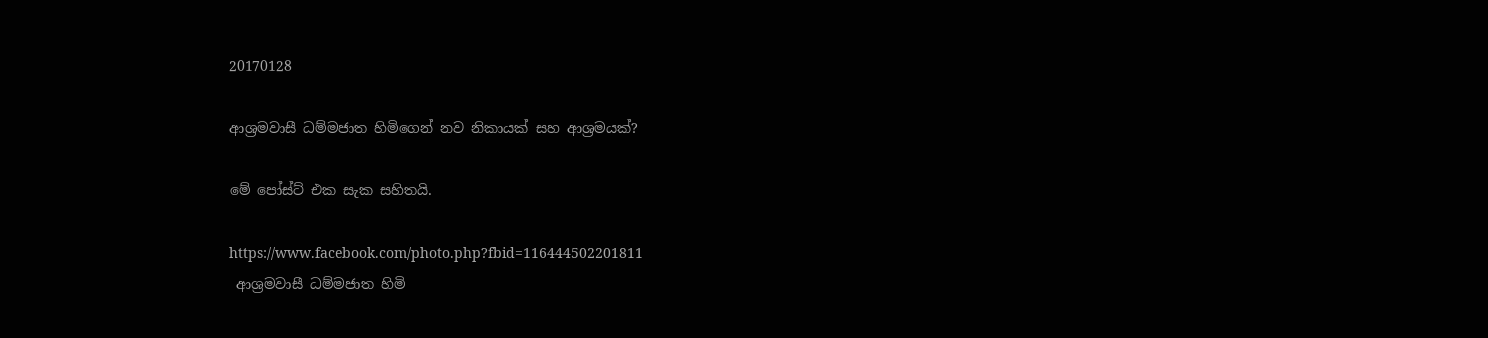20170128

ආශ්‍රමවාසී ධම්මජාත හිමිගෙන් නව නිකායක් සහ ආශ්‍රමයක්?

මේ පෝස්ට් එක සැක සහිතයි.

https://www.facebook.com/photo.php?fbid=116444502201811
 ආශ්‍රමවාසී ධම්මජාත හිමි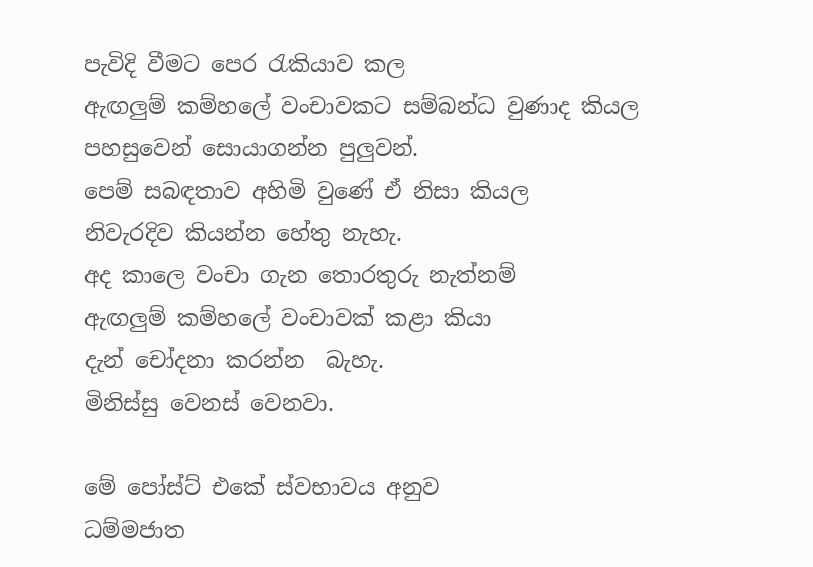පැවිදි වීමට පෙර රැකියාව කල
ඇඟලුම් කම්හලේ වංචාවකට සම්බන්ධ වුණාද කියල
පහසුවෙන් සොයාගන්න පුලුවන්.
පෙම් සබඳතාව අහිමි වුණේ ඒ නිසා කියල
නිවැරදිව කියන්න හේතු නැහැ.
අද කාලෙ වංචා ගැන තොරතුරු නැත්නම්
ඇඟලුම් කම්හලේ වංචාවක් කළා කියා
දැන් චෝදනා කරන්න  බැහැ.
මිනිස්සු වෙනස් වෙනවා.

මේ පෝස්ට් එකේ ස්වභාවය අනුව
ධම්මජාත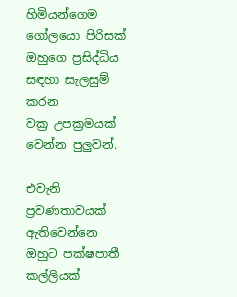හිමියන්ගෙම ගෝලයො පිරිසක්
ඔහුගෙ ප්‍රසිද්ධිය සඳහා සැලසුම් කරන
වක්‍ර උපක්‍රමයක් වෙන්න පුලුවන්.

එවැනි ප්‍රවණතාවයක් ඇතිවෙන්නෙ
ඔහුට පක්ෂපාතී කල්ලියක්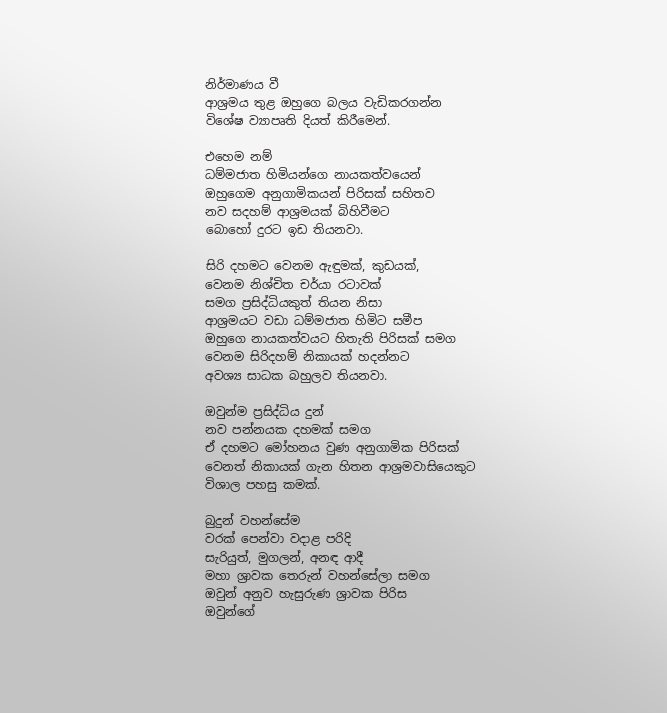නිර්මාණය වී
ආශ්‍රමය තුළ ඔහුගෙ බලය වැඩිකරගන්න
විශේෂ ව්‍යාපෘති දියත් කිරීමෙන්.

එහෙම නම්
ධම්මජාත හිමියන්ගෙ නායකත්වයෙන්
ඔහුගෙම අනුගාමිකයන් පිරිසක් සහිතව
නව සදහම් ආශ්‍රමයක් බිහිවීමට
බොහෝ දුරට ඉඩ තියනවා.

සිරි දහමට වෙනම ඇඳුමක්, කුඩයක්,
වෙනම නිශ්චිත චර්යා රටාවක්
සමග ප්‍රසිද්ධියකුත් තියන නිසා
ආශ්‍රමයට වඩා ධම්මජාත හිමිට සමීප
ඔහුගෙ නායකත්වයට හිතැති පිරිසක් සමග
වෙනම සිරිදහම් නිකායක් හදන්නට
අවශ්‍ය සාධක බහුලව තියනවා.

ඔවුන්ම ප්‍රසිද්ධිය දුන්
නව පන්නයක දහමක් සමග
ඒ දහමට මෝහනය වුණ අනුගාමික පිරිසක්
වෙනත් නිකායක් ගැන හිතන ආශ්‍රමවාසියෙකුට
විශාල පහසු කමක්.

බුදුන් වහන්සේම
වරක් පෙන්වා වදාළ පරිදි
සැරියුත්, මුගලන්, අනඳ ආදී
මහා ශ්‍රාවක තෙරුන් වහන්සේලා සමග
ඔවුන් අනුව හැසුරුණ ශ්‍රාවක පිරිස
ඔවුන්ගේ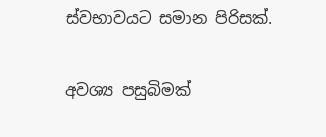ස්වභාවයට සමාන පිරිසක්.

අවශ්‍ය පසුබිමක්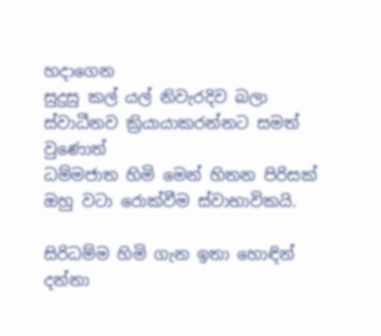හදාගෙන
සුදුසු කල් යල් නිවැරදිව බලා
ස්වාධීනව ක්‍රියායාකරන්නට සමත් වුණොත්
ධම්මජාත හිමි මෙන් හිතන පිරිසක්
ඔහු වටා රොක්වීම ස්වාභාවිකයි.

සිරිධම්ම හිමි ගැන ඉතා හොඳින් දන්නා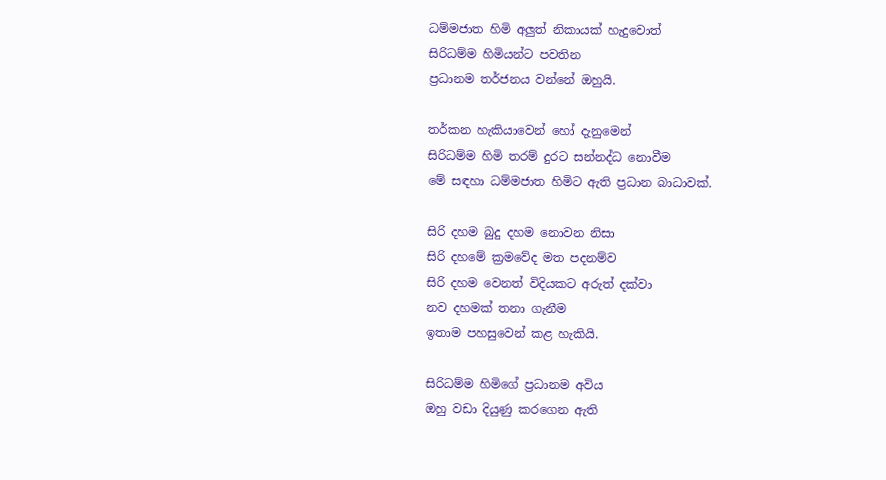ධම්මජාත හිමි අලුත් නිකායක් හැදුවොත්
සිරිධම්ම හිමියන්ට පවතින
ප්‍රධානම තර්ජනය වන්නේ ඔහුයි.

තර්කන හැකියාවෙන් හෝ දැනුමෙන්
සිරිධම්ම හිමි තරම් දුරට සන්නද්ධ නොවීම
මේ සඳහා ධම්මජාත හිමිට ඇති ප්‍රධාන බාධාවක්.

සිරි දහම බුදු දහම නොවන නිසා
සිරි දහමේ ක්‍රමවේද මත පදනම්ව
සිරි දහම වෙනත් විදියකට අරුත් දක්වා
නව දහමක් තනා ගැනීම
ඉතාම පහසුවෙන් කළ හැකියි.

සිරිධම්ම හිමිගේ ප්‍රධානම අවිය
ඔහු වඩා දියුණු කරගෙන ඇති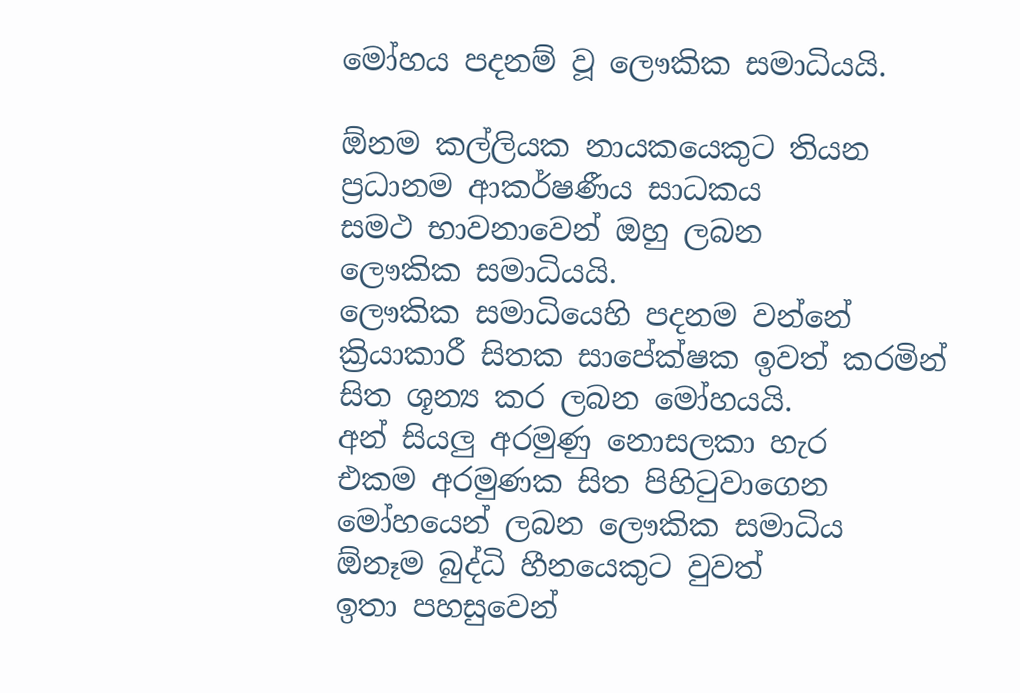මෝහය පදනම් වූ ලෞකික සමාධියයි.

ඕනම කල්ලියක නායකයෙකුට තියන
ප්‍රධානම ආකර්ෂණීය සාධකය
සමථ භාවනාවෙන් ඔහු ලබන
ලෞකික සමාධියයි.
ලෞකික සමාධියෙහි පදනම වන්නේ
ක්‍රියාකාරී සිතක සාපේක්ෂක ඉවත් කරමින්
සිත ශූන්‍ය කර ලබන මෝහයයි.
අන් සියලු අරමුණු නොසලකා හැර
එකම අරමුණක සිත පිහිටුවාගෙන
මෝහයෙන් ලබන ලෞකික සමාධිය
ඕනෑම බුද්ධි හීනයෙකුට වුවත්
ඉතා පහසුවෙන්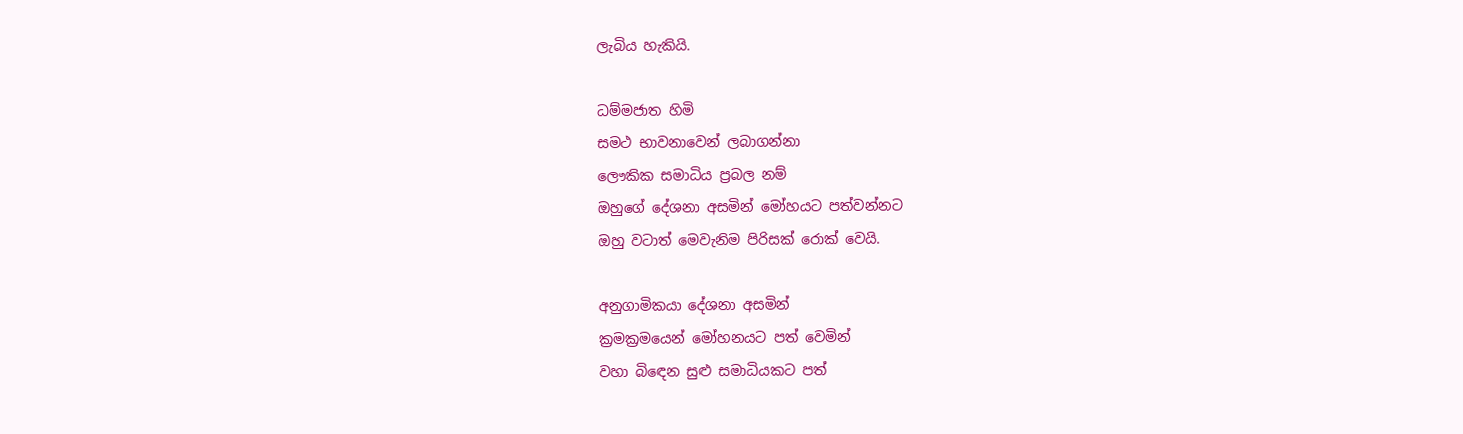ලැබිය හැකියි.

ධම්මජාත හිමි
සමථ භාවනාවෙන් ලබාගන්නා
ලෞකික සමාධිය ප්‍රබල නම්
ඔහුගේ දේශනා අසමින් මෝහයට පත්වන්නට
ඔහු වටාත් මෙවැනිම පිරිසක් රොක් වෙයි.

අනුගාමිකයා දේශනා අසමින්
ක්‍රමක්‍රමයෙන් මෝහනයට පත් වෙමින්
වහා බිඳෙන සුළු සමාධියකට පත්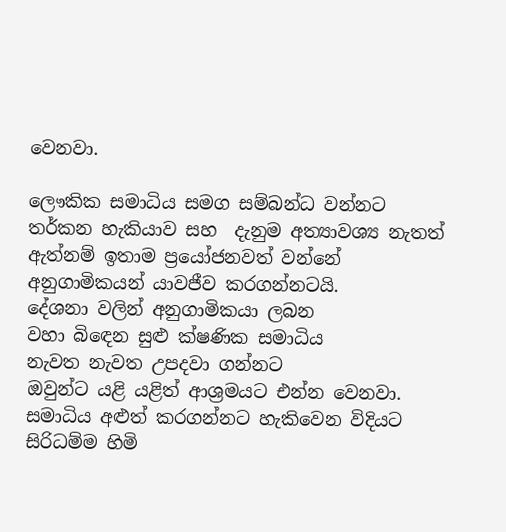වෙනවා.

ලෞකික සමාධිය සමග සම්බන්ධ වන්නට
තර්කන හැකියාව සහ  දැනුම අත්‍යාවශ්‍ය නැතත්
ඇත්නම් ඉතාම ප්‍රයෝජනවත් වන්නේ
අනුගාමිකයන් යාවජීව කරගන්නටයි.
දේශනා වලින් අනුගාමිකයා ලබන
වහා බිඳෙන සුළු ක්ෂණික සමාධිය
නැවත නැවත උපදවා ගන්නට
ඔවුන්ට යළි යළිත් ආශ්‍රමයට එන්න වෙනවා.
සමාධිය අළුත් කරගන්නට හැකිවෙන විදියට
සිරිධම්ම හිමි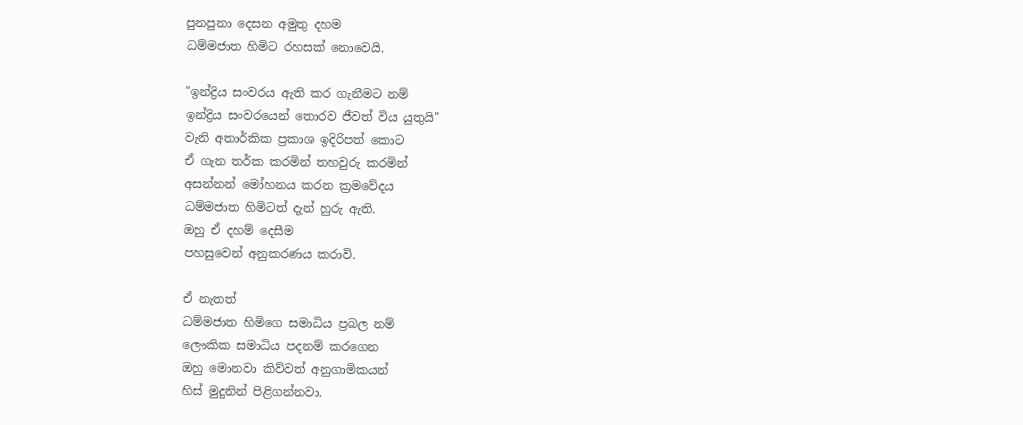පුනපුනා දෙසන අමුතු දහම
ධම්මජාත හිමිට රහසක් නොවෙයි.

"ඉන්ද්‍රිය සංවරය ඇති කර ගැනීමට නම්
ඉන්ද්‍රිය සංවරයෙන් තොරව ජීවත් විය යුතුයි"
වැනි අතාර්කික ප්‍රකාශ ඉදිරිපත් කොට
ඒ ගැන තර්ක කරමින් තහවුරු කරමින්
අසන්නන් මෝහනය කරන ක්‍රමවේදය
ධම්මජාත හිමිටත් දැන් හුරු ඇති.
ඔහු ඒ දහම් දෙසීම
පහසුවෙන් අනුකරණය කරාවි.

ඒ නැතත්
ධම්මජාත හිමිගෙ සමාධිය ප්‍රබල නම්
ලෞකික සමාධිය පදනම් කරගෙන
ඔහු මොනවා කිව්වත් අනුගාමිකයන්
හිස් මුදුනින් පිළිගන්නවා.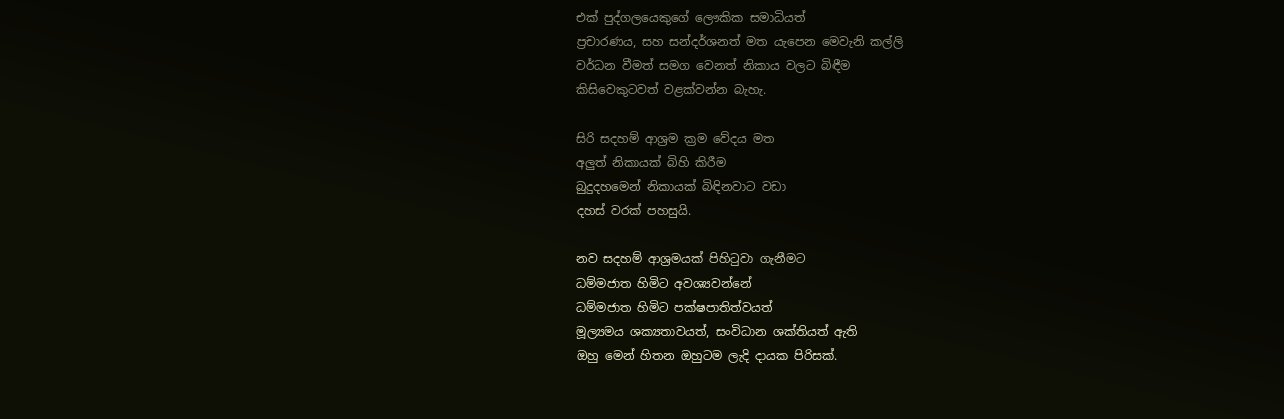එක් පුද්ගලයෙකුගේ ලෞකික සමාධියත්
ප්‍රචාරණය, සහ සන්දර්ශනත් මත යැපෙන මෙවැනි කල්ලි
වර්ධන වීමත් සමග වෙනත් නිකාය වලට බිඳීම
කිසිවෙකුටවත් වළක්වන්න බැහැ.

සිරි සදහම් ආශ්‍රම ක්‍රම වේදය මත
අලුත් නිකායක් බිහි කිරීම
බුදුදහමෙන් නිකායක් බිඳිනවාට වඩා
දහස් වරක් පහසුයි.

නව සදහම් ආශ්‍රමයක් පිහිටුවා ගැනීමට
ධම්මජාත හිමිට අවශ්‍යවන්නේ
ධම්මජාත හිමිට පක්ෂපාතිත්වයත්
මූල්‍යමය ශක්‍යතාවයත්, සංවිධාන ශක්තියත් ඇති
ඔහු මෙන් හිතන ඔහුටම ලැදි දායක පිරිසක්.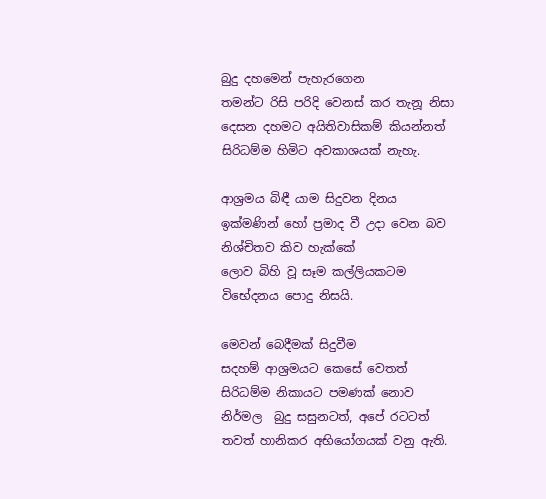බුදු දහමෙන් පැහැරගෙන
තමන්ට රිසි පරිදි වෙනස් කර තැනූ නිසා
දෙසන දහමට අයිතිවාසිකම් කියන්නත්
සිරිධම්ම හිමිට අවකාශයක් නැහැ.

ආශ්‍රමය බිඳී යාම සිදුවන දිනය
ඉක්මණින් හෝ ප්‍රමාද වී උදා වෙන බව
නිශ්චිතව කිව හැක්කේ
ලොව බිහි වූ සෑම කල්ලියකටම
විභේදනය පොදු නිසයි.

මෙවන් බෙදීමක් සිදුවීම
සදහම් ආශ්‍රමයට කෙසේ වෙතත්
සිරිධම්ම නිකායට පමණක් නොව
නිර්මල  බුදු සසුනටත්, අපේ රටටත්
තවත් හානිකර අභියෝගයක් වනු ඇති.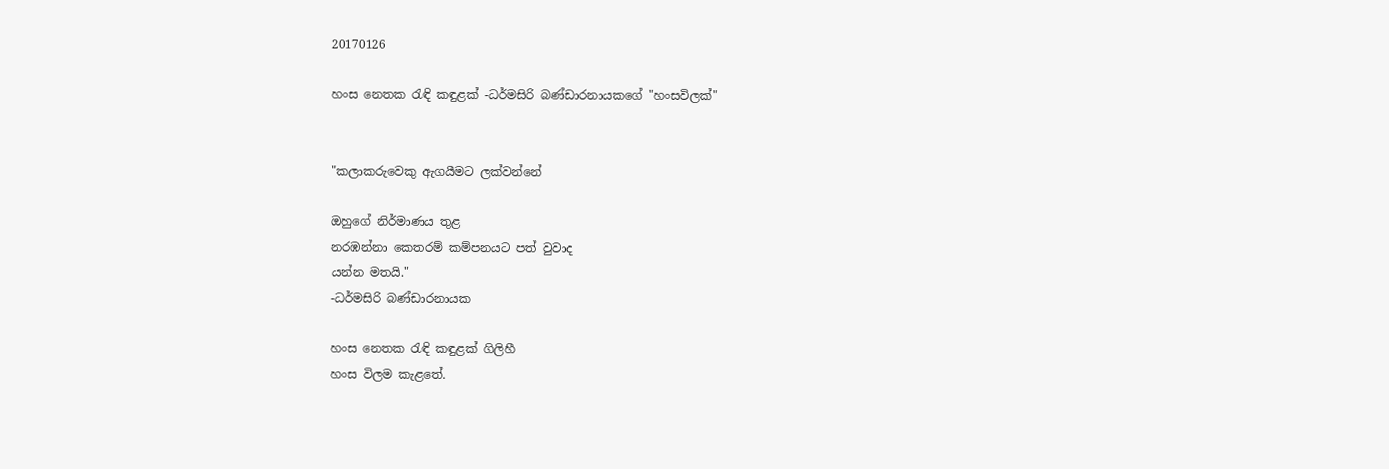20170126

හංස නෙතක රැඳි කඳුළක් -ධර්මසිරි බණ්ඩාරනායකගේ "හංසවිලක්"


"කලාකරුවෙකු ඇගයීමට ලක්වන්නේ

ඔහුගේ නිර්මාණය තුළ
නරඹන්නා කෙතරම් කම්පනයට පත් වුවාද
යන්න මතයි."
-ධර්මසිරි බණ්ඩාරනායක

හංස නෙතක රැඳි කඳුළක් ගිලිහී
හංස විලම කැළතේ.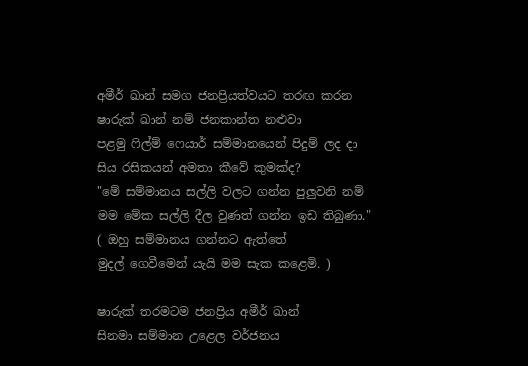අමීර් ඛාන් සමග ජනප්‍රියත්වයට තරඟ කරන
ෂාරුක් ඛාන් නම් ජනකාන්ත නළුවා
පළමු ෆිල්ම් ෆෙයාර් සම්මානයෙන් පිදුම් ලද දා
සිය රසිකයන් අමතා කීවේ කුමක්ද?
"මේ සම්මානය සල්ලි වලට ගන්න පුලුවනි නම්
මම මේක සල්ලි දීල වුණත් ගන්න ඉඩ තිබුණා."
( ඔහු සම්මානය ගන්නට ඇත්තේ
මුදල් ගෙවීමෙන් යැයි මම සැක කළෙමි. )

ෂාරුක් තරමටම ජනප්‍රිය අමීර් ඛාන්
සිනමා සම්මාන උළෙල වර්ජනය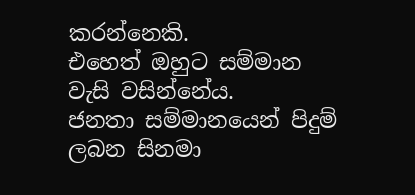කරන්නෙකි.
එහෙත් ඔහුට සම්මාන වැසි වසින්නේය.
ජනතා සම්මානයෙන් පිදුම් ලබන සිනමා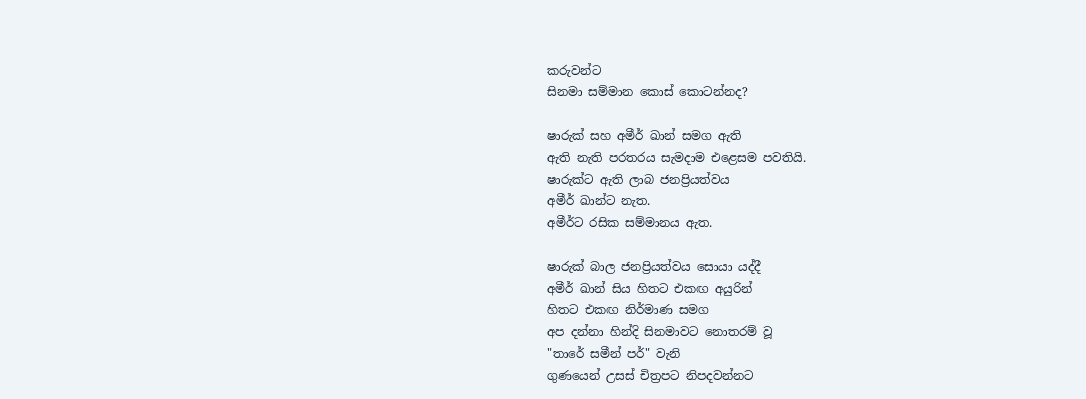කරුවන්ට
සිනමා සම්මාන කොස් කොටන්නද?

ෂාරුක් සහ අමීර් ඛාන් සමග ඇති
ඇති නැති පරතරය සැමදාම එළෙසම පවතියි.
ෂාරුක්ට ඇති ලාබ ජනප්‍රියත්වය
අමීර් ඛාන්ට නැත.
අමීර්ට රසික සම්මානය ඇත.

ෂාරුක් බාල ජනප්‍රියත්වය සොයා යද්දී
අමීර් ඛාන් සිය හිතට එකඟ අයුරින්
හිතට එකඟ නිර්මාණ සමග
අප දන්නා හින්දි සිනමාවට නොතරම් වූ
"තාරේ සමීන් පර්" වැනි
ගුණයෙන් උසස් චිත්‍රපට නිපදවන්නට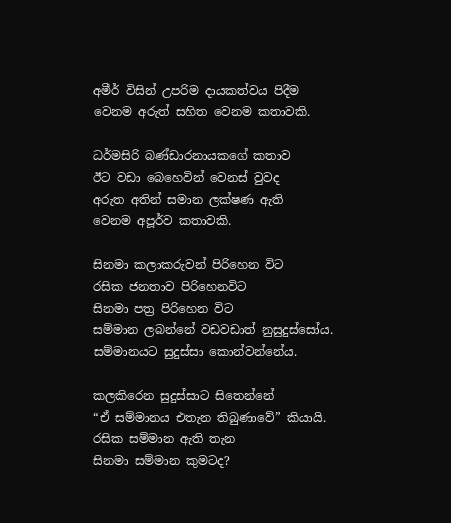අමීර් විසින් උපරිම දායකත්වය පිදීම
වෙනම අරුත් සහිත වෙනම කතාවකි.

ධර්මසිරි බණ්ඩාරනායකගේ කතාව
ඊට වඩා බෙහෙවින් වෙනස් වුවද
අරුත අතින් සමාන ලක්ෂණ ඇති
වෙනම අපූර්ව කතාවකි.

සිනමා කලාකරුවන් පිරිහෙන විට
රසික ජනතාව පිරිහෙනවිට
සිනමා පත්‍ර පිරිහෙන විට
සම්මාන ලබන්නේ වඩවඩාත් නුසුදුස්සෝය.
සම්මානයට සුදුස්සා කොන්වන්නේය.

කලකිරෙන සුදුස්සාට සිතෙන්නේ
“ඒ සම්මානය එතැන තිබුණාවේ” කියායි.
රසික සම්මාන ඇති තැන
සිනමා සම්මාන කුමටද?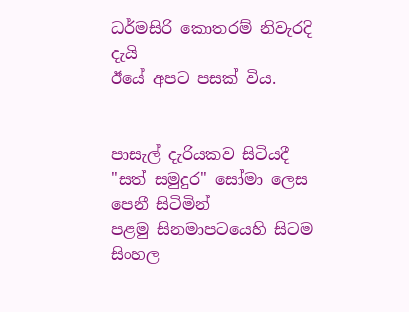ධර්මසිරි කොතරම් නිවැරදි දැයි
ඊයේ අපට පසක් විය.


පාසැල් දැරියකව සිටියදී
"සත් සමුදුර" සෝමා ලෙස පෙනී සිටිමින්
පළමු සිනමාපටයෙහි සිටම
සිංහල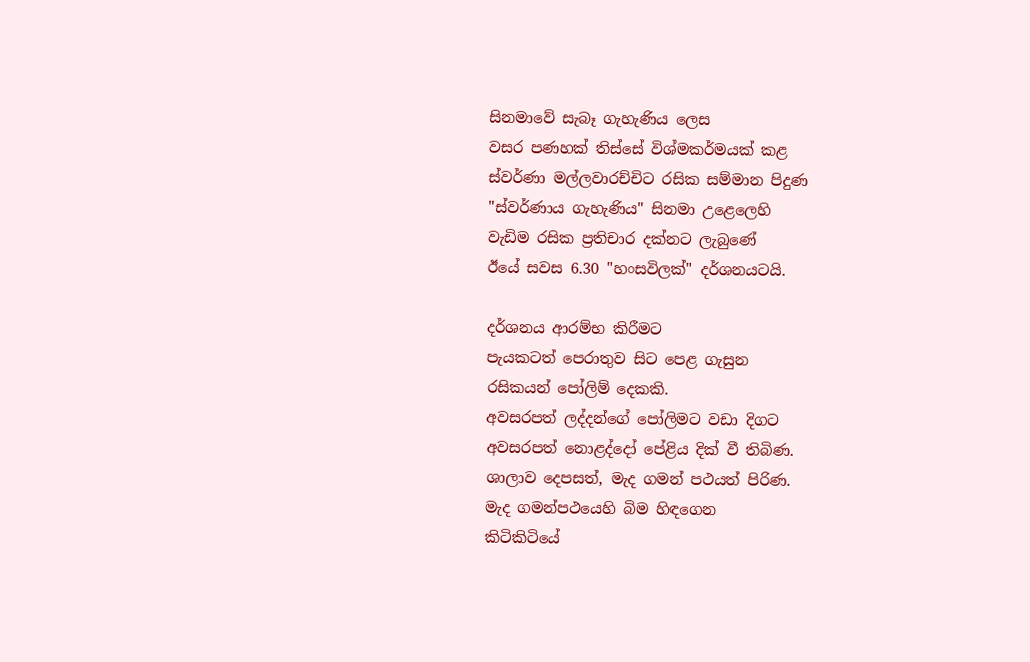සිනමාවේ සැබෑ ගැහැණිය ලෙස
වසර පණහක් තිස්සේ විශ්මකර්මයක් කළ
ස්වර්ණා මල්ලවාරච්චිට රසික සම්මාන පිදුණ
"ස්වර්ණාය ගැහැණිය" සිනමා උළෙලෙහි
වැඩිම රසික ප්‍රතිචාර දක්නට ලැබුණේ
ඊයේ සවස 6.30 "හංසවිලක්" දර්ශනයටයි.

දර්ශනය ආරම්භ කිරීමට
පැයකටත් පෙරාතුව සිට පෙළ ගැසුන
රසිකයන් පෝලිම් දෙකකි.
අවසරපත් ලද්දන්ගේ පෝලිමට වඩා දිගට
අවසරපත් නොළද්දෝ පේළිය දික් වී තිබිණ.
ශාලාව දෙපසත්, මැද ගමන් පථයත් පිරිණ.
මැද ගමන්පථයෙහි බිම හිඳගෙන
කිටිකිටියේ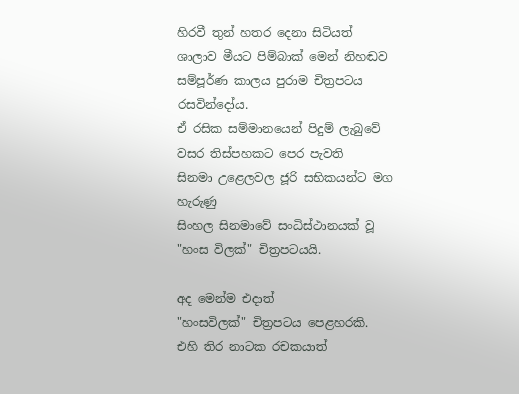හිරවී තුන් හතර දෙනා සිටියත්
ශාලාව මීයට පිම්බාක් මෙන් නිහඬව
සම්පූර්ණ කාලය පුරාම චිත්‍රපටය රසවින්දෝය.
ඒ රසික සම්මානයෙන් පිදුම් ලැබුවේ
වසර තිස්පහකට පෙර පැවති
සිනමා උළෙලවල ජූරි සභිකයන්ට මග හැරුණු
සිංහල සිනමාවේ සංධිස්ථානයක් වූ
"හංස විලක්" චිත්‍රපටයයි.

අද මෙන්ම එදාත්
"හංසවිලක්" චිත්‍රපටය පෙළහරකි.
එහි තිර නාටක රචකයාත්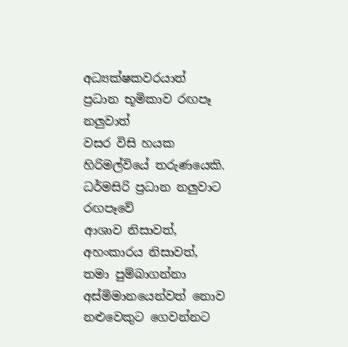අධ්‍යක්ෂකවරයාත්
ප්‍රධාන භූමිකාව රඟපෑ නලුවාත්
වසර විසි හයක හිරිමල්වියේ තරුණයෙකි.
ධර්මසිරි ප්‍රධාන නලුවාට රඟපෑවේ
ආශාව නිසාවත්, අහංකාරය නිසාවත්,
තමා පුම්බාගන්නා අස්මිමානයෙන්වත් නොව
නළුවෙකුට ගෙවන්නට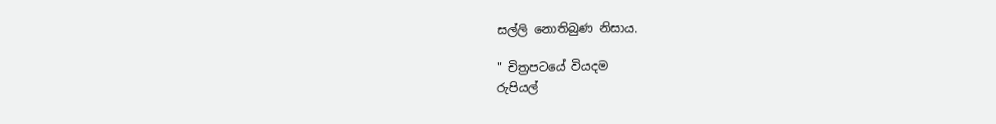සල්ලි නොතිබුණ නිසාය.

" චිත්‍රපටයේ වියදම
රුපියල්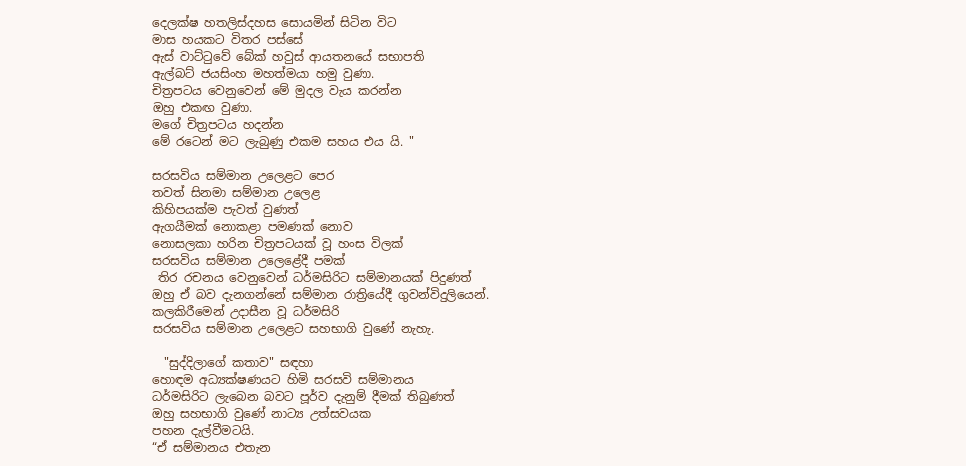දෙලක්ෂ හතලිස්දහස සොයමින් සිටින විට
මාස හයකට විතර පස්සේ
ඇස් වාට්ටුවේ බේක් හවුස් ආයතනයේ සභාපති
ඇල්බට් ජයසිංහ මහත්මයා හමු වුණා.
චිත්‍රපටය වෙනුවෙන් මේ මුදල වැය කරන්න
ඔහු එකඟ වුණා.
මගේ චිත්‍රපටය හදන්න
මේ රටෙන් මට ලැබුණු එකම සහය එය යි. "

සරසවිය සම්මාන උලෙළට පෙර
තවත් සිනමා සම්මාන උලෙළ
කිහිපයක්ම පැවත් වුණත්
ඇගයීමක් නොකළා පමණක් නොව
නොසලකා හරින චිත්‍රපටයක් වූ හංස විලක්
සරසවිය සම්මාන උලෙළේදී පමක්
 තිර රචනය වෙනුවෙන් ධර්මසිරිට සම්මානයක් පිදුණත්
ඔහු ඒ බව දැනගන්නේ සම්මාන රාත්‍රියේදී ගුවන්විදුලියෙන්.
කලකිරීමෙන් උදාසීන වූ ධර්මසිරි
සරසවිය සම්මාන උලෙළට සහභාගි වුණේ නැහැ.

  "සුද්දිලාගේ කතාව" සඳහා
හොඳම අධ්‍යක්ෂණයට හිමි සරසවි සම්මානය
ධර්මසිරිට ලැබෙන බවට පූර්ව දැනුම් දීමක් තිබුණත්
ඔහු සහභාගි වුණේ නාට්‍ය උත්සවයක
පහන දැල්වීමටයි.
“ඒ සම්මානය එතැන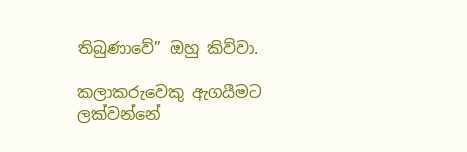තිබුණාවේ” ඔහු කිව්වා.

කලාකරුවෙකු ඇගයීමට ලක්වන්නේ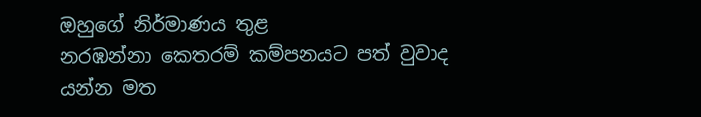ඔහුගේ නිර්මාණය තුළ
නරඹන්නා කෙතරම් කම්පනයට පත් වුවාද
යන්න මත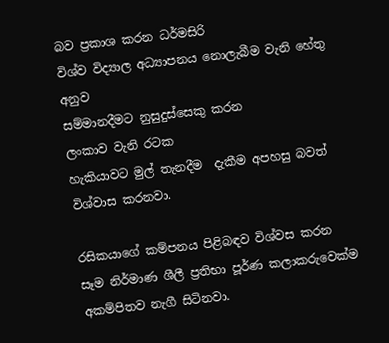බව ප්‍රකාශ කරන ධර්මසිරි
විශ්ව විද්‍යාල අධ්‍යාපනය නොලැබීම වැනි හේතු අනුව
සම්මානදීමට නුසුදුස්සෙකු කරන
ලංකාව වැනි රටක
හැකියාවට මුල් තැනදීම  දැකීම අපහසු බවත්
විශ්වාස කරනවා.

රසිකයාගේ කම්පනය පිළිබඳව විශ්වස කරන
සෑම නිර්මාණ ශීලී ප්‍රතිභා පූර්ණ කලාකරුවෙක්ම
අකම්පිතව නැගී සිටිනවා.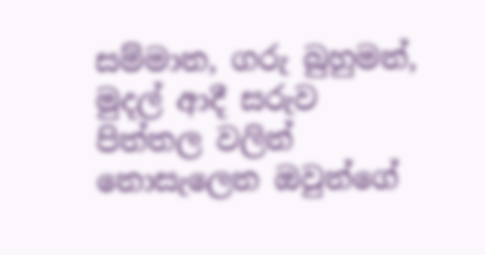සම්මාන, ගරු බුහුමන්, මුදල් ආදී සරුව පිත්තල වලින්
නොසැලෙන ඔවුන්ගේ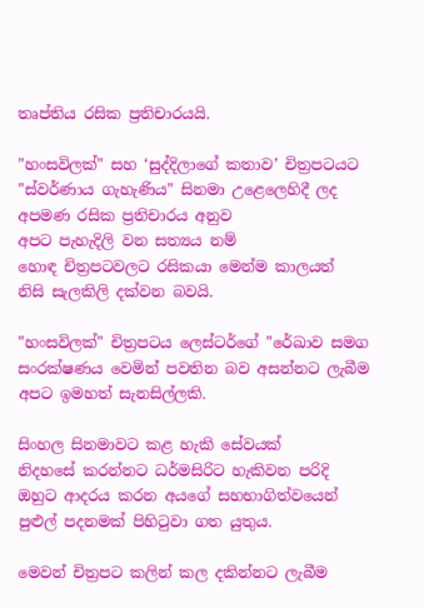තෘප්තිය රසික ප්‍රතිචාරයයි.

"හංසවිලක්" සහ ‘සුද්දිලාගේ කතාව’ චිත්‍රපටයට
"ස්වර්ණාය ගැහැණිය" සිනමා උළෙලෙහිදී ලද
අපමණ රසික ප්‍රතිචාරය අනුව
අපට පැහැදිලි වන සත්‍යය නම්
හොඳ චිත්‍රපටවලට රසිකයා මෙන්ම කාලයත්
නිසි සැලකිලි දක්වන බවයි.

"හංසවිලක්" චිත්‍රපටය ලෙස්ටර්ගේ "රේඛාව සමග
සංරක්ෂණය වෙමින් පවතින බව අසන්නට ලැබීම
අපට ඉමහත් සැනසිල්ලකි.

සිංහල සිනමාවට කළ හැකි සේවයක්
නිදහසේ කරන්නට ධර්මසිරිට හැකිවන පරිදි
ඔහුට ආදරය කරන අයගේ සහභාගිත්වයෙන්
පුළුල් පදනමක් පිහිටුවා ගත යුතුය.

මෙවන් චිත්‍රපට කලින් කල දකින්නට ලැබීම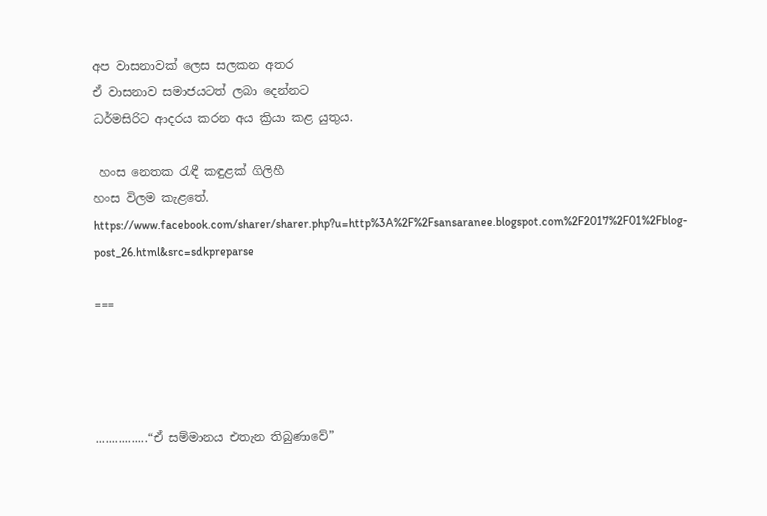අප වාසනාවක් ලෙස සලකන අතර
ඒ වාසනාව සමාජයටත් ලබා දෙන්නට
ධර්මසිරිට ආදරය කරන අය ක්‍රියා කළ යුතුය.

 හංස නෙතක රැඳී කඳුළක් ගිලිහී
හංස විලම කැළතේ.
https://www.facebook.com/sharer/sharer.php?u=http%3A%2F%2Fsansaranee.blogspot.com%2F2017%2F01%2Fblog-post_26.html&src=sdkpreparse

===




................“ඒ සම්මානය එතැන තිබුණාවේ”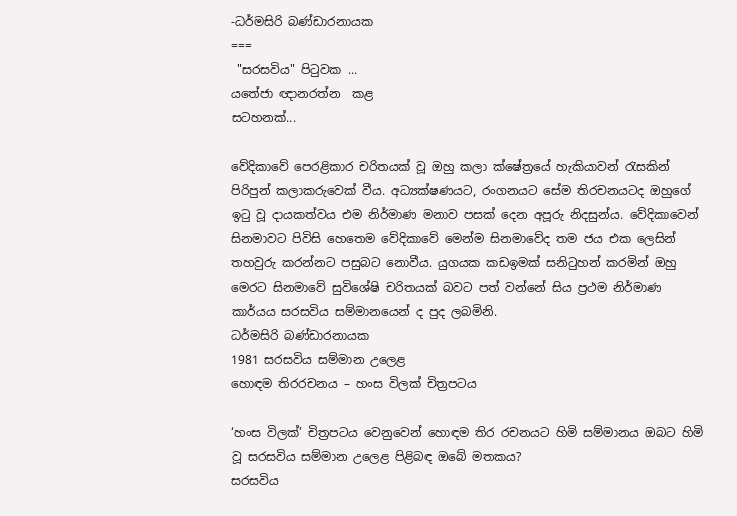-ධර්මසිරි බණ්ඩාරනායක
===
 "සරසවිය" පිටුවක ...
යතේජා ඥානරත්න  කළ
සටහනක්...

වේදිකාවේ පෙරළිකාර චරිතයක් වූ ඔහු කලා ක්ෂේත්‍රයේ හැකියාවන් රැසකින් පිරිපුන් කලාකරුවෙක් වීය. අධ්‍යක්ෂණයට, රංගනයට සේම තිරචනයටද ඔහුගේ ඉටු වූ දායකත්වය එම නිර්මාණ මනාව පසක් දෙන අපූරු නිදසුන්ය. වේදිකාවෙන් සිනමාවට පිවිසි හෙතෙම වේදිකාවේ මෙන්ම සිනමාවේද තම ජය එක ලෙසින් තහවුරු කරන්නට පසුබට නොවීය. යුගයක කඩඉමක් සනිටුහන් කරමින් ඔහු මෙරට සිනමාවේ සුවිශේෂි චරිතයක් බවට පත් වන්නේ සිය ප්‍රථම නිර්මාණ කාර්යය සරසවිය සම්මානයෙන් ද පුද ලබමිනි.
ධර්මසිරි බණ්ඩාරනායක
1981 සරසවිය සම්මාන උලෙළ
හොඳම තිරරචනය – හංස විලක් චිත්‍රපටය

‘හංස විලක්’ චිත්‍රපටය වෙනුවෙන් හොඳම තිර රචනයට හිමි සම්මානය ඔබට හිමි වූ සරසවිය සම්මාන උලෙළ පිළිබඳ ඔබේ මතකය?
සරසවිය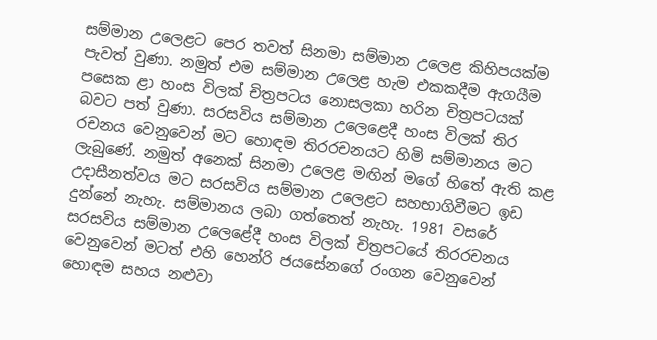සම්මාන උලෙළට පෙර තවත් සිනමා සම්මාන උලෙළ කිහිපයක්ම පැවත් වුණා. නමුත් එම සම්මාන උලෙළ හැම එකකදීම ඇගයීම පසෙක ළා හංස විලක් චිත්‍රපටය නොසලකා හරින චිත්‍රපටයක් බවට පත් වුණා. සරසවිය සම්මාන උලෙළෙදී හංස විලක් තිර රචනය වෙනුවෙන් මට හොඳම තිරරචනයට හිමි සම්මානය මට ලැබුණේ. නමුත් අනෙක් සිනමා උලෙළ මඟින් මගේ හිතේ ඇති කළ උදාසීනත්වය මට සරසවිය සම්මාන උලෙළට සහභාගිවීමට ඉඩ දුන්නේ නැහැ. සම්මානය ලබා ගත්තෙත් නැහැ. 1981 වසරේ සරසවිය සම්මාන උලෙළේදී හංස විලක් චිත්‍රපටයේ තිරරචනය වෙනුවෙන් මටත් එහි හෙන්රි ජයසේනගේ රංගන වෙනුවෙන් හොඳම සහය නළුවා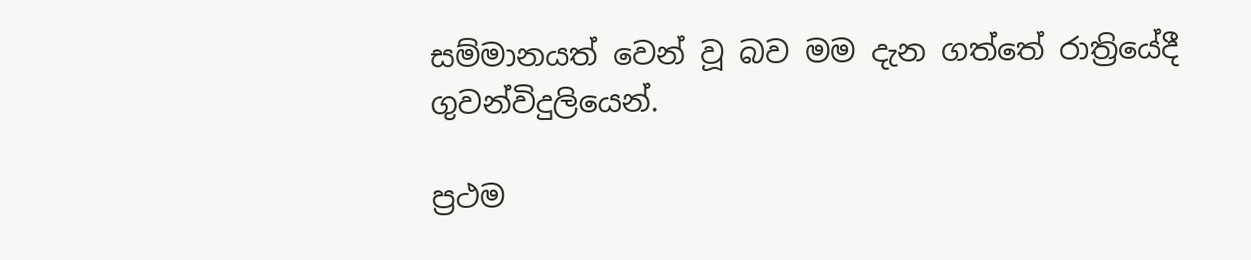සම්මානයත් වෙන් වූ බව මම දැන ගත්තේ රාත්‍රියේදී ගුවන්විදුලියෙන්.

ප්‍රථම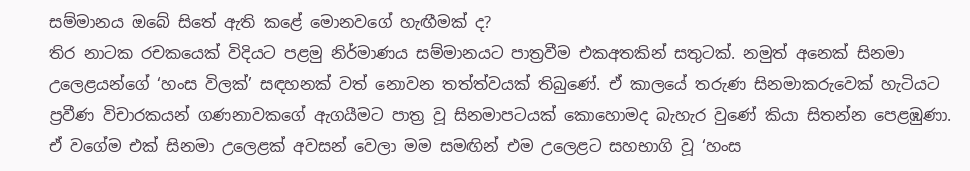සම්මානය ඔබේ සිතේ ඇති කළේ මොනවගේ හැඟීමක් ද?
තිර නාටක රචකයෙක් විදියට පළමු නිර්මාණය සම්මානයට පාත්‍රවීම එකඅතකින් සතුටක්. නමුත් අනෙක් සිනමා උලෙළයන්ගේ ‘හංස විලක්’ සඳහනක් වත් නොවන තත්ත්වයක් තිබුණේ. ඒ කාලයේ තරුණ සිනමාකරුවෙක් හැටියට ප්‍රවීණ විචාරකයන් ගණනාවකගේ ඇගයීමට පාත්‍ර වූ සිනමාපටයක් කොහොමද බැහැර වුණේ කියා සිතන්න පෙළඹුණා.
ඒ වගේම එක් සිනමා උලෙළක් අවසන් වෙලා මම සමඟින් එම උලෙළට සහභාගි වූ ‘හංස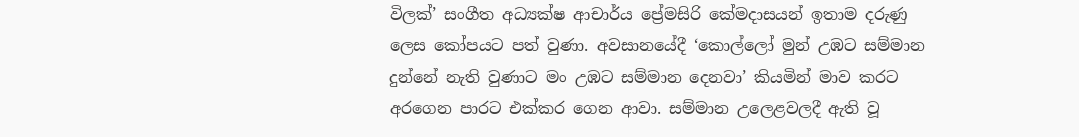විලක්’ සංගීත අධ්‍යක්ෂ ආචාර්ය ප්‍රේමසිරි කේමදාසයන් ඉතාම දරුණු ලෙස කෝපයට පත් වුණා. අවසානයේදී ‘කොල්ලෝ මුන් උඹට සම්මාන දුන්නේ නැති වුණාට මං උඹට සම්මාන දෙනවා’ කියමින් මාව කරට අරගෙන පාරට එක්කර ගෙන ආවා. සම්මාන උලෙළවලදී ඇති වූ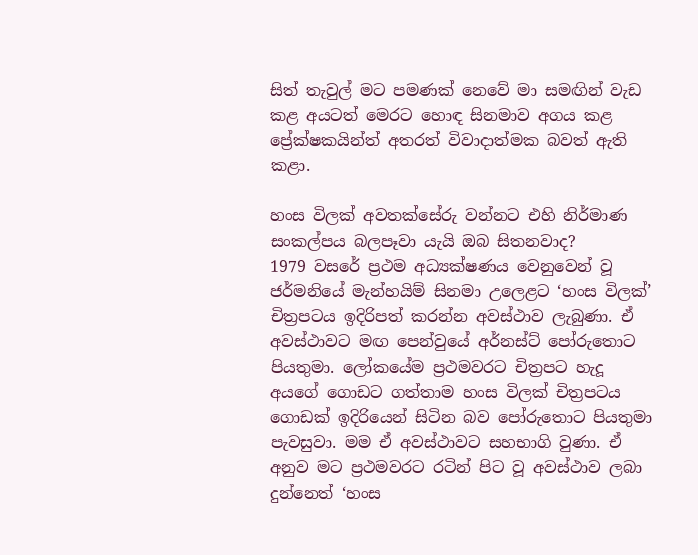සිත් තැවුල් මට පමණක් නෙවේ මා සමඟින් වැඩ කළ අයටත් මෙරට හොඳ සිනමාව අගය කළ ප්‍රේක්ෂකයින්ත් අතරත් විවාදාත්මක බවත් ඇති කළා.

හංස විලක් අවතක්සේරු වන්නට එහි නිර්මාණ සංකල්පය බලපෑවා යැයි ඔබ සිතනවාද?
1979 වසරේ ප්‍රථම අධ්‍යක්ෂණය වෙනුවෙන් වූ ජර්මනියේ මැන්හයිම් සිනමා උලෙළට ‘හංස විලක්’ චිත්‍රපටය ඉදිරිපත් කරන්න අවස්ථාව ලැබුණා. ඒ අවස්ථාවට මඟ පෙන්වුයේ අර්නස්ට් පෝරුතොට පියතුමා. ලෝකයේම ප්‍රථමවරට චිත්‍රපට හැදූ අයගේ ගොඩට ගත්තාම හංස විලක් චිත්‍රපටය ගොඩක් ඉදිරියෙන් සිටින බව පෝරුතොට පියතුමා පැවසුවා. මම ඒ අවස්ථාවට සහභාගි වුණා. ඒ අනුව මට ප්‍රථමවරට රටින් පිට වූ අවස්ථාව ලබා දුන්නෙත් ‘හංස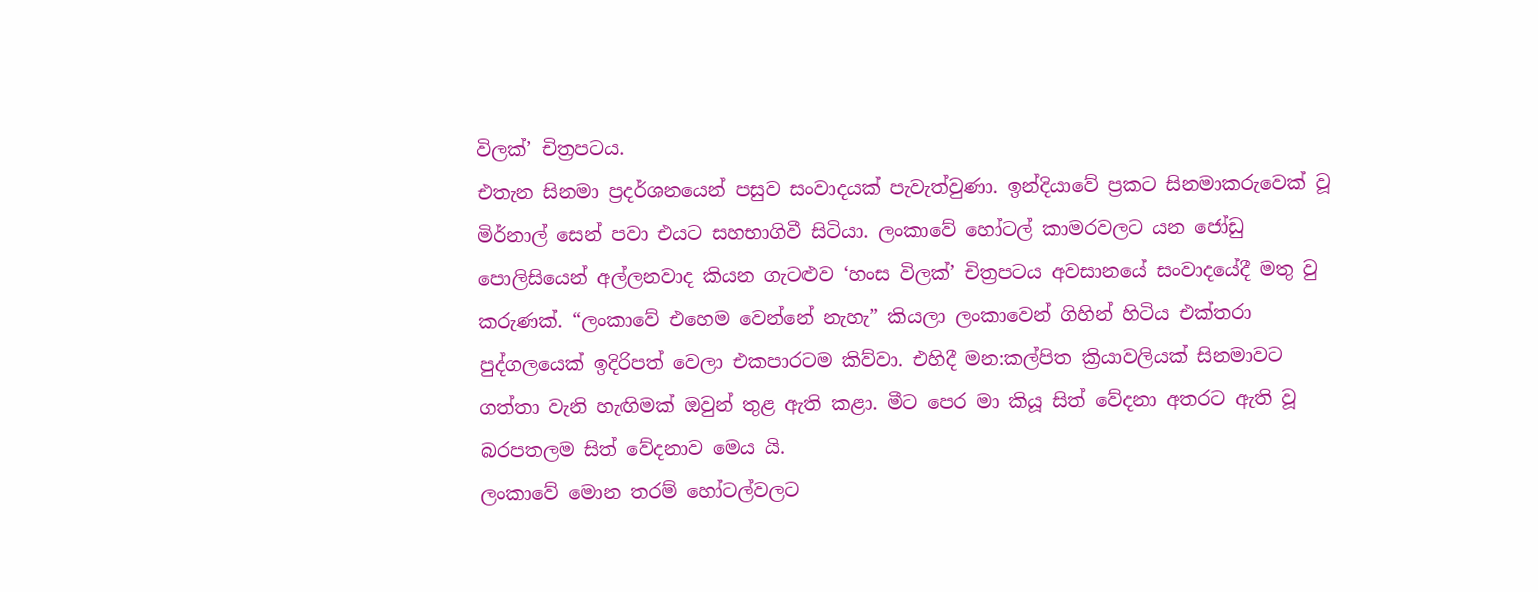විලක්’ චිත්‍රපටය.
එතැන සිනමා ප්‍රදර්ශනයෙන් පසුව සංවාදයක් පැවැත්වුණා. ඉන්දියාවේ ප්‍රකට සිනමාකරුවෙක් වූ මිර්නාල් සෙන් පවා එයට සහභාගිවී සිටියා. ලංකාවේ හෝටල් කාමරවලට යන ජෝඩු පොලිසියෙන් අල්ලනවාද කියන ගැටළුව ‘හංස විලක්’ චිත්‍රපටය අවසානයේ සංවාදයේදී මතු වු කරුණක්. “ලංකාවේ එහෙම වෙන්නේ නැහැ” කියලා ලංකාවෙන් ගිහින් හිටිය එක්තරා පුද්ගලයෙක් ඉදිරිපත් වෙලා එකපාරටම කිව්වා. එහිදී මන:කල්පිත ක්‍රියාවලියක් සිනමාවට ගත්තා වැනි හැඟිමක් ඔවුන් තුළ ඇති කළා. මීට පෙර මා කියූ සිත් වේදනා අතරට ඇති වූ බරපතලම සිත් වේදනාව මෙය යි.
ලංකාවේ මොන තරම් හෝටල්වලට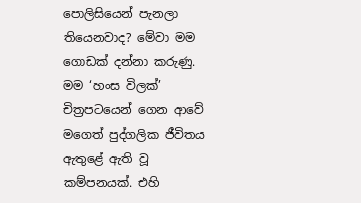පොලිසියෙන් පැනලා තියෙනවාද? මේවා මම ගොඩක් දන්නා කරුණු. මම ‘හංස විලක්’ චිත්‍රපටයෙන් ගෙන ආවේ මගෙත් පුද්ගලික ජීවිතය ඇතුළේ ඇති වූ කම්පනයක්. එහි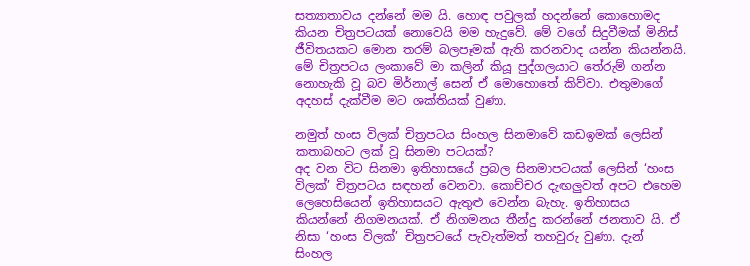සත්‍යාතාවය දන්නේ මම යි. හොඳ පවුලක් හදන්නේ කොහොමද කියන චිත්‍රපටයක් නොවෙයි මම හැදුවේ. මේ වගේ සිදුවීමක් මිනිස් ජීවිතයකට මොන තරම් බලපෑමක් ඇති කරනවාද යන්න කියන්නයි. මේ චිත්‍රපටය ලංකාවේ මා කලින් කියූ පුද්ගලයාට තේරුම් ගන්න නොහැකි වූ බව මිර්නාල් සෙන් ඒ මොහොතේ කිව්වා. එතුමාගේ අදහස් දැක්වීම මට ශක්තියක් වුණා.

නමුත් හංස විලක් චිත්‍රපටය සිංහල සිනමාවේ කඩඉමක් ලෙසින් කතාබහට ලක් වූ සිනමා පටයක්?
අද වන විට සිනමා ඉතිහාසයේ ප්‍රබල සිනමාපටයක් ලෙසින් ‘හංස විලක්’ චිත්‍රපටය සඳහන් වෙනවා. කොච්චර දැඟලුවත් අපට එහෙම ලෙහෙසියෙන් ඉතිහාසයට ඇතුළු වෙන්න බැහැ. ඉතිහාසය කියන්නේ නිගමනයක්. ඒ නිගමනය තීන්දු කරන්නේ ජනතාව යි. ඒ නිසා ‘හංස විලක්’ චිත්‍රපටයේ පැවැත්මත් තහවුරු වුණා. දැන් සිංහල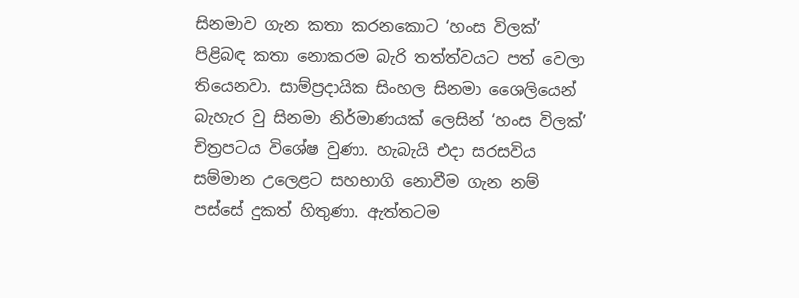සිනමාව ගැන කතා කරනකොට ‘හංස විලක්’ පිළිබඳ කතා නොකරම බැරි තත්ත්වයට පත් වෙලා තියෙනවා. සාම්ප්‍රදායික සිංහල සිනමා ශෛලියෙන් බැහැර වු සිනමා නිර්මාණයක් ලෙසින් ‘හංස විලක්’ චිත්‍රපටය විශේෂ වුණා. හැබැයි එදා සරසවිය සම්මාන උලෙළට සහභාගි නොවීම ගැන නම් පස්සේ දුකත් හිතුණා. ඇත්තටම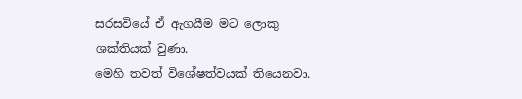සරසවියේ ඒ ඇගයීම මට ලොකු ශක්තියක් වුණා.
මෙහි තවත් විශේෂත්වයක් තියෙනවා.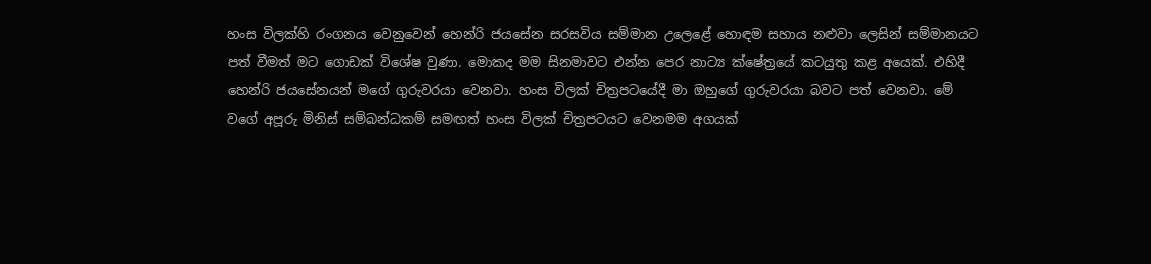හංස විලක්හි රංගනය වෙනුවෙන් හෙන්රි ජයසේන සරසවිය සම්මාන උලෙළේ හොඳම සහාය නළුවා ලෙසින් සම්මානයට පත් වීමත් මට ගොඩක් විශේෂ වුණා. මොකද මම සිනමාවට එන්න පෙර නාට්‍ය ක්ෂේත්‍රයේ කටයුතු කළ අයෙක්. එහිදී හෙන්රි ජයසේනයන් මගේ ගුරුවරයා වෙනවා. හංස විලක් චිත්‍රපටයේදී මා ඔහුගේ ගුරුවරයා බවට පත් වෙනවා. මේ වගේ අපූරු මිනිස් සම්බන්ධකම් සමඟත් හංස විලක් චිත්‍රපටයට වෙනමම අගයක්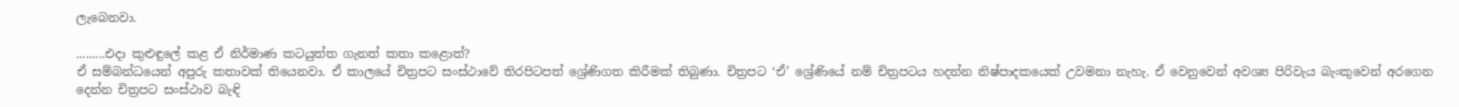ලැබෙනවා.

.........එදා කුළුඳුලේ කළ ඒ නිර්මාණ කටයුත්ත ගැනත් කතා කළොත්?
ඒ සම්බන්ධයෙන් අපුරු කතාවක් තියෙනවා. ඒ කාලයේ චිත්‍රපට සංස්ථාවේ තිරපිටපත් ශ්‍රේණිගත කිරීමක් තිබුණා. චිත්‍රපට ‘ඒ’ ශ්‍රේණියේ නම් චිත්‍රපටය හදන්න නිෂ්පාදකයෙක් උවමනා නැහැ. ඒ වෙනුවෙන් අවශ්‍ය පිරිවැය බැංකුවෙන් අරගෙන දෙන්න චිත්‍රපට සංස්ථාව බැඳි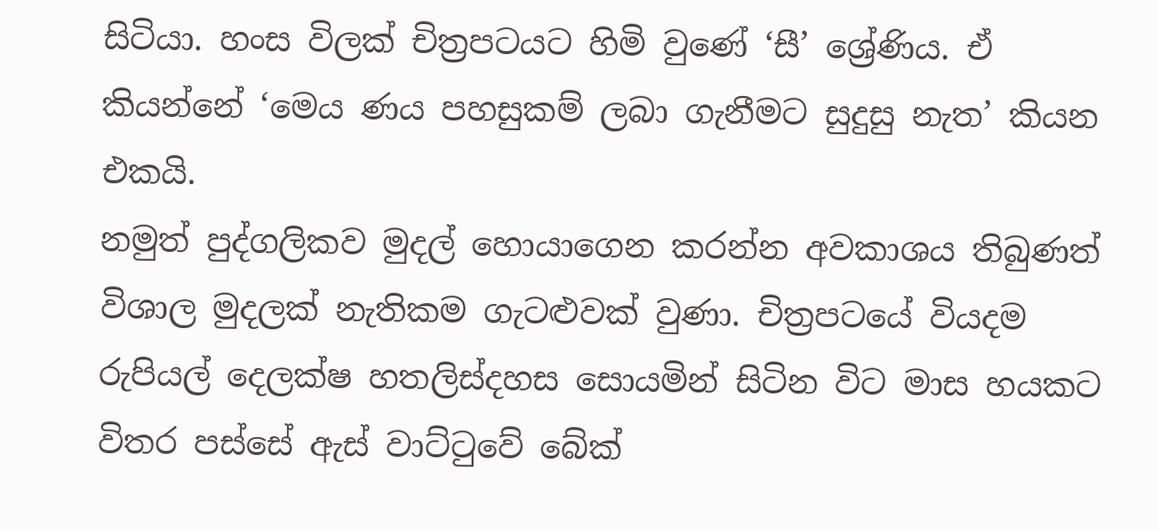සිටියා. හංස විලක් චිත්‍රපටයට හිමි වුණේ ‘සී’ ශ්‍රේණිය. ඒ කියන්නේ ‘මෙය ණය පහසුකම් ලබා ගැනීමට සුදුසු නැත’ කියන එකයි.
නමුත් පුද්ගලිකව මුදල් හොයාගෙන කරන්න අවකාශය තිබුණත් විශාල මුදලක් නැතිකම ගැටළුවක් වුණා. චිත්‍රපටයේ වියදම රුපියල් දෙලක්ෂ හතලිස්දහස සොයමින් සිටින විට මාස හයකට විතර පස්සේ ඇස් වාට්ටුවේ බේක්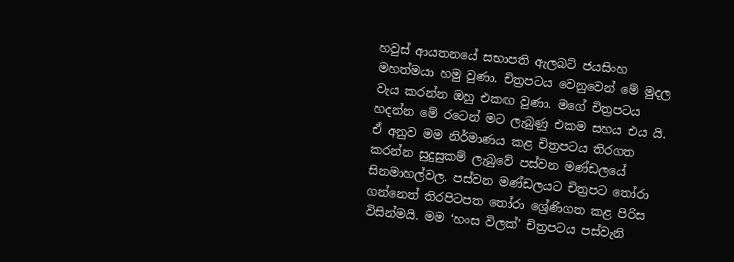හවුස් ආයතනයේ සභාපති ඇලබට් ජයසිංහ මහත්මයා හමු වුණා. චිත්‍රපටය වෙනුවෙන් මේ මුදල වැය කරන්න ඔහු එකඟ වුණා. මගේ චිත්‍රපටය හදන්න මේ රටෙන් මට ලැබුණු එකම සහය එය යි.
ඒ අනුව මම නිර්මාණය කළ චිත්‍රපටය තිරගත කරන්න සුදුසුකම් ලැබුවේ පස්වන මණ්ඩලයේ සිනමාහල්වල. පස්වන මණ්ඩලයට චිත්‍රපට තෝරා ගන්නෙත් තිරපිටපත තෝරා ශ්‍රේණිගත කළ පිරිස විසින්මයි. මම ‘හංස විලක්’ චිත්‍රපටය පස්වැනි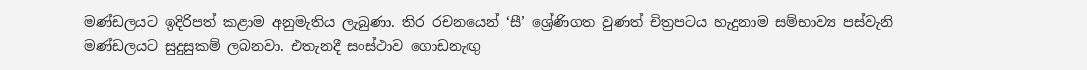මණ්ඩලයට ඉදිරිපත් කළාම අනුමැතිය ලැබුණා. තිර රචනයෙන් ‘සී’ ශ්‍රේණිගත වුණත් චිත්‍රපටය හැදුනාම සම්භාව්‍ය පස්වැනි මණ්ඩලයට සුදුසුකම් ලබනවා. එතැනදී සංස්ථාව ගොඩනැඟු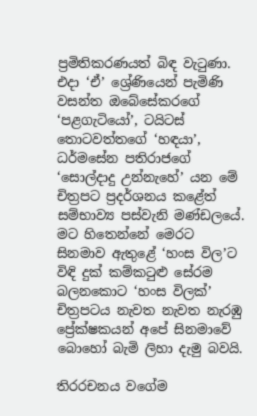ප්‍රමිතිකරණයත් බිඳ වැටුණා. එදා ‘ඒ’ ශ්‍රේණියෙන් පැමිණි වසන්ත ඔබේසේකරගේ ‘පළගැටියෝ’, ටයිටස් තොටවත්තගේ ‘හඳයා’, ධර්මසේන පතිරාජගේ ‘සොල්දාදු උන්නැහේ’ යන මේ චිත්‍රපට ප්‍රදර්ශනය කළේත් සම්භාව්‍ය පස්වැනි මණ්ඩලයේ. මට හිතෙන්නේ මෙරට සිනමාව ඇතුළේ ‘හංස විල’ට විඳි දුක් කම්කටුළු සේරම බලනකොට ‘හංස විලක්’ චිත්‍රපටය නැවත නැවත නැරඹු ප්‍රේක්ෂකයන් අපේ සිනමාවේ බොහෝ බැමි ලිහා දැමු බවයි.

තිරරචනය වගේම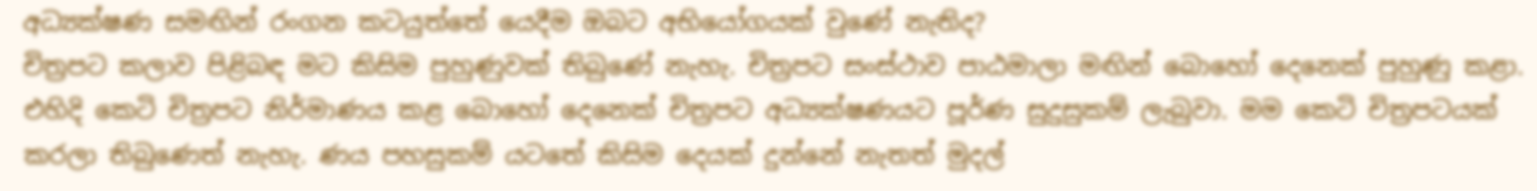අධ්‍යක්ෂණ සමඟින් රංගන කටයුත්තේ යෙදීම ඔබට අභියෝගයක් වුණේ නැතිද?
චිත්‍රපට කලාව පිළිබඳ මට කිසිම පුහුණුවක් තිබුණේ නැහැ. චිත්‍රපට සංස්ථාව පාඨමාලා මඟින් බොහෝ දෙනෙක් පුහුණු කළා. එහිදි කෙටි චිත්‍රපට නිර්මාණය කළ බොහෝ දෙනෙක් චිත්‍රපට අධ්‍යක්ෂණයට පූර්ණ සුදුසුකම් ලැබුවා. මම කෙටි චිත්‍රපටයක් කරලා තිබුණෙත් නැහැ. ණය පහසුකම් යටතේ කිසිම දෙයක් දුන්නේ නැතත් මුදල්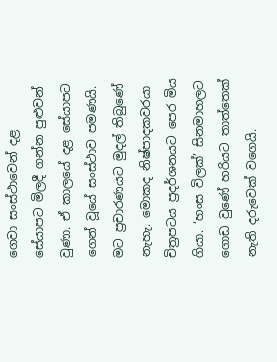ගෙවා සංස්ථාවෙන් දළ සේයාපට මිලදී ගන්න පුළුවන් වුණා. ඒ කාලයේ දළ සේයාපට ගෙන් වූයේ සංස්ථාව පමණයි. මට ප්‍රචාරණයට මුදල් තිබුණේ නැහැ. මොකද නිෂ්පාදකවරයා චිත්‍රපටය ප්‍රදර්ශනයට පෙර මිය ගියා. ‘හංස විලක්’ සිනමාහලට ගොඩ වුණේ හරියට තාත්තෙක් නැති දරුවෙක් වගෙයි.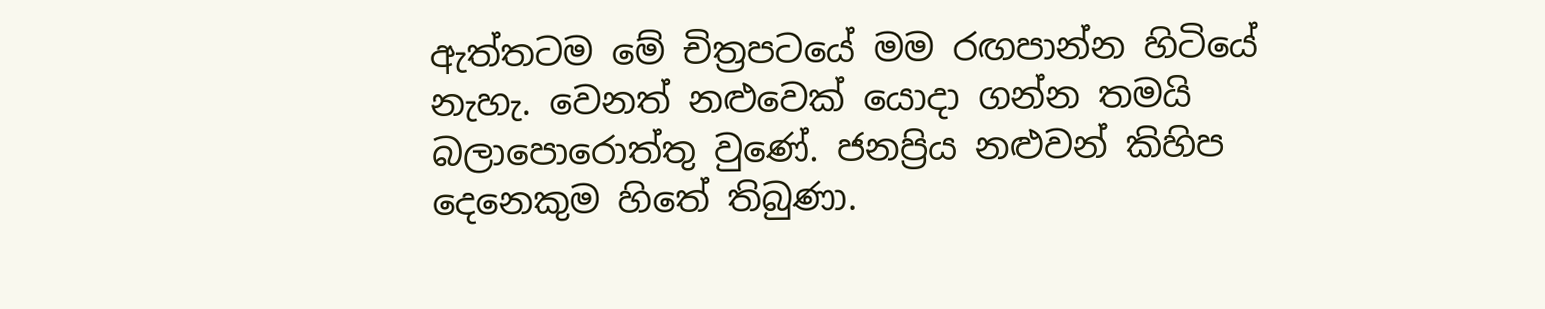ඇත්තටම මේ චිත්‍රපටයේ මම රඟපාන්න හිටියේ නැහැ. වෙනත් නළුවෙක් යොදා ගන්න තමයි බලාපොරොත්තු වුණේ. ජනප්‍රිය නළුවන් කිහිප දෙනෙකුම හිතේ තිබුණා.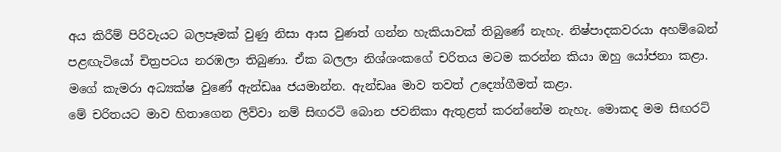අය කිරීම් පිරිවැයට බලපෑමක් වුණු නිසා ආස වුණත් ගන්න හැකියාවක් තිබුණේ නැහැ. නිෂ්පාදකවරයා අහම්බෙන් පළඟැටියෝ චිත්‍රපටය නරඹලා තිබුණා. ඒක බලලා නිශ්ශංකගේ චරිතය මටම කරන්න කියා ඔහු යෝජනා කළා. මගේ කැමරා අධ්‍යක්ෂ වුණේ ඇන්ඩෲ ජයමාන්න. ඇන්ඩෲ මාව තවත් උද්‍යෝගීමත් කළා.
මේ චරිතයට මාව හිතාගෙන ලිව්වා නම් සිඟරටි බොන ජවනිකා ඇතුළත් කරන්නේම නැහැ. මොකද මම සිඟරට්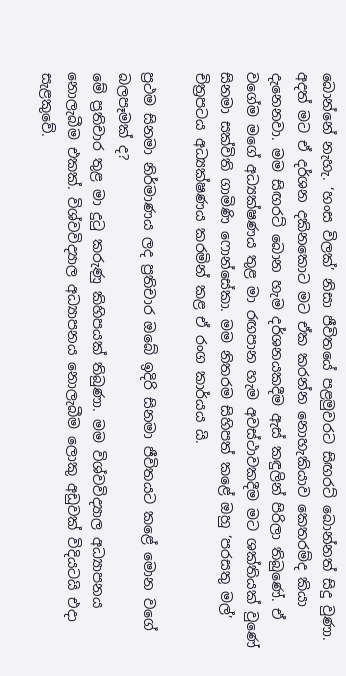බොන්නේ නැහැ. ‘හංස විලක්’ නිසා ජීවිතයේ පළමුවරට සිඟරට් බොන්නත් සිදු වුණා. අදත් මට ඒ දර්ශන දකිනකොට මට ඒක කරන්න නොහැකියාව කෙතරම්ද කියා දැනෙනවා. මම සිඟරට් බොන හැම දර්ශනයකදීම ඇස් කඳුලින් පිරිලා තිබුණේ. ඒ වගේම මගේ අධ්‍යක්ෂණය තුළ මා රඟපාන හැම අවස්ථාවකදීම මට ශක්තියක් වුණේ සිනමා සක්විති ගාමිණි ෆොන්සේකා. මම නිතරම සිහිපත් කළේ ඔහු ‘පරසතු මල්’ චිත්‍රපටය අධ්‍යක්ෂණය කරමින් කළ ඒ රංග කාර්යය යි.

ප්‍රථම සිනමා නිර්මාණය ලද ප්‍රතිචාර ඔබේ ඉදිරි සිනමා ජීවිතයට කළේ මොන වගේ බලපෑමක් ද?
මේ ප්‍රතිචාර තුළ මා දුටු කරුණු කිහිපයක් තිබුණා. මම විශ්වවිද්‍යාල අධ්‍යාපනය නොලැබීම එකක්. විශ්වවිද්‍යාල අධ්‍යාපනය නොලැබීම ලොකු අඩුවක් විදියටයි එදා සැළකුවේ.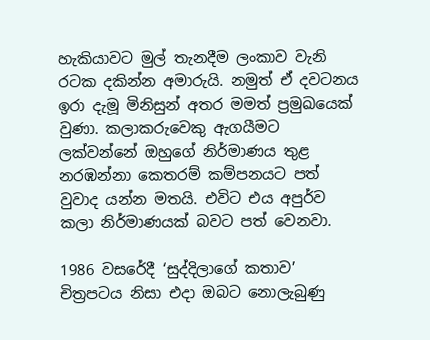හැකියාවට මුල් තැනදීම ලංකාව වැනි රටක දකින්න අමාරුයි. නමුත් ඒ දවටනය ඉරා දැමූ මිනිසුන් අතර මමත් ප්‍රමුඛයෙක් වුණා. කලාකරුවෙකු ඇගයීමට ලක්වන්නේ ඔහුගේ නිර්මාණය තුළ නරඹන්නා කෙතරම් කම්පනයට පත් වුවාද යන්න මතයි. එවිට එය අපුර්ව කලා නිර්මාණයක් බවට පත් වෙනවා.

1986 වසරේදී ‘සුද්දිලාගේ කතාව’ චිත්‍රපටය නිසා එදා ඔබට නොලැබුණු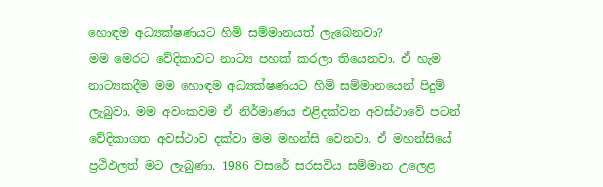හොඳම අධ්‍යක්ෂණයට හිමි සම්මානයත් ලැබෙනවා?
මම මෙරට වේදිකාවට නාට්‍ය පහක් කරලා තියෙනවා. ඒ හැම නාට්‍යකදීම මම හොඳම අධ්‍යක්ෂණයට හිමි සම්මානයෙන් පිදුම් ලැබුවා. මම අවංකවම ඒ නිර්මාණය එළිදක්වන අවස්ථාවේ පටන් වේදිකාගත අවස්ථාව දක්වා මම මහන්සි වෙනවා. ඒ මහන්සියේ ප්‍රථිඵලත් මට ලැබුණා. 1986 වසරේ සරසවිය සම්මාන උලෙළ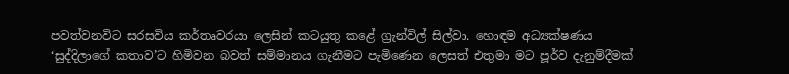පවත්වනවිට සරසවිය කර්තෘවරයා ලෙසින් කටයුතු කළේ ග්‍රැන්විල් සිල්වා. හොඳම අධ්‍යක්ෂණය ‘සුද්දිලාගේ කතාව’ට හිමිවන බවත් සම්මානය ගැනීමට පැමිණෙන ලෙසත් එතුමා මට පූර්ව දැනුම්දීමක්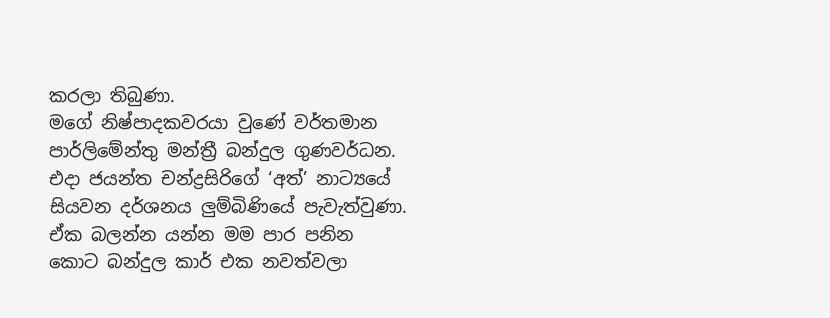කරලා තිබුණා.
මගේ නිෂ්පාදකවරයා වුණේ වර්තමාන පාර්ලිමේන්තු මන්ත්‍රී බන්දුල ගුණවර්ධන. එදා ජයන්ත චන්ද්‍රසිරිගේ ‘අත්’ නාට්‍යයේ සියවන දර්ශනය ලුම්බිණියේ පැවැත්වුණා. ඒක බලන්න යන්න මම පාර පනින කොට බන්දුල කාර් එක නවත්වලා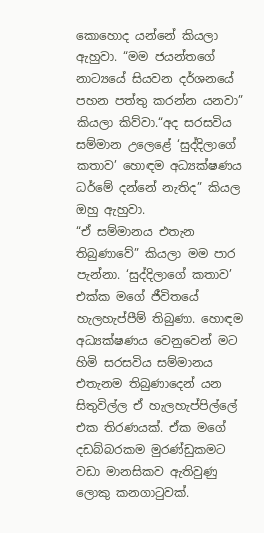කොහොද යන්නේ කියලා ඇහුවා. “මම ජයන්තගේ නාට්‍යයේ සියවන දර්ශනයේ පහන පත්තු කරන්න යනවා” කියලා කිව්වා.“අද සරසවිය සම්මාන උලෙළේ ‘සුද්දිලාගේ කතාව’ හොඳම අධ්‍යක්ෂණය ධර්මේ දන්නේ නැතිද” කියල ඔහු ඇහුවා.
“ඒ සම්මානය එතැන තිබුණාවේ” කියලා මම පාර පැන්නා. ‘සුද්දිලාගේ කතාව’ එක්ක මගේ ජීවිතයේ හැලහැප්පීම් තිබුණා. හොඳම අධ්‍යක්ෂණය වෙනුවෙන් මට හිමි සරසවිය සම්මානය එතැනම තිබුණාදෙන් යන සිතුවිල්ල ඒ හැලහැප්පිල්ලේ එක තිරණයක්. ඒක මගේ දඩබ්බරකම මුරණ්ඩුකමට වඩා මානසිකව ඇතිවුණු ලොකු කනගාටුවක්.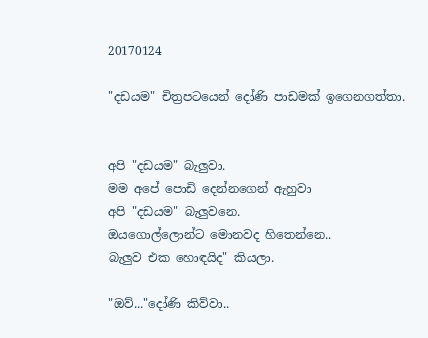20170124

"දඩයම" චිත්‍රපටයෙන් දෝණි පාඩමක් ඉගෙනගත්තා.


අපි "දඩයම" බැලුවා.
මම අපේ පොඩි දෙන්නගෙන් ඇහුවා
අපි "දඩයම" බැලුවනෙ.
ඔයගොල්ලොන්ට මොනවද හිතෙන්නෙ..
බැලුව එක හොඳයිද" කියලා.

"ඔව්..."දෝණි කිව්වා..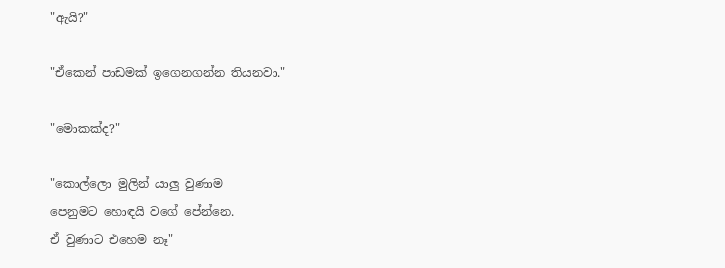"ඇයි?"

"ඒකෙන් පාඩමක් ඉගෙනගන්න තියනවා."

"මොකක්ද?"

"කොල්ලො මුලින් යාලු වුණාම
පෙනුමට හොඳයි වගේ පේන්නෙ.
ඒ වුණාට එහෙම නෑ"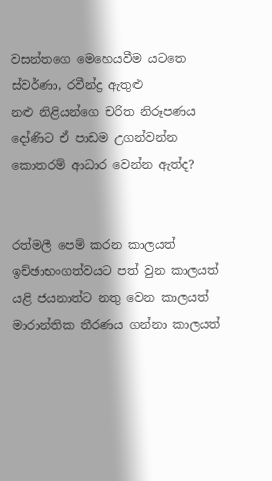වසන්තගෙ මෙහෙයවීම යටතෙ
ස්වර්ණා, රවීන්ද්‍ර ඇතුළු
නළු නිළියන්ගෙ චරිත නිරූපණය
දෝණිට ඒ පාඩම උගන්වන්න
කොතරම් ආධාර වෙන්න ඇත්ද?


රත්මලී පෙම් කරන කාලයත්
ඉච්ඡාභංගත්වයට පත් වුන කාලයත්
යළි ජයනාත්ට නතු වෙන කාලයත්
මාරාන්තික තීරණය ගන්නා කාලයත්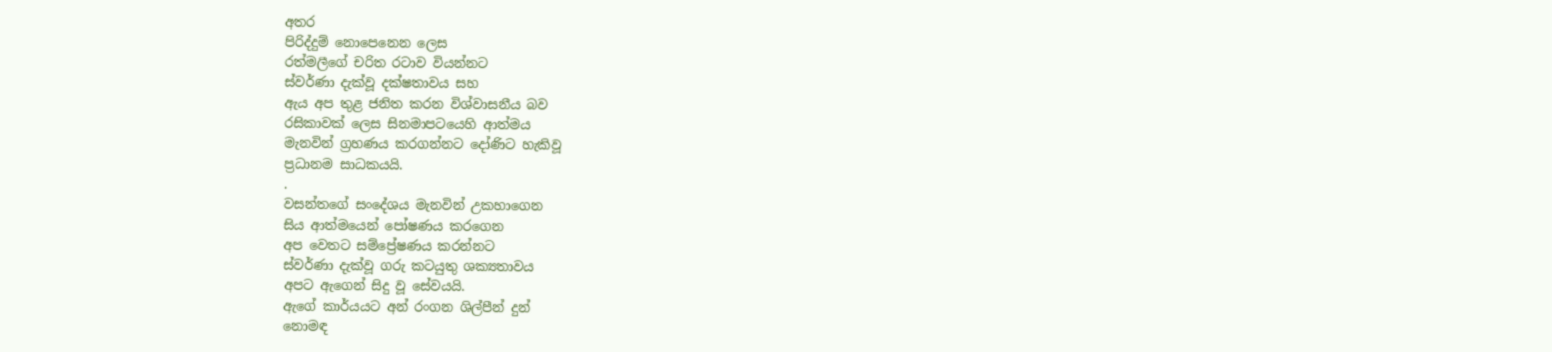අතර
පිරිද්දුම් නොපෙනෙන ලෙස
රත්මලීගේ චරිත රටාව වියන්නට
ස්වර්ණා දැක්වූ දක්ෂතාවය සහ
ඇය අප තුළ ජනිත කරන විශ්වාසනීය බව
රසිකාවක් ලෙස සිනමාපටයෙහි ආත්මය
මැනවින් ග්‍රහණය කරගන්නට දෝණිට හැකිවූ
ප්‍රධානම සාධකයයි.
.
වසන්තගේ සංදේශය මැනවින් උකහාගෙන
සිය ආත්මයෙන් පෝෂණය කරගෙන
අප වෙතට සම්ප්‍රේෂණය කරන්නට
ස්වර්ණා දැක්වූ ගරු කටයුතු ශක්‍යතාවය
අපට ඇගෙන් සිදු වූ සේවයයි.
ඇගේ කාර්යයට අන් රංගන ශිල්පීන් දුන්
නොමඳ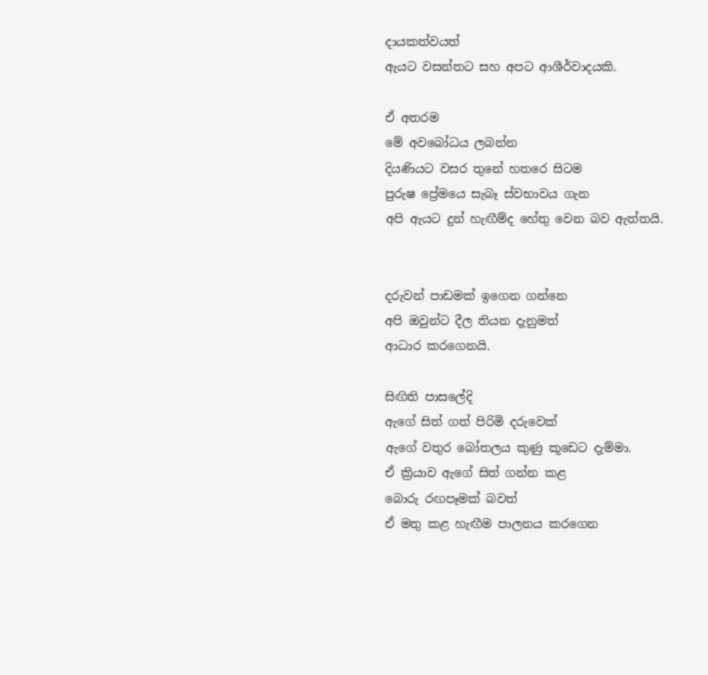දායකත්වයත්
ඇයට වසන්තට සහ අපට ආශීර්වාදයකි.

ඒ අතරම
මේ අවබෝධය ලබන්න
දියණියට වසර තුනේ හතරෙ සිටම
පුරුෂ ප්‍රේමයෙ සැබෑ ස්වභාවය ගැන
අපි ඇයට දුන් හැඟීම්ද හේතු වෙන බව ඇත්තයි.


දරුවන් පාඩමක් ඉගෙන ගන්නෙ
අපි ඔවුන්ට දීල තියන දැනුමත්
ආධාර කරගෙනයි.

සිඟිති පාසලේදි
ඇගේ සිත් ගත් පිරිමි දරුවෙක්
ඇගේ වතුර බෝතලය කුණු කූඩෙට දැම්මා.
ඒ ක්‍රියාව ඇගේ සිත් ගන්න කළ
බොරු රඟපෑමක් බවත්
ඒ මතු කළ හැඟීම පාලනය කරගෙන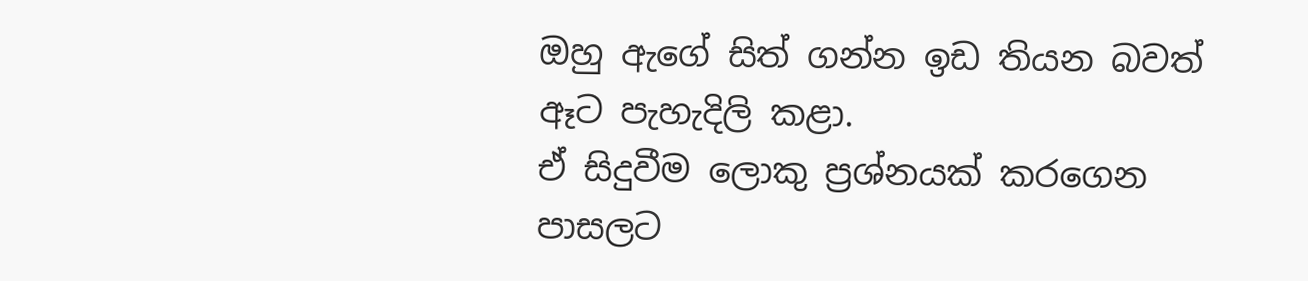ඔහු ඇගේ සිත් ගන්න ඉඩ තියන බවත්
ඈට පැහැදිලි කළා.
ඒ සිදුවීම ලොකු ප්‍රශ්නයක් කරගෙන
පාසලට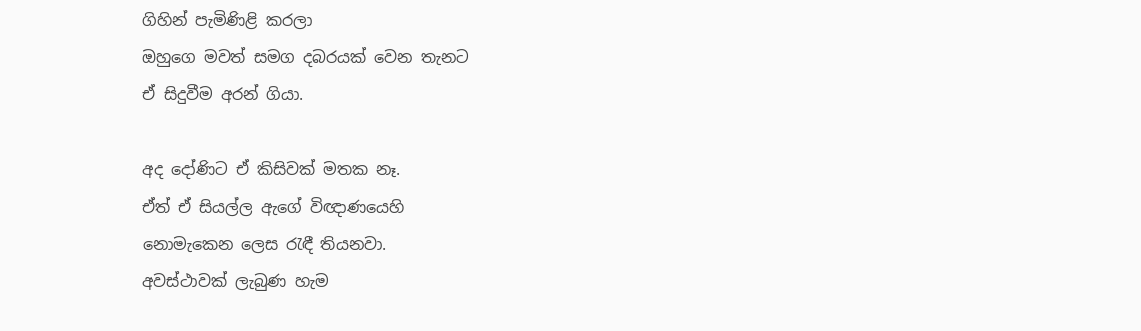ගිහින් පැමිණිළි කරලා
ඔහුගෙ මවත් සමග දබරයක් වෙන තැනට
ඒ සිදුවීම අරන් ගියා.

අද දෝණිට ඒ කිසිවක් මතක නෑ.
ඒත් ඒ සියල්ල ඇගේ විඥාණයෙහි
නොමැකෙන ලෙස රැඳී තියනවා.
අවස්ථාවක් ලැබුණ හැම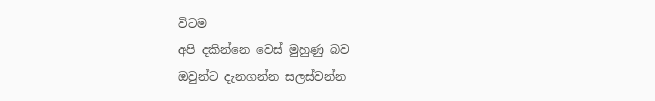විටම
අපි දකින්නෙ වෙස් මුහුණු බව
ඔවුන්ට දැනගන්න සලස්වන්න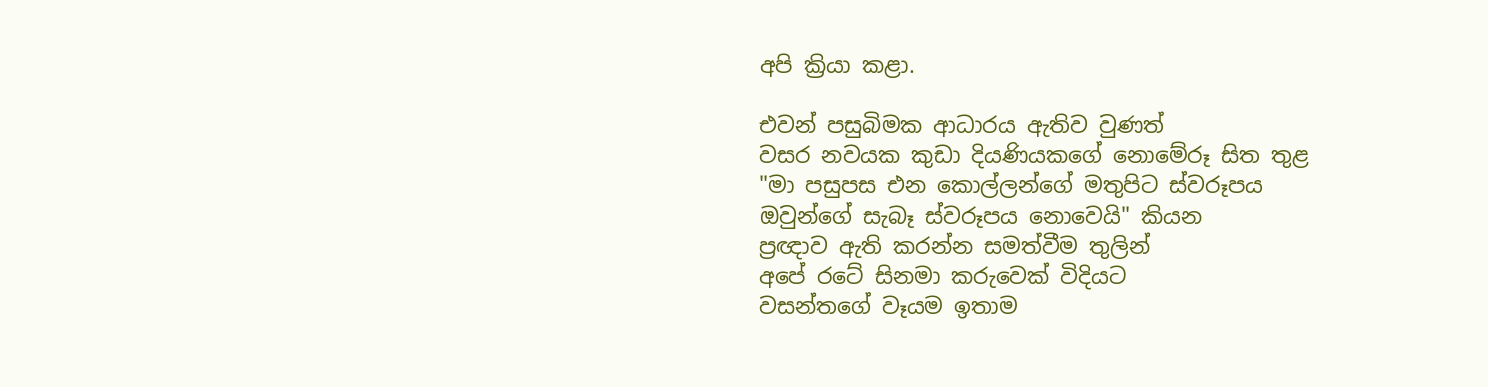අපි ක්‍රියා කළා.

එවන් පසුබිමක ආධාරය ඇතිව වුණත්
වසර නවයක කුඩා දියණියකගේ නොමේරූ සිත තුළ
"මා පසුපස එන කොල්ලන්ගේ මතුපිට ස්වරූපය
ඔවුන්ගේ සැබෑ ස්වරූපය නොවෙයි" කියන
ප්‍රඥාව ඇති කරන්න සමත්වීම තුලින්
අපේ රටේ සිනමා කරුවෙක් විදියට
වසන්තගේ වෑයම ඉතාම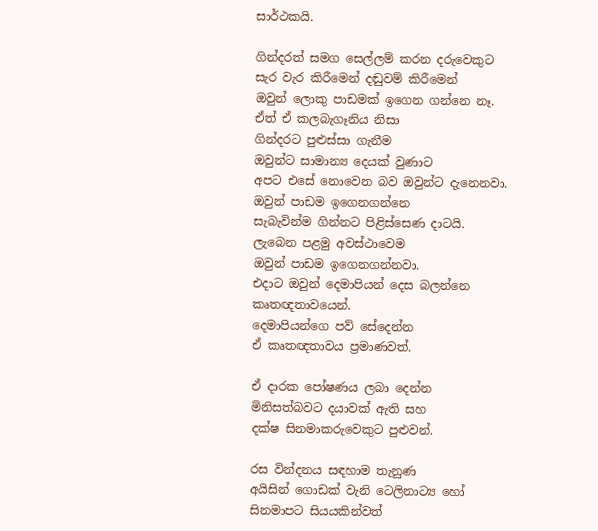සාර්ථකයි.

ගින්දරත් සමග සෙල්ලම් කරන දරුවෙකුට
සැර වැර කිරීමෙන් දඬුවම් කිරීමෙන්
ඔවුන් ලොකු පාඩමක් ඉගෙන ගන්නෙ නෑ.
ඒත් ඒ කලබැගෑනිය නිසා
ගින්දරට පුළුස්සා ගැනීම
ඔවුන්ට සාමාන්‍ය දෙයක් වුණාට
අපට එසේ නොවෙන බව ඔවුන්ට දැනෙනවා.
ඔවුන් පාඩම ඉගෙනගන්නෙ
සැබැවින්ම ගින්නට පිළිස්සෙණ දාටයි.
ලැබෙන පළමු අවස්ථාවෙම
ඔවුන් පාඩම ඉගෙනගන්නවා.
එදාට ඔවුන් දෙමාපියන් දෙස බලන්නෙ
කෘතඥතාවයෙන්.
දෙමාපියන්ගෙ පව් සේදෙන්න
ඒ කෘතඥතාවය ප්‍රමාණවත්.

ඒ දාරක පෝෂණය ලබා දෙන්න
මිනිසත්බවට දයාවක් ඇති සහ
දක්ෂ සිනමාකරුවෙකුට පුළුවන්.

රස වින්දනය සඳහාම තැනුණ
අයිසින් ගොඩක් වැනි ටෙලිනාට්‍ය හෝ
සිනමාපට සියයකින්වත්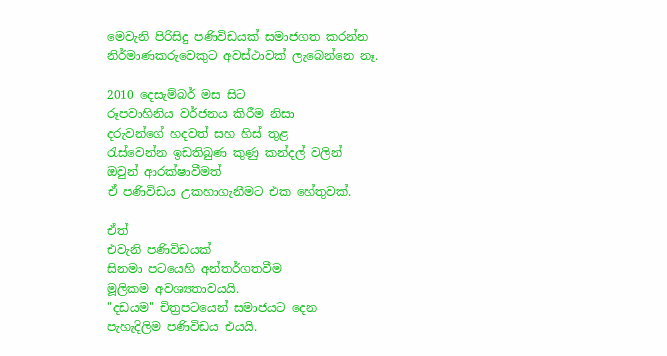මෙවැනි පිරිසිදු පණිවිඩයක් සමාජගත කරන්න
නිර්මාණකරුවෙකුට අවස්ථාවක් ලැබෙන්නෙ නෑ.

2010 දෙසැම්බර් මස සිට
රූපවාහිනිය වර්ජනය කිරීම නිසා
දරුවන්ගේ හදවත් සහ හිස් තුළ
රැස්වෙන්න ඉඩතිබුණ කුණු කන්දල් වලින්
ඔවුන් ආරක්ෂාවීමත්
ඒ පණිවිඩය උකහාගැනීමට එක හේතුවක්.

ඒත්
එවැනි පණිවිඩයක්
සිනමා පටයෙහි අන්තර්ගතවීම
මූලිකම අවශ්‍යතාවයයි.
"දඩයම" චිත්‍රපටයෙන් සමාජයට දෙන
පැහැදිලිම පණිවිඩය එයයි.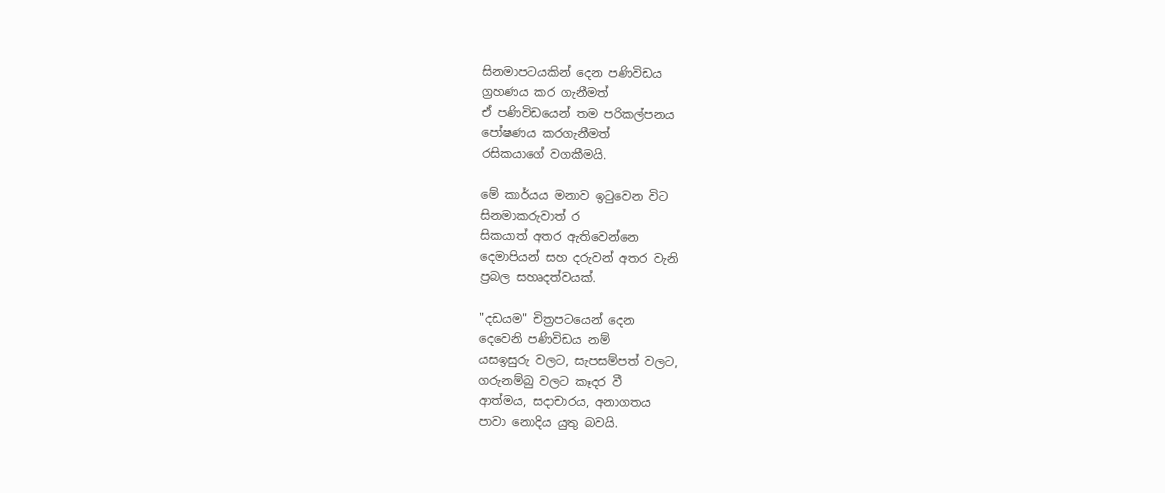සිනමාපටයකින් දෙන පණිවිඩය
ග්‍රහණය කර ගැනීමත්
ඒ පණිවිඩයෙන් තම පරිකල්පනය
පෝෂණය කරගැනීමත්
රසිකයාගේ වගකීමයි.

මේ කාර්යය මනාව ඉටුවෙන විට
සිනමාකරුවාත් ර
සිකයාත් අතර ඇතිවෙන්නෙ
දෙමාපියන් සහ දරුවන් අතර වැනි
ප්‍රබල සහෘදත්වයක්.

"දඩයම" චිත්‍රපටයෙන් දෙන
දෙවෙනි පණිවිඩය නම්
යසඉසුරු වලට, සැපසම්පත් වලට,
ගරුනම්බු වලට කෑදර වී
ආත්මය, සදාචාරය, අනාගතය
පාවා නොදිය යුතු බවයි.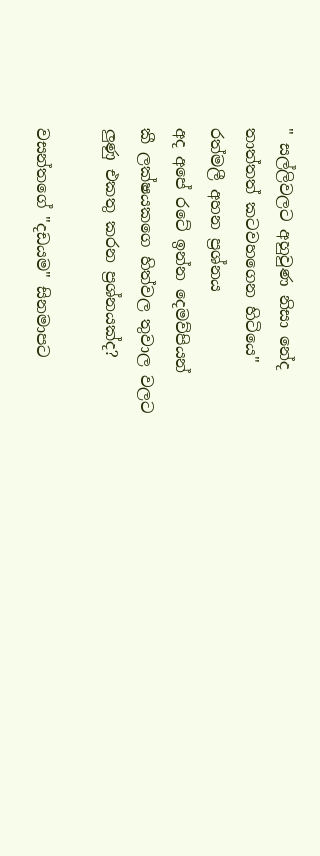" සල්ලිවලට අහුවුණ නිසා නේද
තාත්තත් කටවහගෙන හිටියෙ"
රත්මලී අහන ප්‍රශ්නය
අද අපේ රටේ ඉන්න දෙමව්පියන්
කී ලක්ෂයකගෙ හිත්වල තුවාල වලට
ලුණු එකතු කරන ප්‍රශ්නයක්ද?

වසන්තගේ "දඩයම" සිනමාපට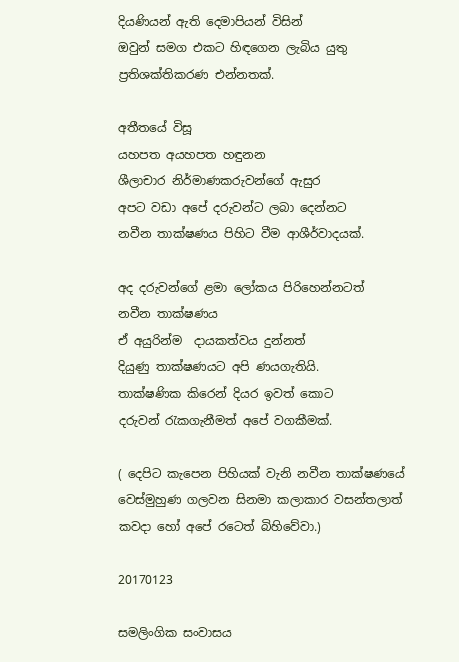දියණියන් ඇති දෙමාපියන් විසින්
ඔවුන් සමග එකට හිඳගෙන ලැබිය යුතු
ප්‍රතිශක්තිකරණ එන්නතක්.

අතීතයේ විසූ
යහපත අයහපත හඳුනන
ශීලාචාර නිර්මාණකරුවන්ගේ ඇසුර
අපට වඩා අපේ දරුවන්ට ලබා දෙන්නට
නවීන තාක්ෂණය පිහිට වීම ආශීර්වාදයක්.

අද දරුවන්ගේ ළමා ලෝකය පිරිහෙන්නටත්
නවීන තාක්ෂණය
ඒ අයුරින්ම  දායකත්වය දුන්නත්
දියුණු තාක්ෂණයට අපි ණයගැතියි.
තාක්ෂණික කිරෙන් දියර ඉවත් කොට
දරුවන් රැකගැනීමත් අපේ වගකීමක්.

( දෙපිට කැපෙන පිහියක් වැනි නවීන තාක්ෂණයේ
වෙස්මුහුණ ගලවන සිනමා කලාකාර වසන්තලාත්
කවදා හෝ අපේ රටෙත් බිහිවේවා.)

20170123

සමලිංගික සංවාසය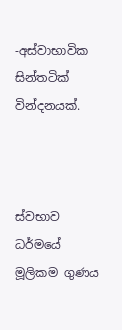-අස්වාභාවික සින්තටික් වින්දනයක්.



ස්වභාව ධර්මයේ මූලිකම ගුණය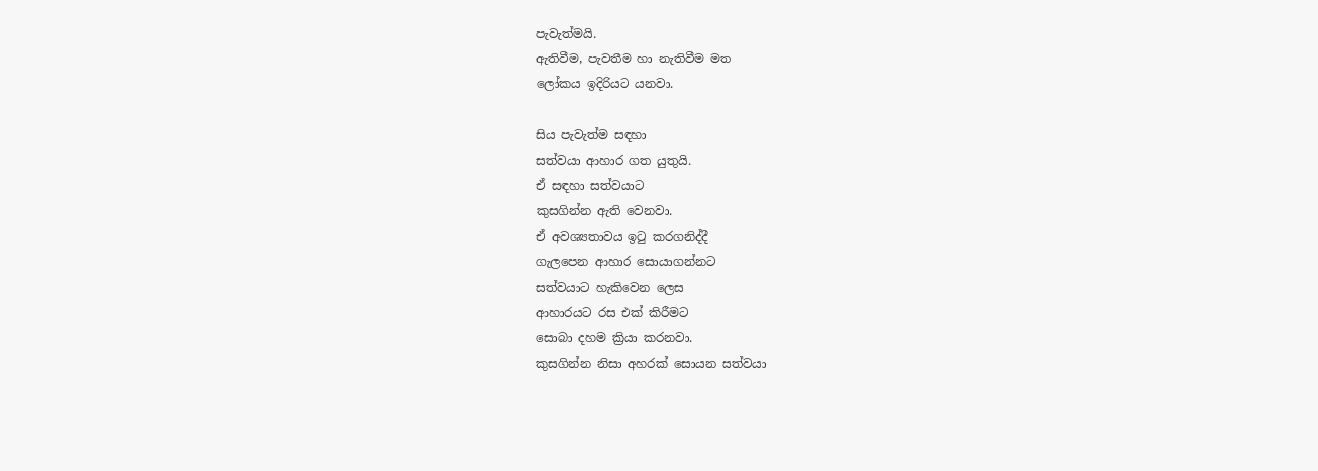පැවැත්මයි.
ඇතිවීම, පැවතීම හා නැතිවීම මත
ලෝකය ඉදිරියට යනවා.

සිය පැවැත්ම සඳහා
සත්වයා ආහාර ගත යුතුයි.
ඒ සඳහා සත්වයාට
කුසගින්න ඇති වෙනවා.
ඒ අවශ්‍යතාවය ඉටු කරගනිද්දී
ගැලපෙන ආහාර සොයාගන්නට
සත්වයාට හැකිවෙන ලෙස
ආහාරයට රස එක් කිරීමට
සොබා දහම ක්‍රියා කරනවා.
කුසගින්න නිසා අහරක් සොයන සත්වයා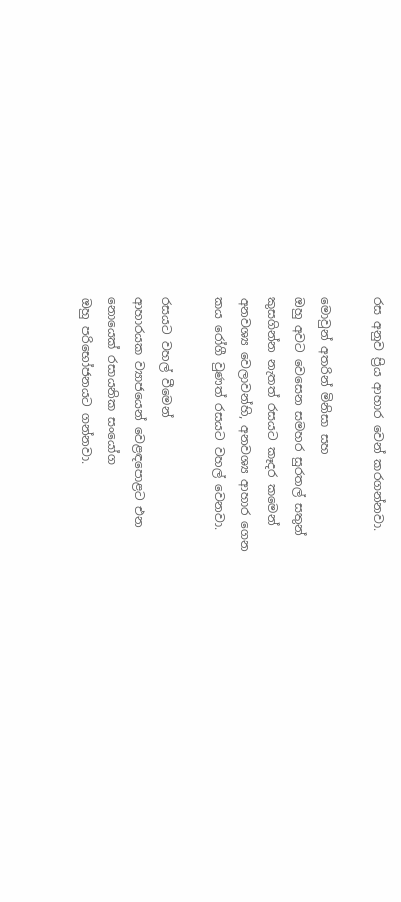රස අනුව ප්‍රිය ආහාර වෙන් කරගන්නවා.

මොවුන් අතරින් මිනිසා සහ
ඔහු අවට වෙසෙන සමහර සුරතල් සතුන්
කුසගින්න නැතත් රසයට කෑදර කමෙන්
අනවශ්‍ය වෙලාවන්හි, අනවශ්‍ය ආහාර ගෙන
කය රෝගී වුණත් රසයට වහල් වෙනවා.

රසයට වහල් වීමෙන්
ආහාරයක ව්‍යාජයෙන් වෙළඳපොළට එන
නොයෙක් රසායනික සංයෝග
ඔහු පරිභෝජනයට ගන්නවා.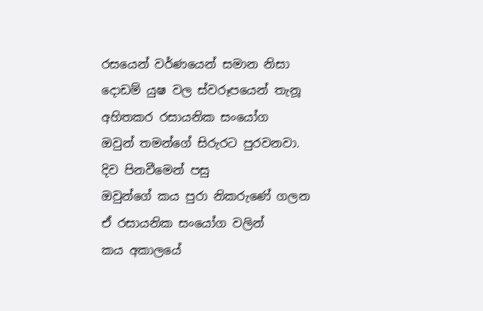රසයෙන් වර්ණයෙන් සමාන නිසා
දොඩම් යුෂ වල ස්වරූපයෙන් තැනූ
අහිතකර රසායනික සංයෝග
ඔවුන් තමන්ගේ සිරුරට පුරවනවා.
දිව පිනවීමෙන් පසු
ඔවුන්ගේ කය පුරා නිකරුණේ ගලන
ඒ රසායනික සංයෝග වලින්
කය අකාලයේ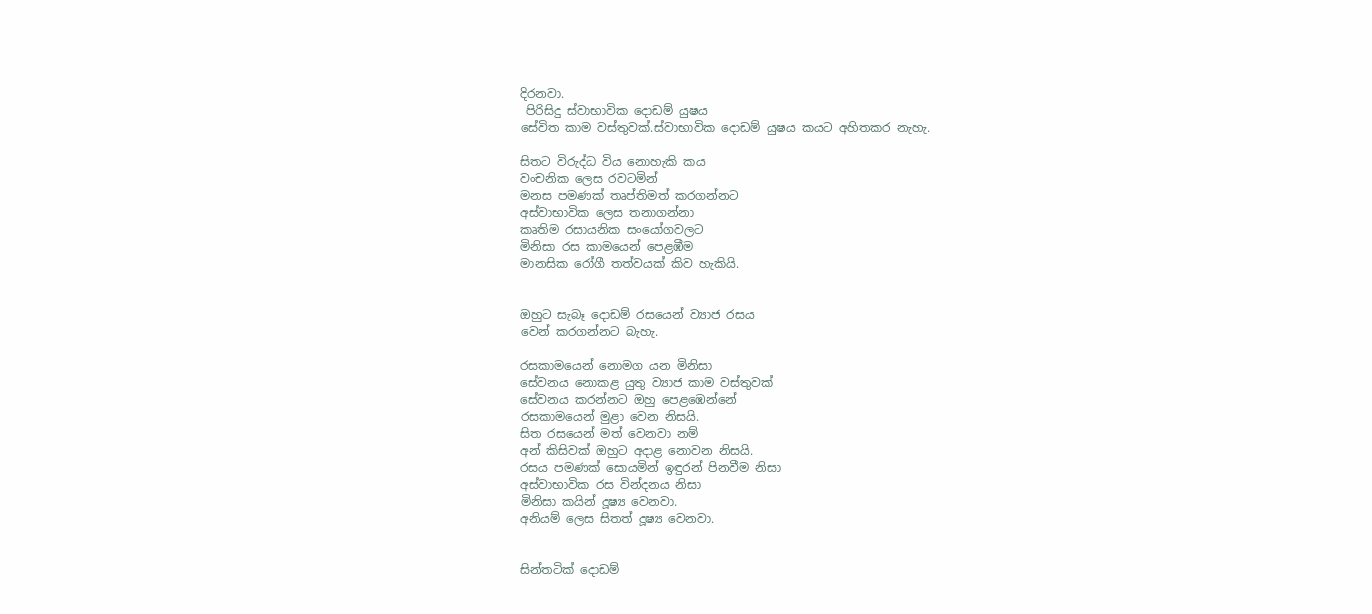දිරනවා.
 පිරිසිදු ස්වාභාවික දොඩම් යුෂය
සේවිත කාම වස්තුවක්.ස්වාභාවික දොඩම් යුෂය කයට අහිතකර නැහැ.

සිතට විරුද්ධ විය නොහැකි කය
වංචනික ලෙස රවටමින්
මනස පමණක් තෘප්තිමත් කරගන්නට
අස්වාභාවික ලෙස තනාගන්නා
කෘතිම රසායනික සංයෝගවලට
මිනිසා රස කාමයෙන් පෙළඹීම
මානසික රෝගී තත්වයක් කිව හැකියි.


ඔහුට සැබෑ දොඩම් රසයෙන් ව්‍යාජ රසය
වෙන් කරගන්නට බැහැ.

රසකාමයෙන් නොමග යන මිනිසා
සේවනය නොකළ යුතු ව්‍යාජ කාම වස්තුවක්
සේවනය කරන්නට ඔහු පෙළඹෙන්නේ
රසකාමයෙන් මුළා වෙන නිසයි.
සිත රසයෙන් මත් වෙනවා නම්
අන් කිසිවක් ඔහුට අදාළ නොවන නිසයි.
රසය පමණක් සොයමින් ඉඳුරන් පිනවීම නිසා
අස්වාභාවික රස වින්දනය නිසා
මිනිසා කයින් දූෂ්‍ය වෙනවා.
අනියම් ලෙස සිතත් දූෂ්‍ය වෙනවා.


සින්තටික් දොඩම්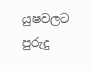යුෂවලට පුරුදු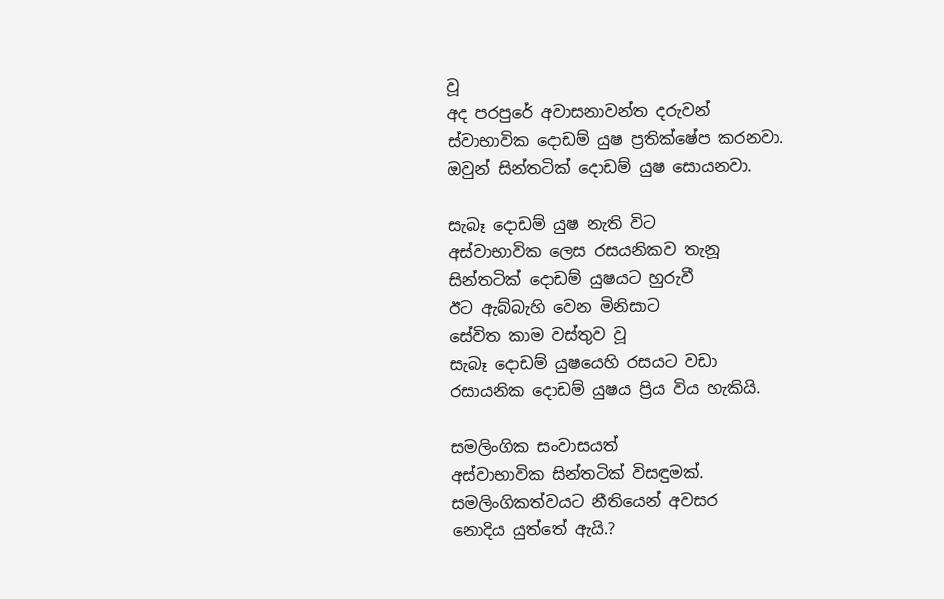වූ
අද පරපුරේ අවාසනාවන්ත දරුවන්
ස්වාභාවික දොඩම් යුෂ ප්‍රතික්ෂේප කරනවා.
ඔවුන් සින්තටික් දොඩම් යුෂ සොයනවා.

සැබෑ දොඩම් යුෂ නැති විට
අස්වාභාවික ලෙස රසයනිකව තැනූ
සින්තටික් දොඩම් යුෂයට හුරුවී
ඊට ඇබ්බැහි වෙන මිනිසාට
සේවිත කාම වස්තුව වූ
සැබෑ දොඩම් යුෂයෙහි රසයට වඩා
රසායනික දොඩම් යුෂය ප්‍රිය විය හැකියි.

සමලිංගික සංවාසයත්
අස්වාභාවික සින්තටික් විසඳුමක්.
සමලිංගිකත්වයට නීතියෙන් අවසර
නොදිය යුත්තේ ඇයි.?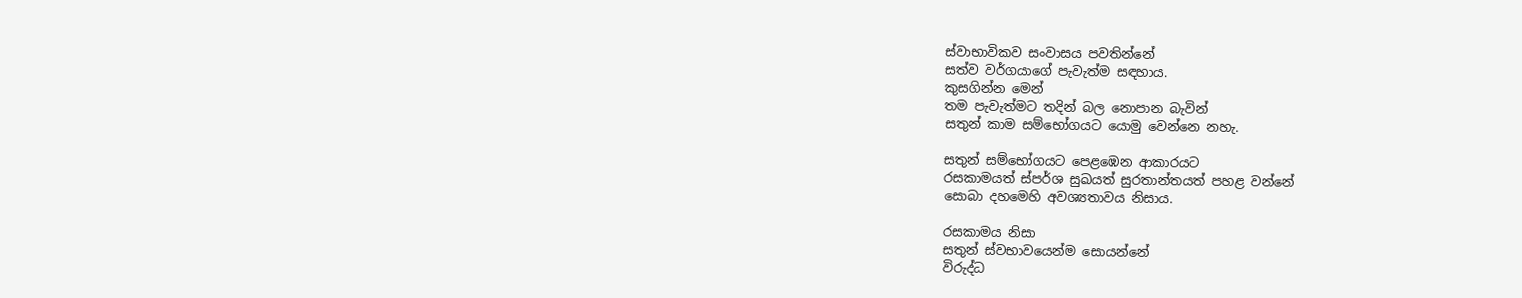ස්වාභාවිකව සංවාසය පවතින්නේ
සත්ව වර්ගයාගේ පැවැත්ම සඳහාය.
කුසගින්න මෙන්
තම පැවැත්මට තදින් බල නොපාන බැවින්
සතුන් කාම සම්භෝගයට යොමු වෙන්නෙ නහැ.

සතුන් සම්භෝගයට පෙළඹෙන ආකාරයට
රසකාමයත් ස්පර්ශ සුඛයත් සුරතාන්තයත් පහළ වන්නේ
සොබා දහමෙහි අවශ්‍යතාවය නිසාය.

රසකාමය නිසා
සතුන් ස්වභාවයෙන්ම සොයන්නේ
විරුද්ධ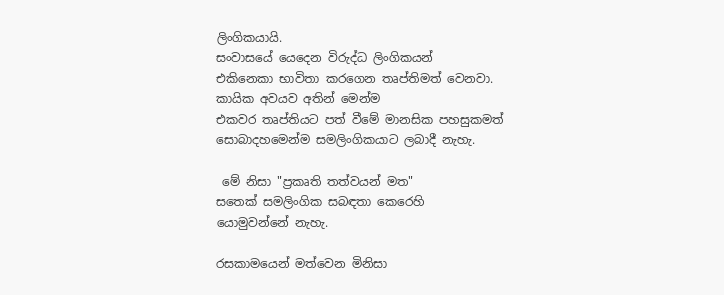ලිංගිකයායි.
සංවාසයේ යෙදෙන විරුද්ධ ලිංගිකයන්
එකිනෙකා භාවිතා කරගෙන තෘප්තිමත් වෙනවා.
කායික අවයව අතින් මෙන්ම
එකවර තෘප්තියට පත් වීමේ මානසික පහසුකමත්
සොබාදහමෙන්ම සමලිංගිකයාට ලබාදී නැහැ.

 මේ නිසා "ප්‍රකෘති තත්වයන් මත"
සතෙක් සමලිංගික සබඳතා කෙරෙහි
යොමුවන්නේ නැහැ.

රසකාමයෙන් මත්වෙන මිනිසා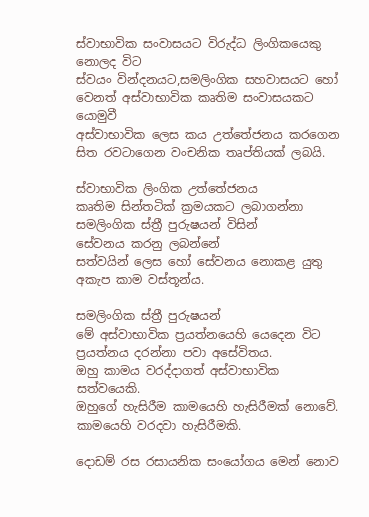ස්වාභාවික සංවාසයට විරුද්ධ ලිංගිකයෙකු නොලද විට
ස්වයං වින්දනයට,සමලිංගික සහවාසයට හෝ
වෙනත් අස්වාභාවික කෘතිම සංවාසයකට යොමුවී
අස්වාභාවික ලෙස කය උත්තේජනය කරගෙන
සිත රවටාගෙන වංචනික තෘප්තියක් ලබයි.

ස්වාභාවික ලිංගික උත්තේජනය
කෘතිම සින්තටික් ක්‍රමයකට ලබාගන්නා
සමලිංගික ස්ත්‍රී පුරුෂයන් විසින්
සේවනය කරනු ලබන්නේ
සත්වයින් ලෙස හෝ සේවනය නොකළ යුතු
අකැප කාම වස්තූන්ය.

සමලිංගික ස්ත්‍රී පුරුෂයන්
මේ අස්වාභාවික ප්‍රයත්නයෙහි යෙදෙන විට
ප්‍රයත්නය දරන්නා පවා අසේවිතය.
ඔහු කාමය වරද්දාගත් අස්වාභාවික සත්වයෙකි.
ඔහුගේ හැසිරීම කාමයෙහි හැසිරීමක් නොවේ.
කාමයෙහි වරදවා හැසිරීමකි.

දොඩම් රස රසායනික සංයෝගය මෙන් නොව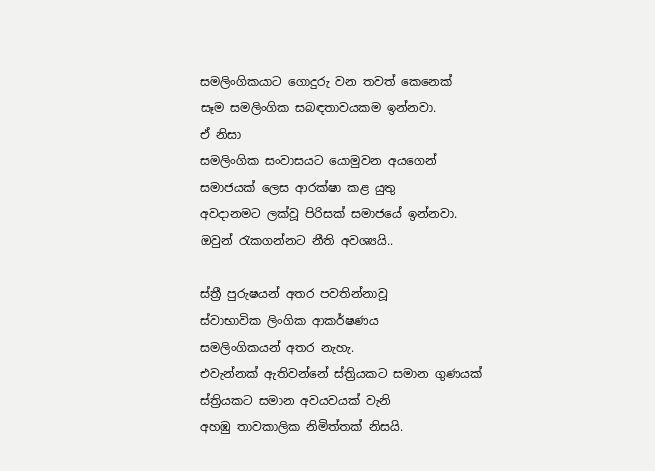සමලිංගිකයාට ගොදුරු වන තවත් කෙනෙක්
සෑම සමලිංගික සබඳතාවයකම ඉන්නවා.
ඒ නිසා
සමලිංගික සංවාසයට යොමුවන අයගෙන්
සමාජයක් ලෙස ආරක්ෂා කළ යුතු
අවදානමට ලක්වූ පිරිසක් සමාජයේ ඉන්නවා.
ඔවුන් රැකගන්නට නීති අවශ්‍යයි..

ස්ත්‍රී පුරුෂයන් අතර පවතින්නාවූ
ස්වාභාවික ලිංගික ආකර්ෂණය
සමලිංගිකයන් අතර නැහැ.
එවැන්නක් ඇතිවන්නේ ස්ත්‍රියකට සමාන ගුණයක්
ස්ත්‍රියකට සමාන අවයවයක් වැනි
අහඹු තාවකාලික නිමිත්තක් නිසයි.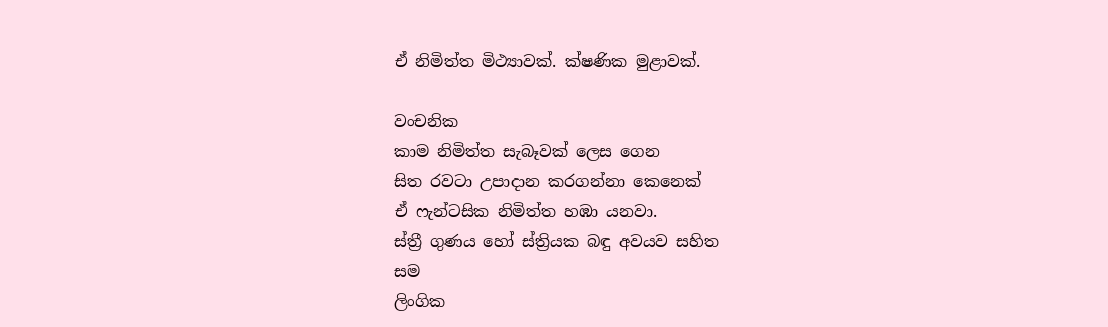ඒ නිමිත්ත මිථ්‍යාවක්. ක්ෂණික මුළාවක්.

වංචනික
කාම නිමිත්ත සැබෑවක් ලෙස ගෙන
සිත රවටා උපාදාන කරගන්නා කෙනෙක්
ඒ ෆැන්ටසික නිමිත්ත හඹා යනවා.
ස්ත්‍රී ගුණය හෝ ස්ත්‍රියක බඳු අවයව සහිත
සම
ලිංගික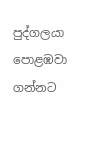පුද්ගලයා පොළඹවා ගන්නට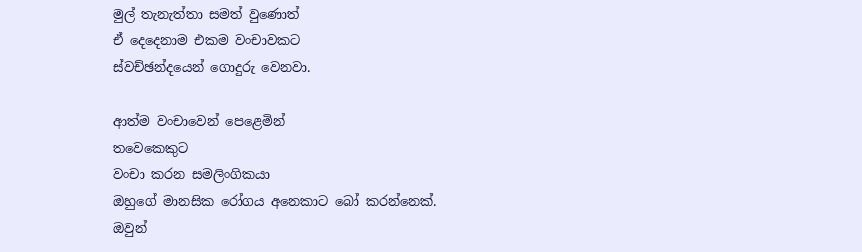මුල් තැනැත්තා සමත් වුණොත්
ඒ දෙදෙනාම එකම වංචාවකට
ස්වච්ඡන්දයෙන් ගොදුරු වෙනවා.

ආත්ම වංචාවෙන් පෙළෙමින්
තවෙකෙකුට
වංචා කරන සමලිංගිකයා
ඔහුගේ මානසික රෝගය අනෙකාට බෝ කරන්නෙක්.
ඔවුන්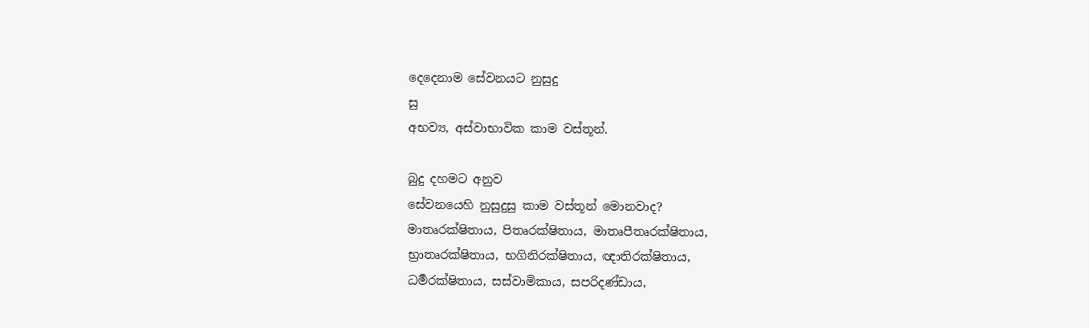දෙදෙනාම සේවනයට නුසුදු
සු
අභව්‍ය, අස්වාභාවික කාම වස්තූන්.

බුදු දහමට අනුව
සේවනයෙහි නුසුදුසු කාම වස්තූන් මොනවාද?
මාතෘරක්ෂිතාය, පිතෘරක්ෂිතාය, මාතෘපීතෘරක්ෂිතාය,
භ්‍රාතෘරක්ෂිතාය, භගිනිරක්ෂිතාය, ඥාතිරක්ෂිතාය,
ධර්‍මරක්ෂිතාය, සස්වාමිකාය, සපරිදණ්ඩාය,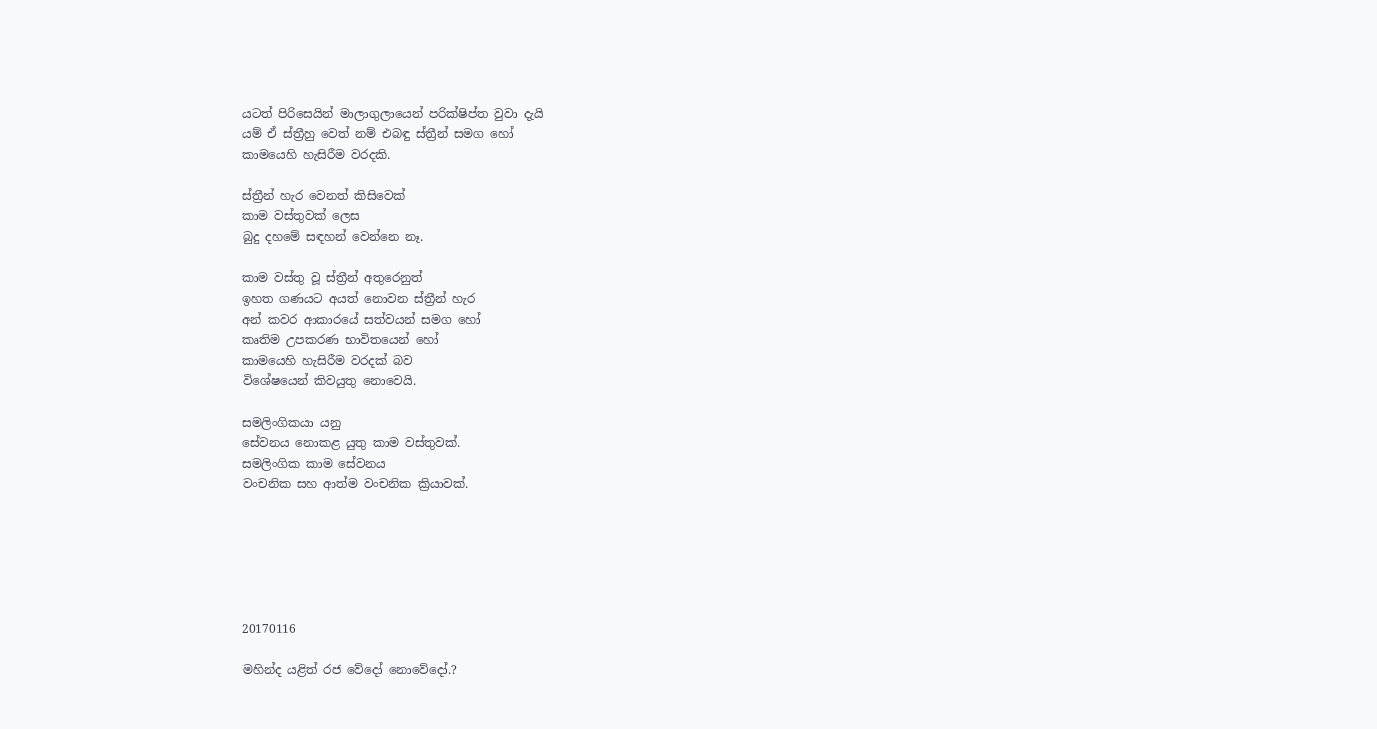යටත් පිරිසෙයින් මාලාගුලායෙන් පරික්ෂිප්ත වුවා දැයි
යම් ඒ ස්ත්‍රීහු වෙත් නම් එබඳු ස්ත්‍රීන් සමග හෝ
කාමයෙහි හැසිරීම වරදකි.

ස්ත්‍රීන් හැර වෙනත් කිසිවෙක්
කාම වස්තුවක් ලෙස
බුදු දහමේ සඳහන් වෙන්නෙ නෑ.

කාම වස්තු වූ ස්ත්‍රීන් අතුරෙනුත්
ඉහත ගණයට අයත් නොවන ස්ත්‍රීන් හැර
අන් කවර ආකාරයේ සත්වයන් සමග හෝ
කෘතිම උපකරණ භාවිතයෙන් හෝ
කාමයෙහි හැසිරීම වරදක් බව
විශේෂයෙන් කිවයුතු නොවෙයි.

සමලිංගිකයා යනු
සේවනය නොකළ යුතු කාම වස්තුවක්.
සමලිංගික කාම සේවනය
වංචනික සහ ආත්ම වංචනික ක්‍රියාවක්.






20170116

මහින්ද යළිත් රජ වේදෝ නොවේදෝ.?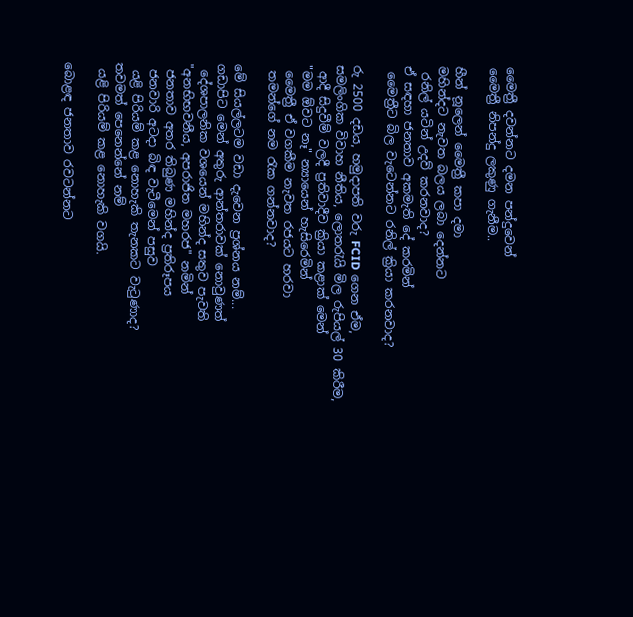මෛත්‍රී දවන්නට දමන පන්දුවෙන්
මෛත්‍රී නිපන්දු ලකුණු ගැනීම..

හීන් නූලෙන් මෛත්‍රී කපා දමා
මහින්දට නැවත බලය ලබා දෙන්නට
 රනිල් යටින් උදව් කරනවාද?
ඒ සඳහා ජනතාව අකමැති දේ කරමින්
 මෛත්‍රීට බිල වැටෙන්නට රනිල් ක්‍රියා කරනවාද?

රු 2500 දඩය, හමුදාපති වරු FCID ගෙන ඒම,
සමලිංගික විවාහ නීතිය, ලොතරැයි මිල රුපියල් 30 කිරීම,
 ආදී සිදුවීම් වලදී ප්‍රතිවාදීව ක්‍රියා කළාක් මෙන්
"මම ඕවට නෑ" න්‍යායෙන් හැසිරෙමින්
 මෛත්‍රී ඒ වගකීම නැවත රජයට හරවා
 තමන්ගේ නම රැක ගන්නවාද?

මේ සියල්ලටම වඩා දැවෙන ප්‍රශ්නය නම්...
ගඩාපිට මෙන් අතුරු ආන්තරාවක් නොවුණත්
 දේශපාලනික වශයෙන් මහින්ද සතුව පැවති
"අනභිභවනීය, අපරාජිත මහරජ" නමින්
 ජනතාව අතර තිබුණ මහින්ද ප්‍රතිරූපය
 ජනවාරි අටදා බිඳ වැටීමෙන් පසුව
 යළි පිරියම් කළ නොහැකි තැනකට වැටුණාද?
තවමත් පෙනෙන්නේ නම්
 යළි පිරියම් කළ නොහැකි වගයි.

බොළඳ ජනතාව රවටන්නට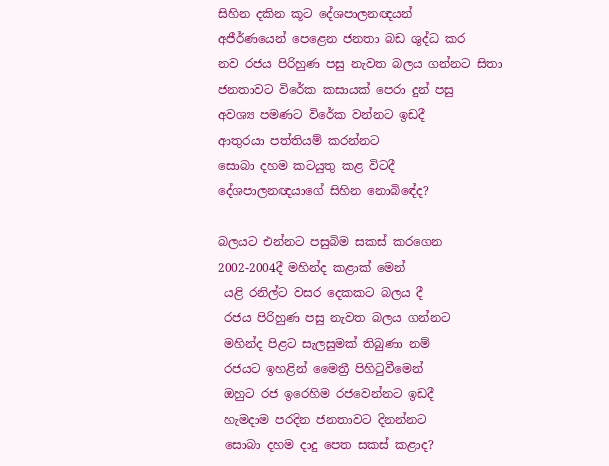සිහින දකින කූට දේශපාලනඥයන්
අජීර්ණයෙන් පෙළෙන ජනතා බඩ ශුද්ධ කර
නව රජය පිරිහුණ පසු නැවත බලය ගන්නට සිතා
ජනතාවට විරේක කසායක් පෙරා දුන් පසු
අවශ්‍ය පමණට විරේක වන්නට ඉඩදී
ආතුරයා පත්තියම් කරන්නට
සොබා දහම කටයුතු කළ විටදී
දේශපාලනඥයාගේ සිහින නොබිඳේද?

බලයට එන්නට පසුබිම සකස් කරගෙන
2002-2004දී මහින්ද කළාක් මෙන්
 යළි රනිල්ට වසර දෙකකට බලය දී
 රජය පිරිහුණ පසු නැවත බලය ගන්නට
 මහින්ද පිළට සැලසුමක් තිබුණා නම්
 රජයට ඉහළින් මෛත්‍රී පිහිටුවීමෙන්
 ඔහුට රජ ඉරෙහිම රජවෙන්නට ඉඩදී
 හැමදාම පරදින ජනතාවට දිනන්නට
 සොබා දහම දාදු පෙත සකස් කළාද?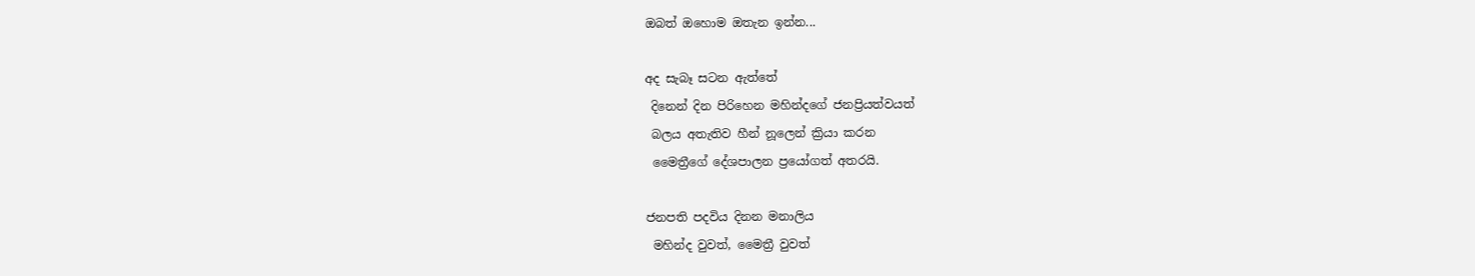ඔබත් ඔහොම ඔතැන ඉන්න...

අද සැබෑ සටන ඇත්තේ
 දිනෙන් දින පිරිහෙන මහින්දගේ ජනප්‍රියත්වයත්
 බලය අතැතිව හීන් නූලෙන් ක්‍රියා කරන
 මෛත්‍රීගේ දේශපාලන ප්‍රයෝගත් අතරයි.

ජනපති පදවිය දිනන මනාලිය
 මහින්ද වුවත්, මෛත්‍රී වුවත්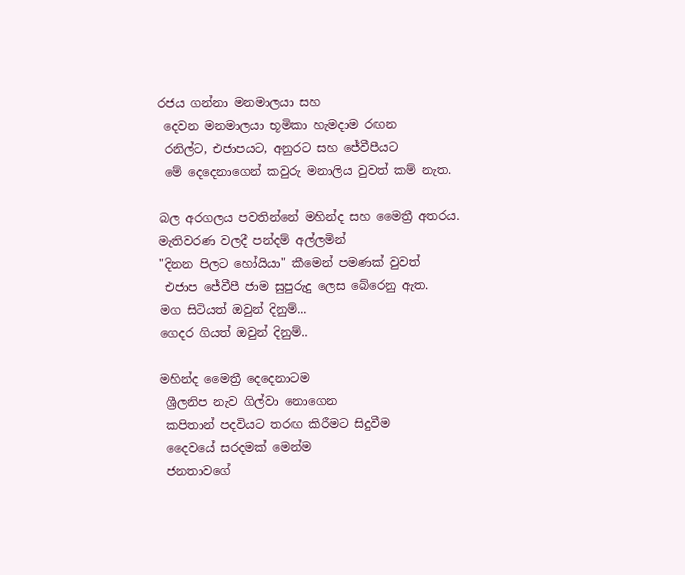රජය ගන්නා මනමාලයා සහ
 දෙවන මනමාලයා භූමිකා හැමදාම රඟන
 රනිල්ට, එජාපයට, අනුරට සහ ජේවීපීයට
 මේ දෙදෙනාගෙන් කවුරු මනාලිය වුවත් කම් නැත.

බල අරගලය පවතින්නේ මහින්ද සහ මෛත්‍රී අතරය.
මැතිවරණ වලදී පන්දම් අල්ලමින්
"දිනන පිලට හෝයියා" කීමෙන් පමණක් වුවත්
 එජාප ජේවීපී ජාම සුපුරුදු ලෙස බේරෙනු ඇත.
මග සිටියත් ඔවුන් දිනුම්...
ගෙදර ගියත් ඔවුන් දිනුම්..

මහින්ද මෛත්‍රී දෙදෙනාටම
 ශ්‍රීලනිප නැව ගිල්වා නොගෙන
 කපිතාන් පදවියට තරඟ කිරීමට සිදුවීම
 දෛවයේ සරදමක් මෙන්ම
 ජනතාවගේ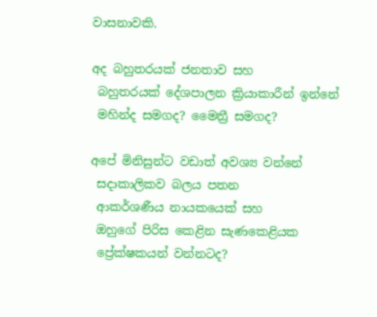වාසනාවකි.

අද බහුතරයක් ජනතාව සහ
 බහුතරයක් දේශපාලන ක්‍රියාකාරීන් ඉන්නේ
 මහින්ද සමගද? මෛත්‍රී සමගද?

අපේ මිනිසුන්ට වඩාත් අවශ්‍ය වන්නේ
 සදාකාලිකව බලය පතන
 ආකර්ශණීය නායකයෙක් සහ
 ඔහුගේ පිරිස කෙළින සැණකෙළියක
 ප්‍රේක්ෂකයන් වන්නටද?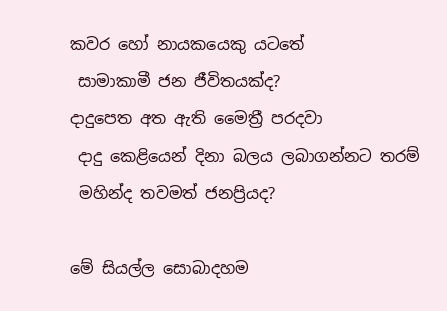කවර හෝ නායකයෙකු යටතේ
 සාමාකාමී ජන ජීවිතයක්ද?
දාදුපෙත අත ඇති මෛත්‍රී පරදවා
 දාදු කෙළියෙන් දිනා බලය ලබාගන්නට තරම්
 මහින්ද තවමත් ජනප්‍රියද?

මේ සියල්ල සොබාදහම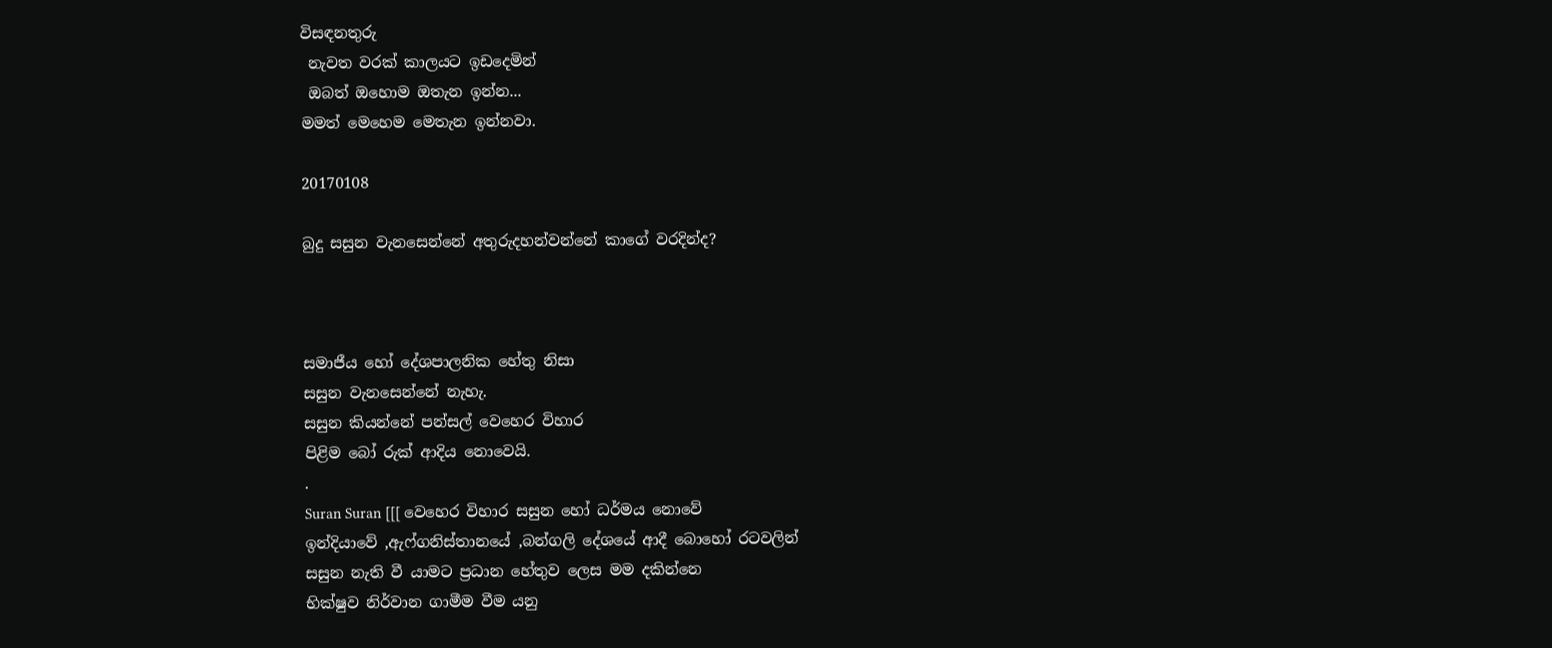විසඳනතුරු
 නැවත වරක් කාලයට ඉඩදෙමින්
 ඔබත් ඔහොම ඔතැන ඉන්න...
මමත් මෙහෙම මෙතැන ඉන්නවා.

20170108

බුදු සසුන වැනසෙන්නේ අතුරුදහන්වන්නේ කාගේ වරදින්ද?



සමාජීය හෝ දේශපාලනික හේතු නිසා
සසුන වැනසෙන්නේ නැහැ.
සසුන කියන්නේ පන්සල් වෙහෙර විහාර
පිළිම බෝ රුක් ආදිය නොවෙයි.
.
Suran Suran [[[ වෙහෙර විහාර සසුන හෝ ධර්මය නොවේ
ඉන්දියාවේ ,ඇෆ්ගනිස්තානයේ ,බන්ගලි දේශයේ ආදී බොහෝ රටවලින්
සසුන නැති වී යාමට ප්‍රධාන හේතුව ලෙස මම දකින්නෙ
භික්ෂුව නිර්වාන ගාමීම වීම යනු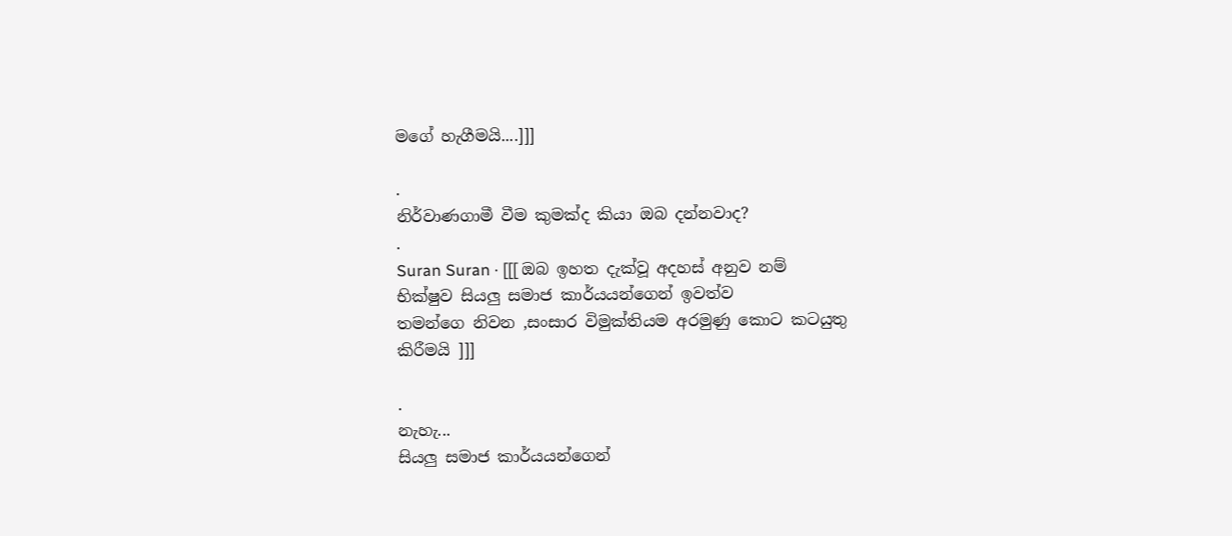මගේ හැගීමයි....]]]

.
නිර්වාණගාමී වීම කුමක්ද කියා ඔබ දන්නවාද?
.
Suran Suran · [[[ ඔබ ඉහත දැක්වූ අදහස් අනුව නම්
භික්ෂුව සියලු සමාජ කාර්යයන්ගෙන් ඉවත්ව
තමන්ගෙ නිවන ,සංසාර විමුක්තියම අරමුණු කොට කටයුතු කිරීමයි ]]]

.
නැහැ...
සියලු සමාජ කාර්යයන්ගෙන්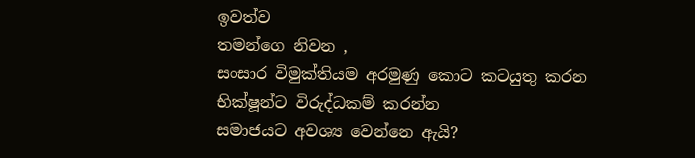ඉවත්ව
තමන්ගෙ නිවන ,
සංසාර විමුක්තියම අරමුණු කොට කටයුතු කරන
භික්ෂූන්ට විරුද්ධකම් කරන්න
සමාජයට අවශ්‍ය වෙන්නෙ ඇයි?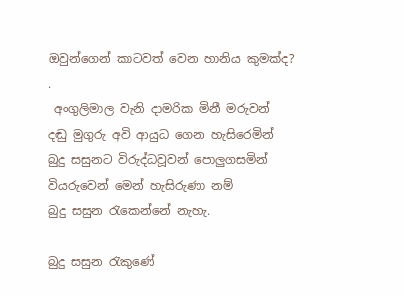ඔවුන්ගෙන් කාටවත් වෙන හානිය කුමක්ද?
.
 අංගුලිමාල වැනි දාමරික මිනී මරුවන්
දඬු මුගුරු අවි ආයුධ ගෙන හැසිරෙමින්
බුදු සසුනට විරුද්ධවූවන් පොලුගසමින්
වියරුවෙන් මෙන් හැසිරුණා නම්
බුදු සසුන රැකෙන්නේ නැහැ.

බුදු සසුන රැකුණේ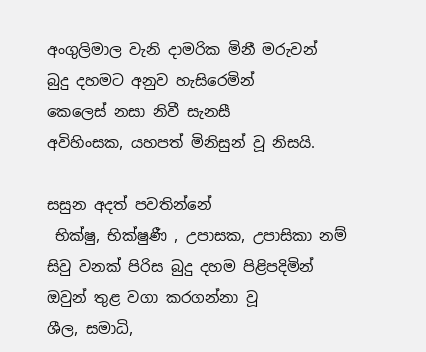අංගුලිමාල වැනි දාමරික මිනී මරුවන්
බුදු දහමට අනුව හැසිරෙමින්
කෙලෙස් නසා නිවී සැනසී
අවිහිංසක, යහපත් මිනිසුන් වූ නිසයි.

සසුන අදත් පවතින්නේ
 භික්ෂු, භික්ෂුණී , උපාසක, උපාසිකා නම්
සිවු වනක් පිරිස බුදු දහම පිළිපදිමින්
ඔවුන් තුළ වගා කරගන්නා වූ
ශීල, සමාධි,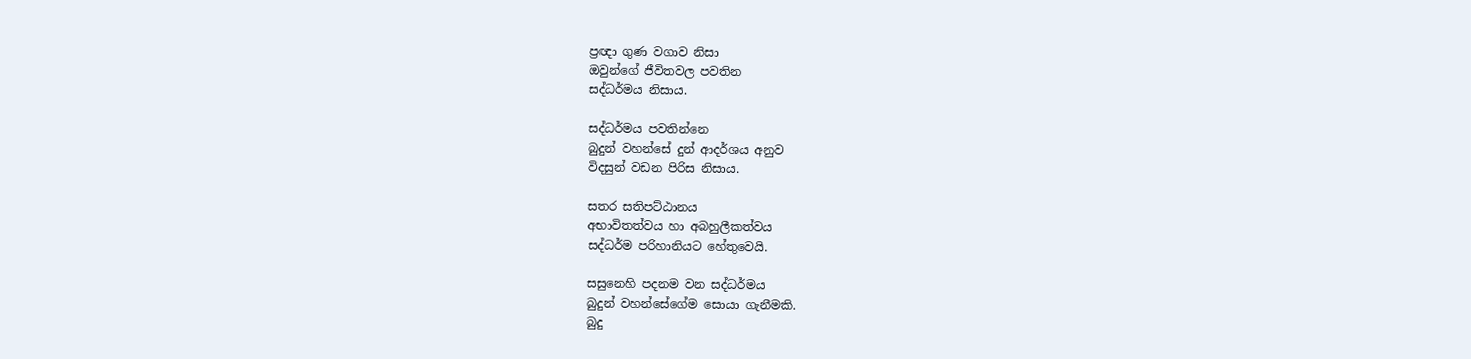ප්‍රඥා ගුණ වගාව නිසා
ඔවුන්ගේ ජීවිතවල පවතින
සද්ධර්මය නිසාය.

සද්ධර්මය පවතින්නෙ
බුදුන් වහන්සේ දුන් ආදර්ශය අනුව
විදසුන් වඩන පිරිස නිසාය.

සතර සතිපට්ඨානය
අභාවිතත්වය හා අබහුලීකත්වය
සද්ධර්ම පරිහානියට හේතුවෙයි.

සසුනෙහි පදනම වන සද්ධර්මය
බුදුන් වහන්සේගේම සොයා ගැනීමකි.
බුදු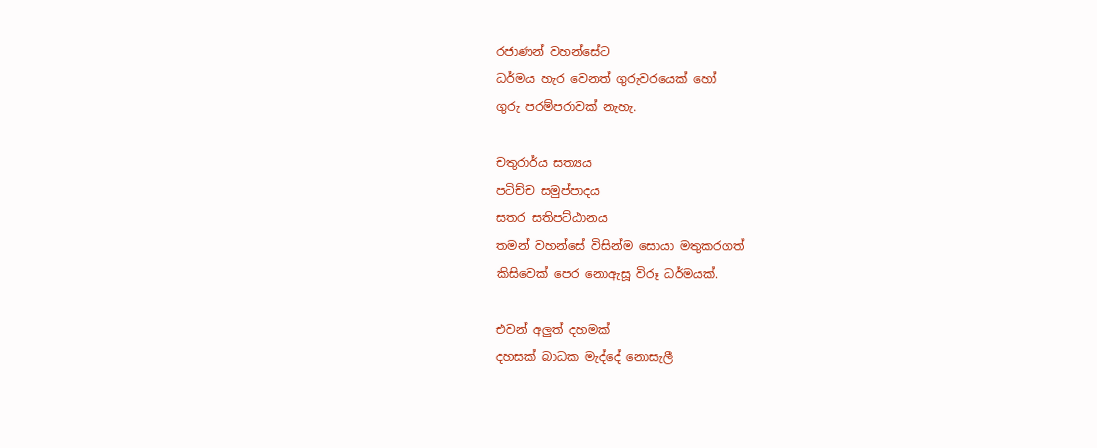රජාණන් වහන්සේට
ධර්මය හැර වෙනත් ගුරුවරයෙක් හෝ
ගුරු පරම්පරාවක් නැහැ.

චතුරාර්ය සත්‍යය
පටිච්ච සමුප්පාදය
සතර සතිපට්ඨානය
තමන් වහන්සේ විසින්ම සොයා මතුකරගත්
කිසිවෙක් පෙර නොඇසූ විරූ ධර්මයක්.

එවන් අලුත් දහමක්
දහසක් බාධක මැද්දේ නොසැලී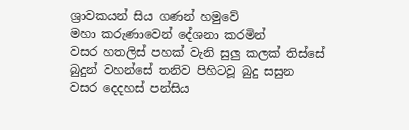ශ්‍රාවකයන් සිය ගණන් හමුවේ
මහා කරුණාවෙන් දේශනා කරමින්
වසර හතලිස් පහක් වැනි සුලු කලක් තිස්සේ
බුදුන් වහන්සේ තනිව පිහිටවූ බුදු සසුන
වසර දෙදහස් පන්සිය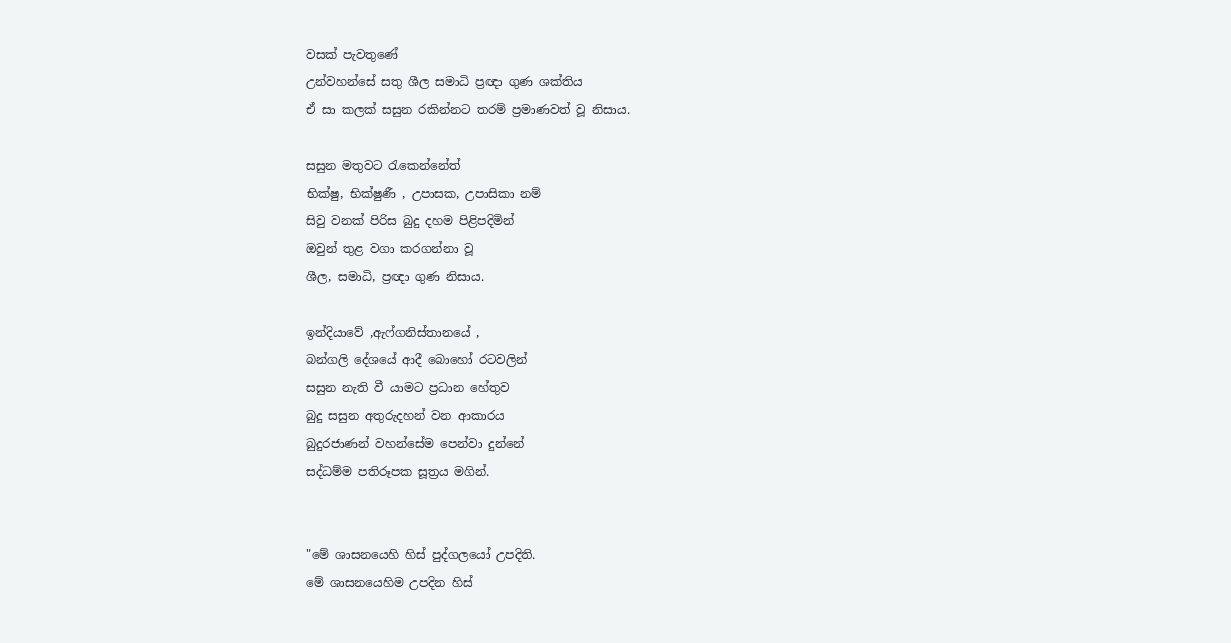වසක් පැවතුණේ
උන්වහන්සේ සතු ශීල සමාධි ප්‍රඥා ගුණ ශක්තිය
ඒ සා කලක් සසුන රකින්නට තරම් ප්‍රමාණවත් වූ නිසාය.

සසුන මතුවට රැකෙන්නේත්
භික්ෂු, භික්ෂුණී , උපාසක, උපාසිකා නම්
සිවු වනක් පිරිස බුදු දහම පිළිපදිමින්
ඔවුන් තුළ වගා කරගන්නා වූ
ශීල, සමාධි, ප්‍රඥා ගුණ නිසාය.

ඉන්දියාවේ ,ඇෆ්ගනිස්තානයේ ,
බන්ගලි දේශයේ ආදී බොහෝ රටවලින්
සසුන නැති වී යාමට ප්‍රධාන හේතුව
බුදු සසුන අතුරුදහන් වන ආකාරය
බුදුරජාණන් වහන්සේම පෙන්වා දුන්නේ
සද්ධම්ම පතිරූපක සූත්‍රය මගින්.


"මේ ශාසනයෙහි හිස් පුද්ගලයෝ උපදිති.
මේ ශාසනයෙහිම උපදින හිස්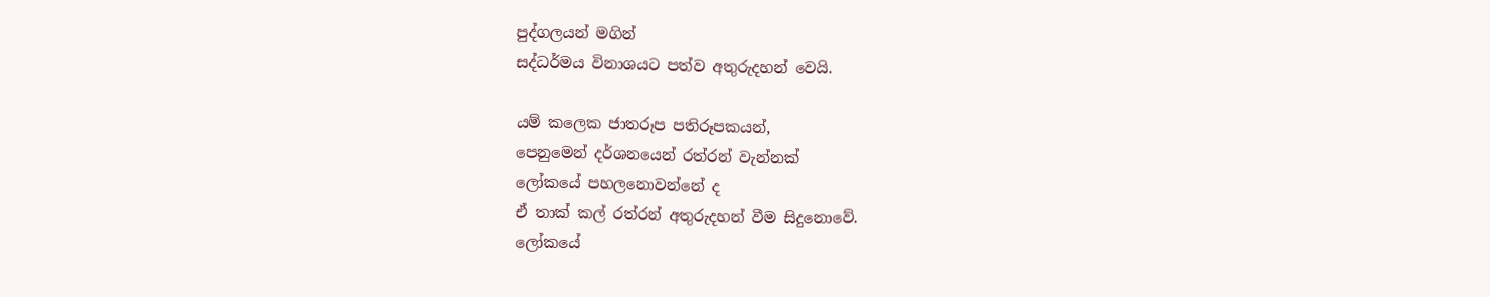පුද්ගලයන් මගින්
සද්ධර්මය විනාශයට පත්ව අතුරුදහන් වෙයි.

යම් කලෙක ජාතරූප පතිරූපකයන්,
පෙනුමෙන් දර්ශනයෙන් රත්රන් වැන්නක්
ලෝකයේ පහලනොවන්නේ ද
ඒ තාක් කල් රත්රන් අතුරුදහන් වීම සිදුනොවේ.
ලෝකයේ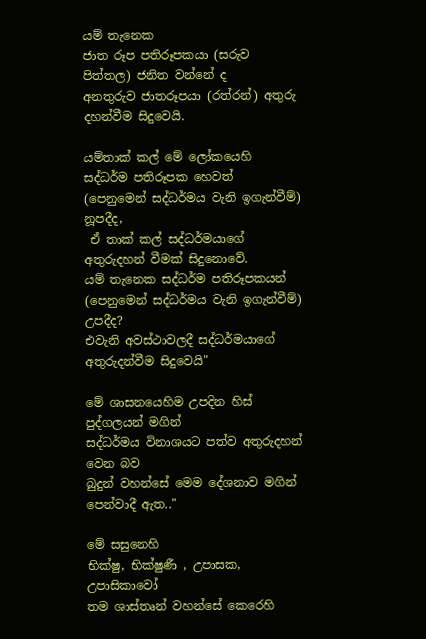යම් තැනෙක
ජාත රූප පතිරූපකයා (සරුව පිත්තල) ජනිත වන්නේ ද
අනතුරුව ජාතරූපයා (රත්රන්) අතුරු දහන්වීම සිදුවෙයි.

යම්තාක් කල් මේ ලෝකයෙහි සද්ධර්ම පතිරූපක හෙවත්
(පෙනුමෙන් සද්ධර්මය වැනි ඉගැන්වීම්) නූපදීද,
 ඒ තාක් කල් සද්ධර්මයාගේ අතුරුදහන් වීමක් සිදුනොවේ.
යම් තැනෙක සද්ධර්ම පතිරූපකයන්
(පෙනුමෙන් සද්ධර්මය වැනි ඉගැන්වීම්) උපදීද?
එවැනි අවස්ථාවලදී සද්ධර්මයාගේ අතුරුදන්වීම සිදුවෙයි"

මේ ශාසනයෙහිම උපදින හිස් පුද්ගලයන් මගින්
සද්ධර්මය විනාශයට පත්ව අතුරුදහන් වෙන බව
බුදුන් වහන්සේ මෙම දේශනාව මගින් පෙන්වාදී ඇත.."

මේ සසුනෙහි
භික්ෂු, භික්ෂුණී , උපාසක, උපාසිකාවෝ
තම ශාස්තෘන් වහන්සේ කෙරෙහි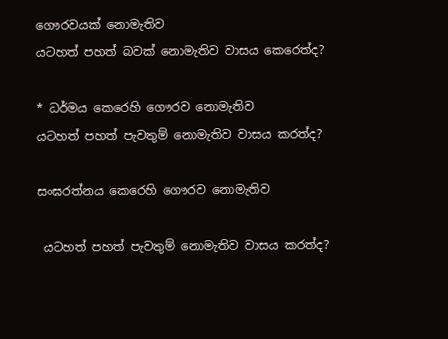ගෞරවයක් නොමැතිව
යටහත් පහත් බවක් නොමැතිව වාසය කෙරෙත්ද?

* ධර්මය කෙරෙහි ගෞරව නොමැතිව
යටහත් පහත් පැවතුම් නොමැතිව වාසය කරත්ද?

සංඝරත්නය කෙරෙහි ගෞරව නොමැතිව

 යටහත් පහත් පැවතුම් නොමැතිව වාසය කරත්ද?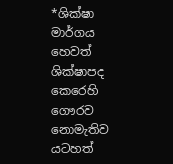*ශික්ෂා මාර්ගය හෙවත් ශික්ෂාපද කෙරෙහි ගෞරව නොමැතිව
යටහත්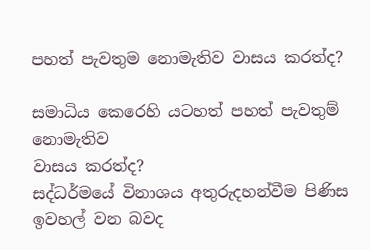පහත් පැවතුම නොමැතිව වාසය කරත්ද?

සමාධිය කෙරෙහි යටහත් පහත් පැවතුම් නොමැතිව
වාසය කරත්ද?
සද්ධර්මයේ විනාශය අතුරුදහන්වීම පිණිස ඉවහල් වන බවද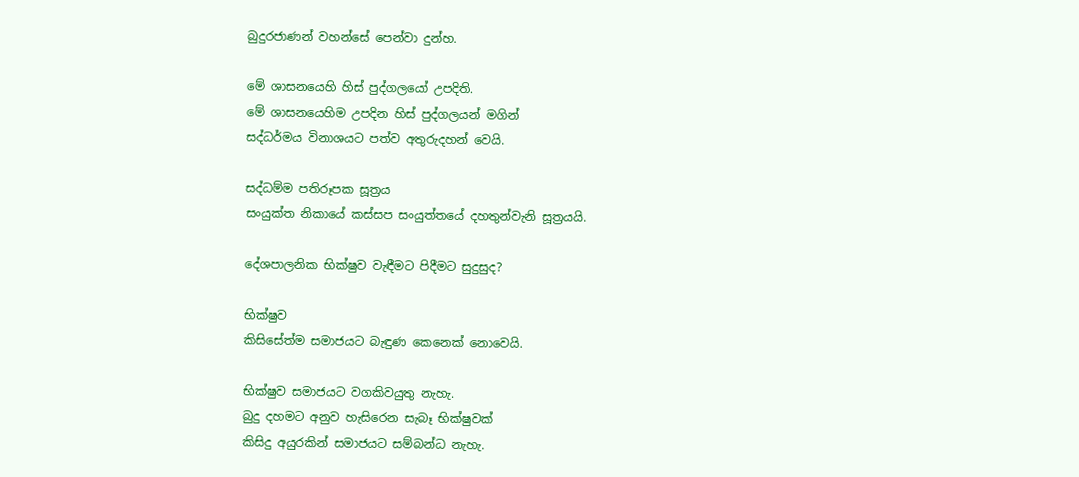බුදුරජාණන් වහන්සේ පෙන්වා දුන්හ.

මේ ශාසනයෙහි හිස් පුද්ගලයෝ උපදිති.
මේ ශාසනයෙහිම උපදින හිස් පුද්ගලයන් මගින්
සද්ධර්මය විනාශයට පත්ව අතුරුදහන් වෙයි.

සද්ධම්ම පතිරූපක සූත්‍රය
සංයුක්ත නිකායේ කස්සප සංයුත්තයේ දහතුන්වැනි සූත්‍රයයි.

දේශපාලනික භික්ෂුව වැඳීමට පිදීමට සුදුසුද?

භික්ෂුව
කිසිසේත්ම සමාජයට බැඳුණ කෙනෙක් නොවෙයි.

භික්ෂුව සමාජයට වගකිවයුතු නැහැ.
බුදු දහමට අනුව හැසිරෙන සැබෑ භික්ෂුවක්
කිසිදු අයුරකින් සමාජයට සම්බන්ධ නැහැ.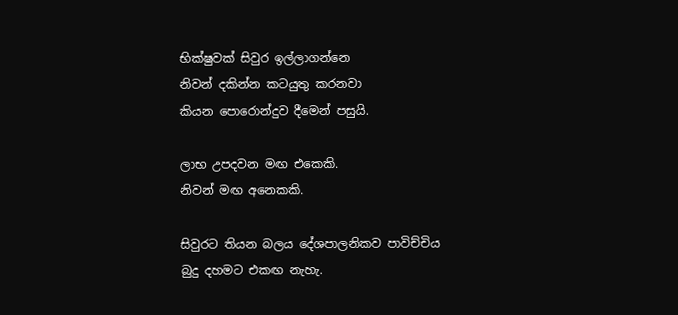භික්ෂුවක් සිවුර ඉල්ලාගන්නෙ
නිවන් දකින්න කටයුතු කරනවා
කියන පොරොන්දුව දීමෙන් පසුයි.

ලාභ උපදවන මඟ එකෙකි.
නිවන් මඟ අනෙකකි.

සිවුරට තියන බලය දේශපාලනිකව පාවිච්චිය
බුදු දහමට එකඟ නැහැ.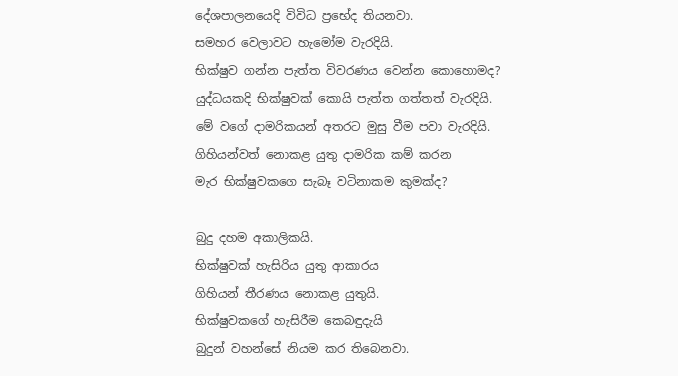දේශපාලනයෙදි විවිධ ප්‍රභේද තියනවා.
සමහර වෙලාවට හැමෝම වැරදියි.
භික්ෂුව ගන්න පැත්ත විවරණය වෙන්න කොහොමද?
යුද්ධයකදි භික්ෂුවක් කොයි පැත්ත ගත්තත් වැරදියි.
මේ වගේ දාමරිකයන් අතරට මුසු වීම පවා වැරදියි.
ගිහියන්වත් නොකළ යුතු දාමරික කම් කරන
මැර භික්ෂුවකගෙ සැබෑ වටිනාකම කුමක්ද?

බුදු දහම අකාලිකයි.
භික්ෂුවක් හැසිරිය යුතු ආකාරය
ගිහියන් තීරණය නොකළ යුතුයි.
භික්ෂුවකගේ හැසිරීම කෙබඳුදැයි
බුදුන් වහන්සේ නියම කර තිබෙනවා.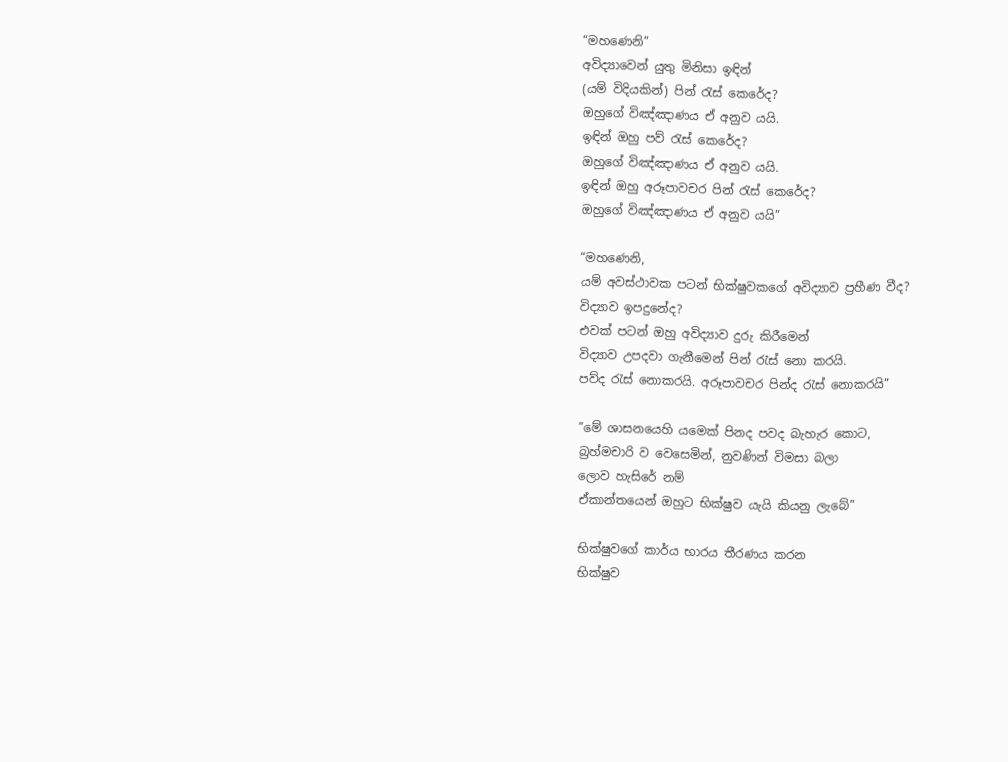“මහණෙනි”
අවිද්‍යාවෙන් යුතු මිනිසා ඉඳින්
(යම් විදියකින්) පින් රැස් කෙරේද?
ඔහුගේ විඤ්ඤාණය ඒ අනුව යයි.
ඉඳින් ඔහු පව් රැස් කෙරේද?
ඔහුගේ විඤ්ඤාණය ඒ අනුව යයි.
ඉඳින් ඔහු අරූපාවචර පින් රැස් කෙරේද?
ඔහුගේ විඤ්ඤාණය ඒ අනුව යයි”

“මහණෙනි,
යම් අවස්ථාවක පටන් භික්ෂුවකගේ අවිද්‍යාව ප්‍රහීණ වීද?
විද්‍යාව ඉපදුනේද?
එවක් පටන් ඔහු අවිද්‍යාව දුරු කිරීමෙන්
විද්‍යාව උපදවා ගැනීමෙන් පින් රැස් නො කරයි.
පව්ද රැස් නොකරයි. අරූපාවචර පින්ද රැස් නොකරයි”

”මේ ශාසනයෙහි යමෙක් පිනද පවද බැහැර කොට,
බ්‍රහ්මචාරි ව වෙසෙමින්, නුවණින් විමසා බලා
ලොව හැසිරේ නම්
ඒකාන්තයෙන් ඔහුට භික්ෂුව යැයි කියනු ලැබේ”

භික්ෂුවගේ කාර්ය භාරය තීරණය කරන
භික්ෂුව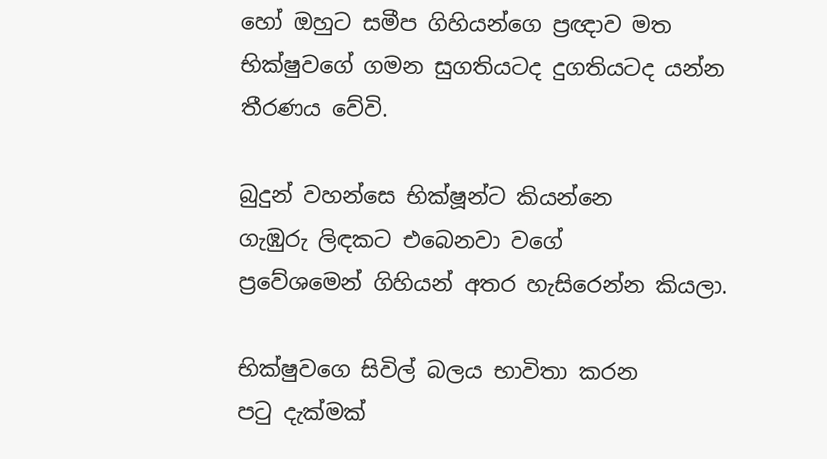හෝ ඔහුට සමීප ගිහියන්ගෙ ප්‍රඥාව මත
භික්ෂුවගේ ගමන සුගතියටද දුගතියටද යන්න
තීරණය වේවි.

බුදුන් වහන්සෙ භික්ෂූන්ට කියන්නෙ
ගැඹුරු ලිඳකට එබෙනවා වගේ
ප්‍රවේශමෙන් ගිහියන් අතර හැසිරෙන්න කියලා.

භික්ෂුවගෙ සිවිල් බලය භාවිතා කරන
පටු දැක්මක්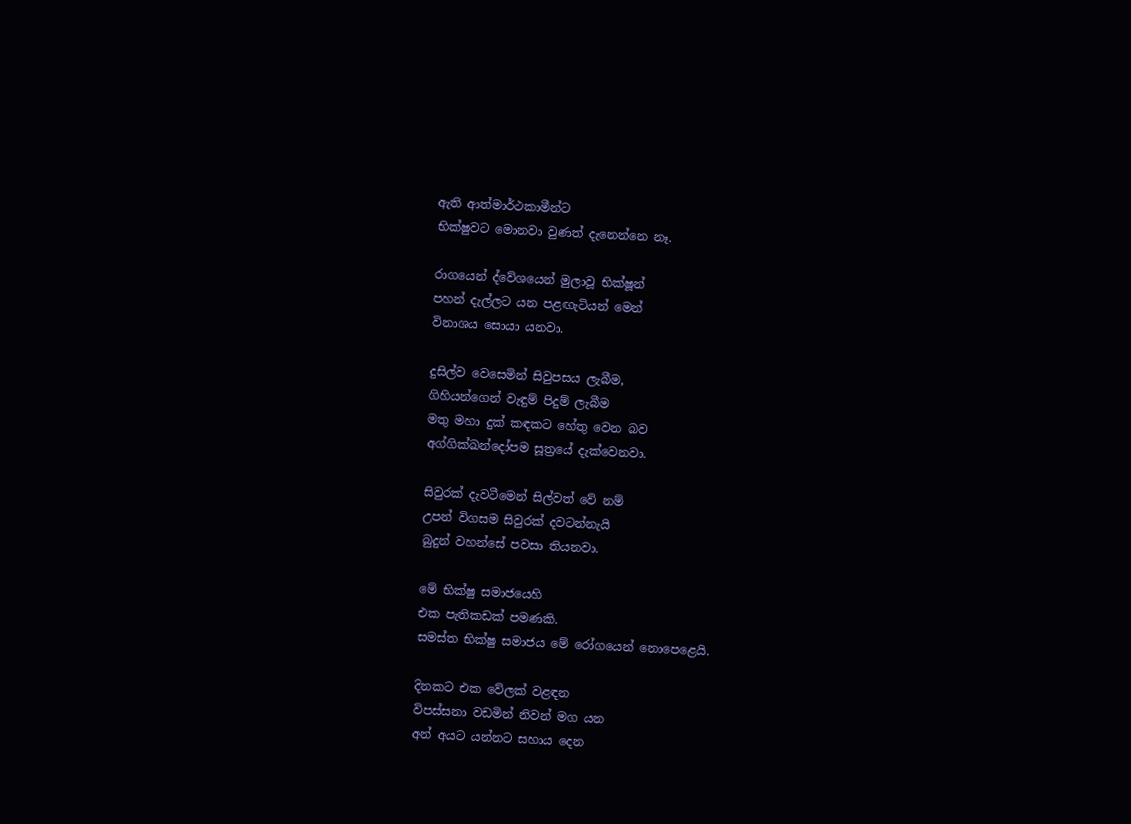ඇති ආත්මාර්ථකාමීන්ට
භික්ෂුවට මොනවා වුණත් දැනෙන්නෙ නෑ.

රාගයෙන් ද්වේශයෙන් මුලාවූ භික්ෂූන්
පහන් දැල්ලට යන පළඟැටියන් මෙන්
විනාශය සොයා යනවා.

දුසිල්ව වෙසෙමින් සිවුපසය ලැබීම,
ගිහියන්ගෙන් වැඳුම් පිදුම් ලැබීම
මතු මහා දුක් කඳකට හේතු වෙන බව
අග්ගික්ඛන්දෝපම සූත්‍රයේ දැක්වෙනවා.

සිවුරක් දැවටීමෙන් සිල්වත් වේ නම්
උපන් විගසම සිවුරක් දවටන්නැයි
බුදුන් වහන්සේ පවසා තියනවා.

මේ භික්ෂු සමාජයෙහි
එක පැතිකඩක් පමණකි.
සමස්ත භික්ෂු සමාජය මේ රෝගයෙන් නොපෙළෙයි.

දිනකට එක වේලක් වළඳන
විපස්සනා වඩමින් නිවන් මග යන
අන් අයට යන්නට සහාය දෙන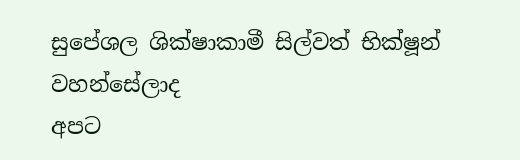සුපේශල ශික්ෂාකාමී සිල්වත් භික්ෂූන් වහන්සේලාද
අපට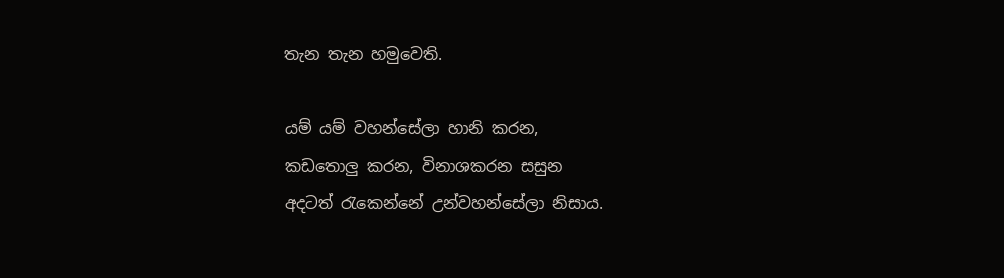තැන තැන හමුවෙති.

යම් යම් වහන්සේලා හානි කරන,
කඩතොලු කරන, විනාශකරන සසුන
අදටත් රැකෙන්නේ උන්වහන්සේලා නිසාය.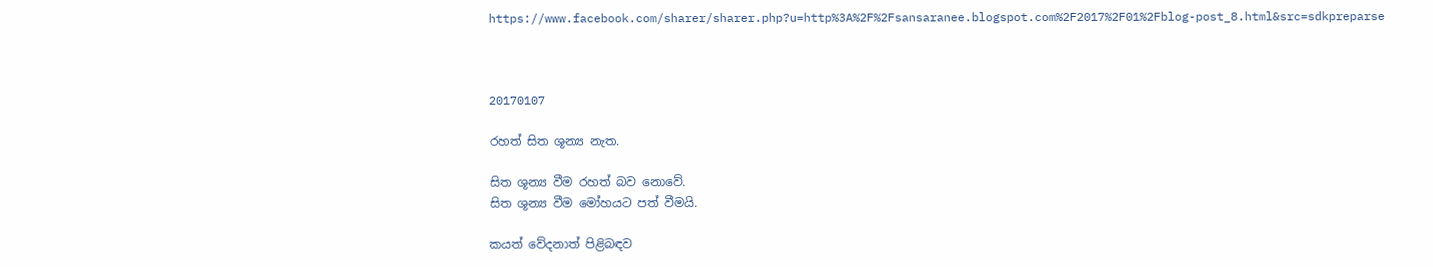https://www.facebook.com/sharer/sharer.php?u=http%3A%2F%2Fsansaranee.blogspot.com%2F2017%2F01%2Fblog-post_8.html&src=sdkpreparse



20170107

රහත් සිත ශූන්‍ය නැත.

සිත ශූන්‍ය වීම රහත් බව නොවේ.
සිත ශූන්‍ය වීම මෝහයට පත් වීමයි.

කයත් වේදනාත් පිළිබඳව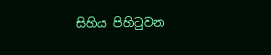සිහිය පිහිටුවන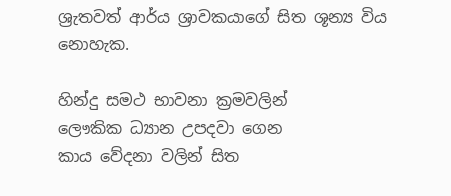ශ්‍රැතවත් ආර්ය ශ්‍රාවකයාගේ සිත ශූන්‍ය විය නොහැක.

හින්දු සමථ භාවනා ක්‍රමවලින්
ලෞකික ධ්‍යාන උපදවා ගෙන
කාය වේදනා වලින් සිත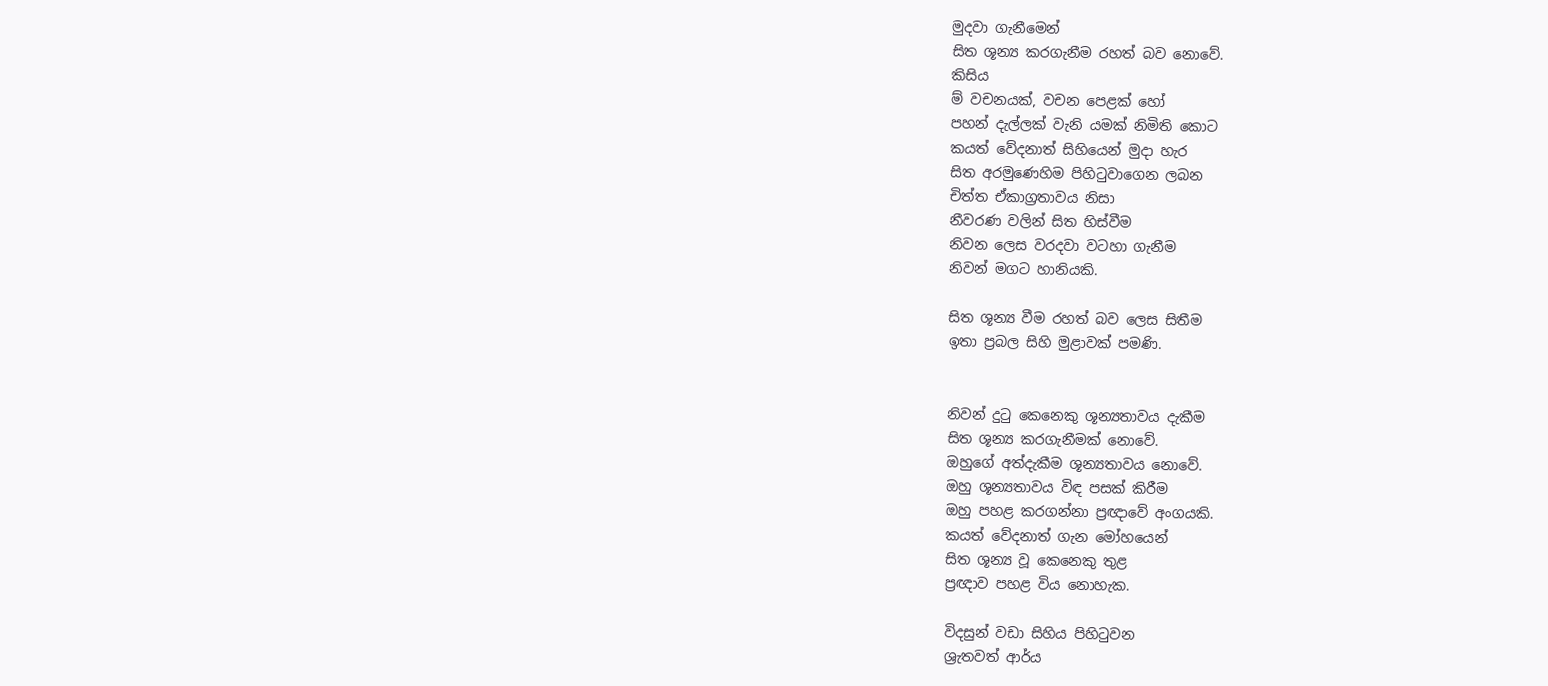මුදවා ගැනීමෙන්
සිත ශූන්‍ය කරගැනීම රහත් බව නොවේ.
කිසිය
ම් වචනයක්, වචන පෙළක් හෝ
පහන් දැල්ලක් වැනි යමක් නිමිති කොට
කයත් වේදනාත් සිහියෙන් මුදා හැර
සිත අරමුණෙහිම පිහිටුවාගෙන ලබන
චිත්ත ඒකාග්‍රතාවය නිසා
නීවරණ වලින් සිත හිස්වීම
නිවන ලෙස වරදවා වටහා ගැනීම
නිවන් මගට හානියකි.

සිත ශූන්‍ය වීම රහත් බව ලෙස සිතීම
ඉතා ප්‍රබල සිහි මුළාවක් පමණි.


නිවන් දුටු කෙනෙකු ශූන්‍යතාවය දැකීම
සිත ශූන්‍ය කරගැනීමක් නොවේ.
ඔහුගේ අත්දැකීම ශූන්‍යතාවය නොවේ.
ඔහු ශූන්‍යතාවය විඳ පසක් කිරීම
ඔහු පහළ කරගන්නා ප්‍රඥාවේ අංගයකි.
කයත් වේදනාත් ගැන මෝහයෙන්
සිත ශූන්‍ය වූ කෙනෙකු තුළ
ප්‍රඥාව පහළ විය නොහැක.

විදසුන් වඩා සිහිය පිහිටුවන
ශ්‍රැතවත් ආර්ය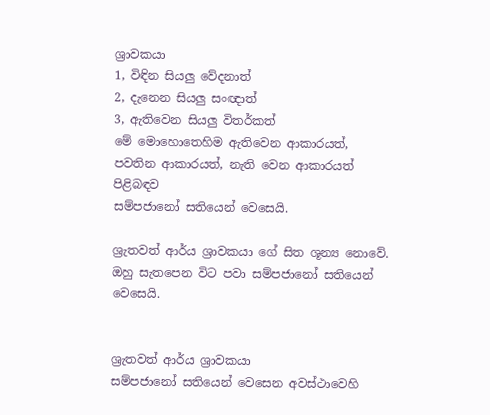ශ්‍රාවකයා
1, විඳින සියලු වේදනාත්
2, දැනෙන සියලු සංඥාත්
3, ඇතිවෙන සියලු විතර්කත්
මේ මොහොතෙහිම ඇතිවෙන ආකාරයත්,
පවතින ආකාරයත්, නැති වෙන ආකාරයත් පිළිබඳව
සම්පජානෝ සතියෙන් වෙසෙයි.

ශ්‍රැතවත් ආර්ය ශ්‍රාවකයා ගේ සිත ශූන්‍ය නොවේ.
ඔහු සැතපෙන විට පවා සම්පජානෝ සතියෙන් වෙසෙයි.


ශ්‍රැතවත් ආර්ය ශ්‍රාවකයා
සම්පජානෝ සතියෙන් වෙසෙන අවස්ථාවෙහි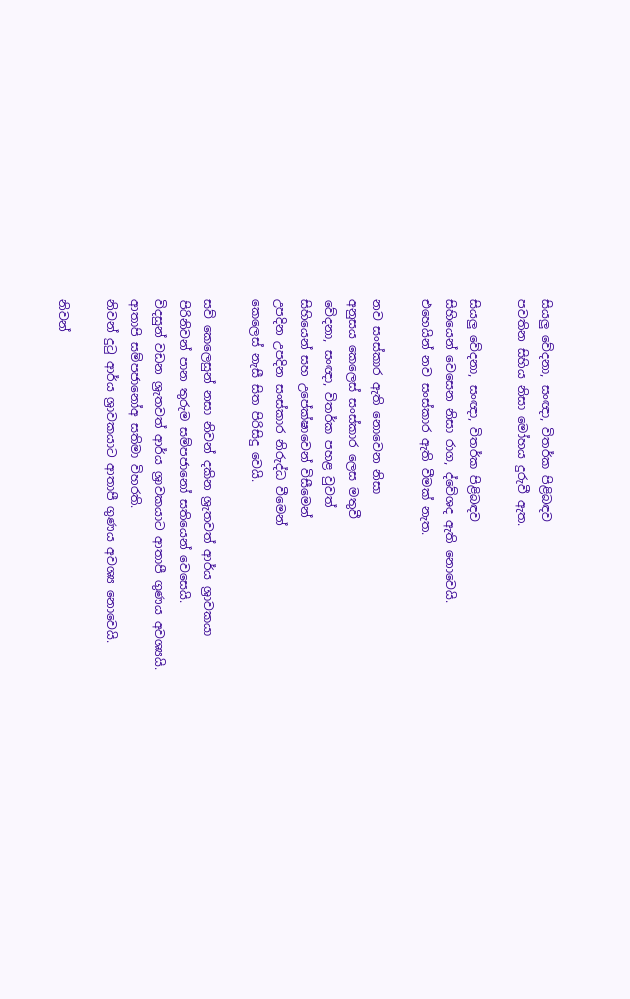සියලු වේදනා, සංඥා, විතර්ක පිළිබඳව
පවතින සිහිය නිසා මෝහය දුරුවී ඇත.

සියලු වේදනා, සංඥා, විතර්ක පිළිබඳව
සිහියෙන් වෙසෙන නිසා රාග, ද්වේශද ඇති නොවෙයි.
එහෙයින් නව සංස්කාර ඇති වීමක් නැත.

නව සංස්කාර ඇති නොවෙන නිසා
අනුසය කෙලෙස් සංස්කාර ලෙස මතුවී
වේදනා, සංඥා, විතර්ක පහළ වුවත්
සිහියෙන් සහ උපේක්ෂාවෙන් විසීමෙන්
උපදින උපදින සංස්කාර නිරුද්ධ වීමෙන්
කෙලෙස් නැසී සිත පිරිසිදු වෙයි.

සව් කෙලෙසුන් නසා නිවන් දකින ශ්‍රැතවත් ආර්ය ශ්‍රාවකයා
පිරිනිවන් පාන තුරුම සම්පජානෝ සතියෙන් වෙසෙයි.
විදසුන් වඩන ශ්‍රැතවත් ආර්ය ශ්‍රාවකයාට ආතාපී ගුණය අවශ්‍යයි.
ආතාපි සම්පජානෝඅ සතිමා විහරති.
නිවන් දුටු ආර්ය ශ්‍රාවකයාට ආතාපී ගුණය අවශ්‍ය නොවෙයි.

නිවන්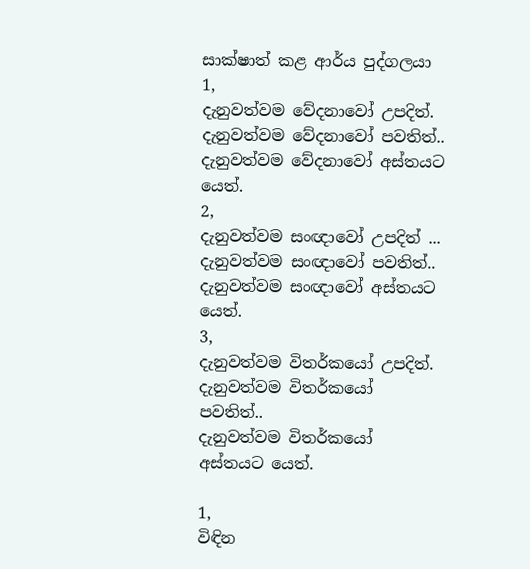සාක්ෂාත් කළ ආර්ය පුද්ගලයා
1,
දැනුවත්වම වේදනාවෝ උපදිත්.
දැනුවත්වම වේදනාවෝ පවතිත්..
දැනුවත්වම වේදනාවෝ අස්තයට යෙත්.
2,
දැනුවත්වම සංඥාවෝ උපදිත් ...
දැනුවත්වම සංඥාවෝ පවතිත්..
දැනුවත්වම සංඥාවෝ අස්තයට යෙත්.
3,
දැනුවත්වම විතර්කයෝ උපදිත්.
දැනුවත්වම විතර්කයෝ පවතිත්..
දැනුවත්වම විතර්කයෝ අස්තයට යෙත්.

1,
විඳින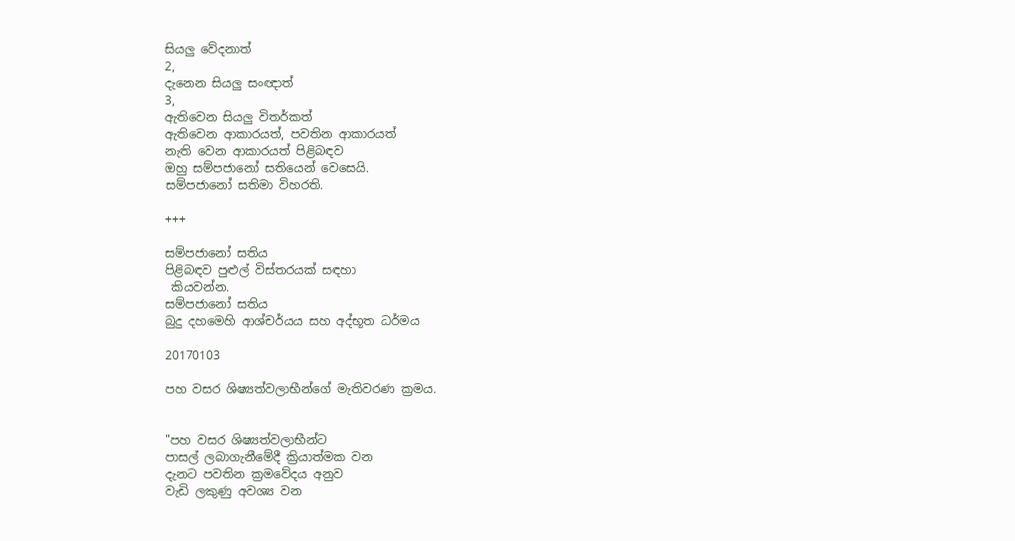සියලු වේදනාත්
2,
දැනෙන සියලු සංඥාත්
3,
ඇතිවෙන සියලු විතර්කත්
ඇතිවෙන ආකාරයත්, පවතින ආකාරයත්
නැති වෙන ආකාරයත් පිළිබඳව
ඔහු සම්පජානෝ සතියෙන් වෙසෙයි.
සම්පජානෝ සතිමා විහරති.

+++

සම්පජානෝ සතිය
පිළිබඳව පුළුල් විස්තරයක් සඳහා
 කියවන්න.
සම්පජානෝ සතිය
බුදු දහමෙහි ආශ්චර්යය සහ අද්භූත ධර්මය

20170103

පහ වසර ශිෂ්‍යත්වලාභීන්ගේ මැතිවරණ ක්‍රමය.


"පහ වසර ශිෂ්‍යත්වලාභීන්ට
පාසල් ලබාගැනීමේදී ක්‍රියාත්මක වන
දැනට පවතින ක්‍රමවේදය අනුව
වැඩි ලකුණු අවශ්‍ය වන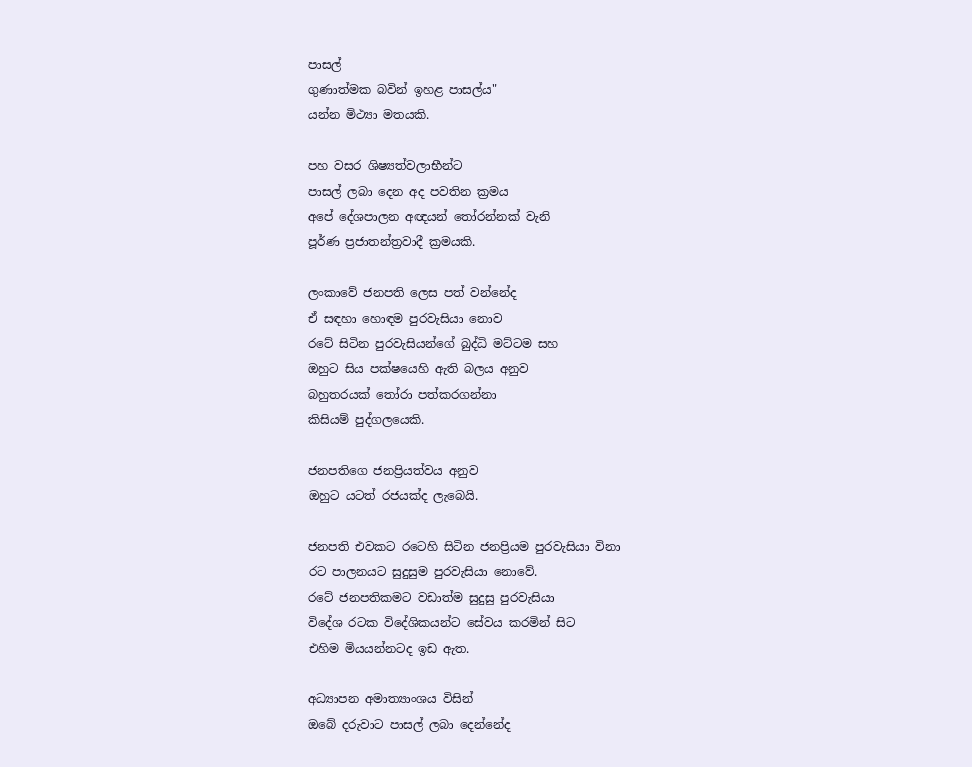පාසල්
ගුණාත්මක බවින් ඉහළ පාසල්ය"
යන්න මිථ්‍යා මතයකි.

පහ වසර ශිෂ්‍යත්වලාභීන්ට
පාසල් ලබා දෙන අද පවතින ක්‍රමය
අපේ දේශපාලන අඥයන් තෝරන්නක් වැනි
පූර්ණ ප්‍රජාතන්ත්‍රවාදී ක්‍රමයකි.

ලංකාවේ ජනපති ලෙස පත් වන්නේද
ඒ සඳහා හොඳම පුරවැසියා නොව
රටේ සිටින පුරවැසියන්ගේ බුද්ධි මට්ටම සහ
ඔහුට සිය පක්ෂයෙහි ඇති බලය අනුව
බහුතරයක් තෝරා පත්කරගන්නා
කිසියම් පුද්ගලයෙකි.

ජනපතිගෙ ජනප්‍රියත්වය අනුව
ඔහුට යටත් රජයක්ද ලැබෙයි.

ජනපති එවකට රටෙහි සිටින ජනප්‍රියම පුරවැසියා විනා
රට පාලනයට සුදුසුම පුරවැසියා නොවේ.
රටේ ජනපතිකමට වඩාත්ම සුදුසු පුරවැසියා
විදේශ රටක විදේශිකයන්ට සේවය කරමින් සිට
එහිම මියයන්නටද ඉඩ ඇත.

අධ්‍යාපන අමාත්‍යාංශය විසින්
ඔබේ දරුවාට පාසල් ලබා දෙන්නේද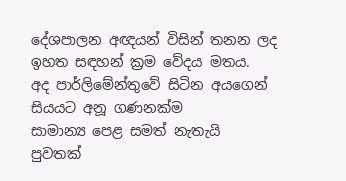දේශපාලන අඥයන් විසින් තනන ලද
ඉහත සඳහන් ක්‍රම වේදය මතය.
අද පාර්ලිමේන්තුවේ සිටින අයගෙන්
සියයට අනූ ගණනක්ම
සාමාන්‍ය පෙළ සමත් නැතැයි
පුවතක්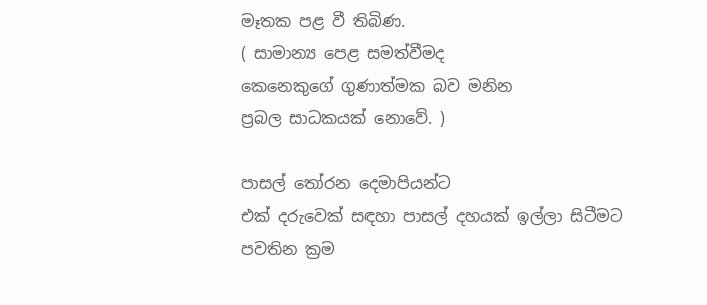මෑතක පළ වී තිබිණ.
( සාමාන්‍ය පෙළ සමත්වීමද
කෙනෙකුගේ ගුණාත්මක බව මනින
ප්‍රබල සාධකයක් නොවේ. )

පාසල් තෝරන දෙමාපියන්ට
එක් දරුවෙක් සඳහා පාසල් දහයක් ඉල්ලා සිටීමට
පවතින ක්‍රම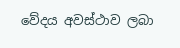වේදය අවස්ථාව ලබා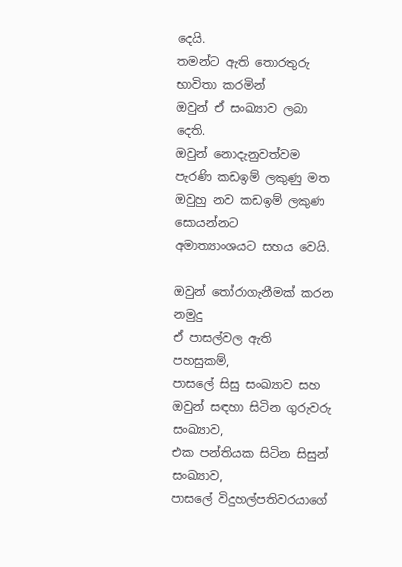දෙයි.
තමන්ට ඇති තොරතුරු භාවිතා කරමින්
ඔවුන් ඒ සංඛ්‍යාව ලබා දෙති.
ඔවුන් නොදැනුවත්වම
පැරණි කඩඉම් ලකුණු මත
ඔවුහු නව කඩඉම් ලකුණ සොයන්නට
අමාත්‍යාංශයට සහය වෙයි.

ඔවුන් තෝරාගැනීමක් කරන නමුදු
ඒ පාසල්වල ඇති පහසුකම්,
පාසලේ සිසු සංඛ්‍යාව සහ
ඔවුන් සඳහා සිටින ගුරුවරු සංඛ්‍යාව,
එක පන්තියක සිටින සිසුන් සංඛ්‍යාව,
පාසලේ විදුහල්පතිවරයාගේ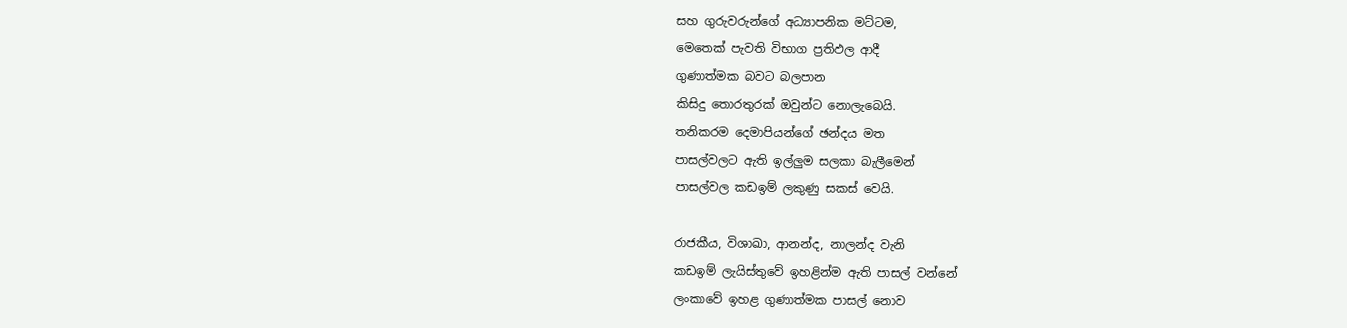සහ ගුරුවරුන්ගේ අධ්‍යාපනික මට්ටම,
මෙතෙක් පැවති විභාග ප්‍රතිඵල ආදී
ගුණාත්මක බවට බලපාන
කිසිදු තොරතුරක් ඔවුන්ට නොලැබෙයි.
තනිකරම දෙමාපියන්ගේ ඡන්දය මත
පාසල්වලට ඇති ඉල්ලුම සලකා බැලීමෙන්
පාසල්වල කඩඉම් ලකුණු සකස් වෙයි.

රාජකීය, විශාඛා, ආනන්ද, නාලන්ද වැනි
කඩඉම් ලැයිස්තුවේ ඉහළින්ම ඇති පාසල් වන්නේ
ලංකාවේ ඉහළ ගුණාත්මක පාසල් නොව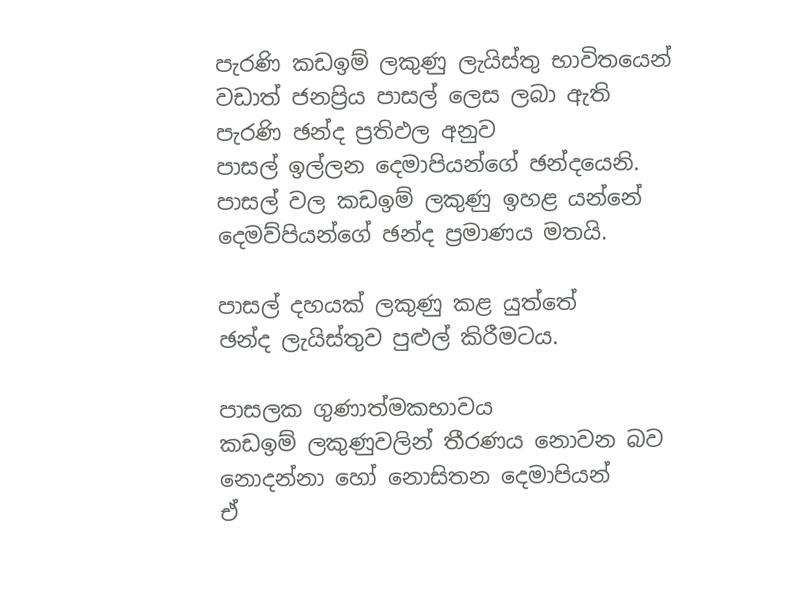පැරණි කඩඉම් ලකුණු ලැයිස්තු භාවිතයෙන්
වඩාත් ජනප්‍රිය පාසල් ලෙස ලබා ඇති
පැරණි ඡන්ද ප්‍රතිඵල අනුව
පාසල් ඉල්ලන දෙමාපියන්ගේ ඡන්දයෙනි.
පාසල් වල කඩඉම් ලකුණු ඉහළ යන්නේ
දෙමව්පියන්ගේ ඡන්ද ප්‍රමාණය මතයි.

පාසල් දහයක් ලකුණු කළ යුත්තේ
ඡන්ද ලැයිස්තුව පුළුල් කිරීමටය.

පාසලක ගුණාත්මකභාවය
කඩඉම් ලකුණුවලින් තීරණය නොවන බව
නොදන්නා හෝ නොසිතන දෙමාපියන්
ඒ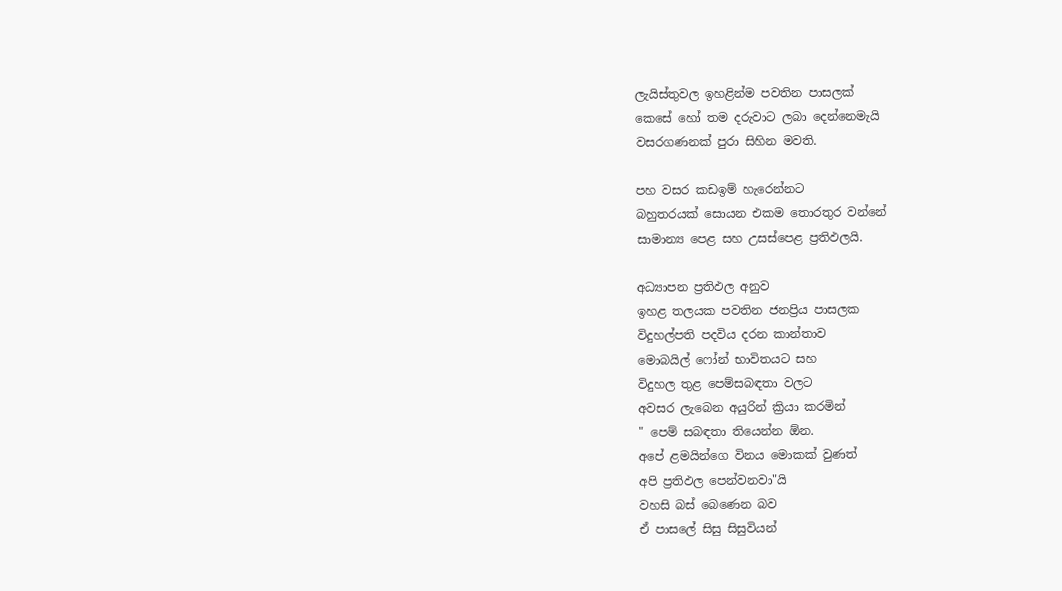ලැයිස්තුවල ඉහළින්ම පවතින පාසලක්
කෙසේ හෝ තම දරුවාට ලබා දෙන්නෙමැයි
වසරගණනක් පුරා සිහින මවති.

පහ වසර කඩඉම් හැරෙන්නට
බහුතරයක් සොයන එකම තොරතුර වන්නේ
සාමාන්‍ය පෙළ සහ උසස්පෙළ ප්‍රතිඵලයි.

අධ්‍යාපන ප්‍රතිඵල අනුව
ඉහළ තලයක පවතින ජනප්‍රිය පාසලක
විදුහල්පති පදවිය දරන කාන්තාව
මොබයිල් ෆෝන් භාවිතයට සහ
විදුහල තුළ පෙම්සබඳතා වලට
අවසර ලැබෙන අයුරින් ක්‍රියා කරමින්
" පෙම් සබඳතා තියෙන්න ඕන.
අපේ ළමයින්ගෙ විනය මොකක් වුණත්
අපි ප්‍රතිඵල පෙන්වනවා"යි
වහසි බස් බෙණෙන බව
ඒ පාසලේ සිසු සිසුවියන්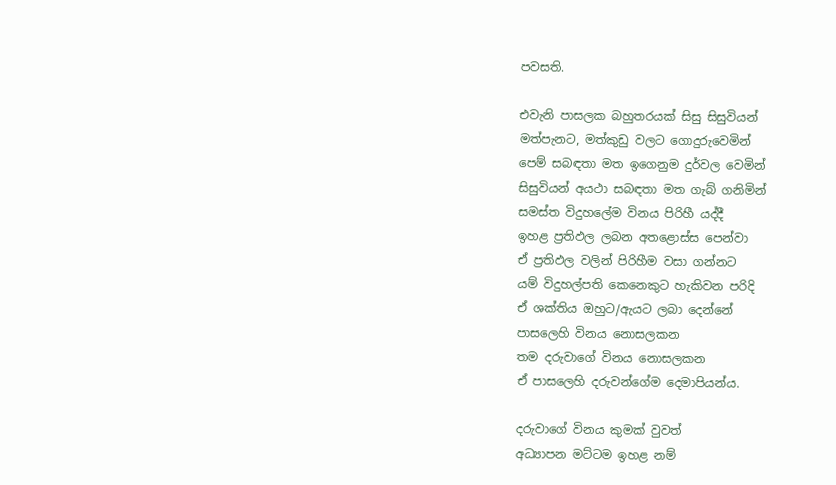පවසති.

එවැනි පාසලක බහුතරයක් සිසු සිසුවියන්
මත්පැනට, මත්කුඩු වලට ගොදුරුවෙමින්
පෙම් සබඳතා මත ඉගෙනුම දුර්වල වෙමින්
සිසුවියන් අයථා සබඳතා මත ගැබ් ගනිමින්
සමස්ත විදුහලේම විනය පිරිහී යද්දී
ඉහළ ප්‍රතිඵල ලබන අතළොස්ස පෙන්වා
ඒ ප්‍රතිඵල වලින් පිරිහීම වසා ගන්නට
යම් විදුහල්පති කෙනෙකුට හැකිවන පරිදි
ඒ ශක්තිය ඔහුට/ඇයට ලබා දෙන්නේ
පාසලෙහි විනය නොසලකන
තම දරුවාගේ විනය නොසලකන
ඒ පාසලෙහි දරුවන්ගේම දෙමාපියන්ය.

දරුවාගේ විනය කුමක් වුවත්
අධ්‍යාපන මට්ටම ඉහළ නම්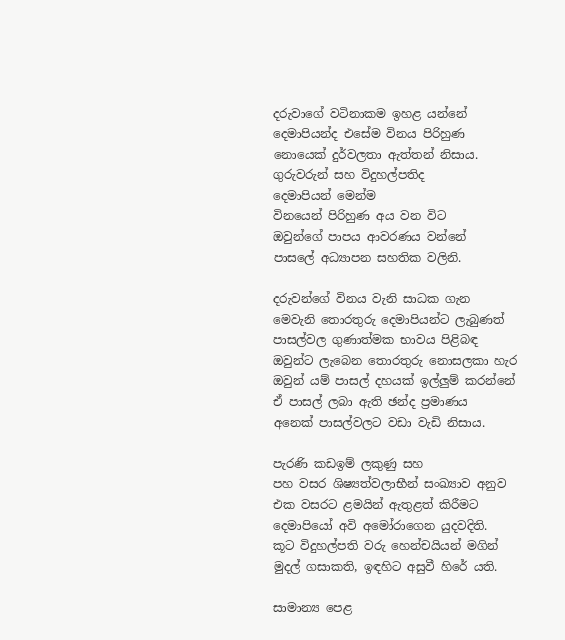දරුවාගේ වටිනාකම ඉහළ යන්නේ
දෙමාපියන්ද එසේම විනය පිරිහුණ
නොයෙක් දුර්වලතා ඇත්තන් නිසාය.
ගුරුවරුන් සහ විදුහල්පතිද
දෙමාපියන් මෙන්ම
විනයෙන් පිරිහුණ අය වන විට
ඔවුන්ගේ පාපය ආවරණය වන්නේ
පාසලේ අධ්‍යාපන සහතික වලිනි.

දරුවන්ගේ විනය වැනි සාධක ගැන
මෙවැනි තොරතුරු දෙමාපියන්ට ලැබුණත්
පාසල්වල ගුණාත්මක භාවය පිළිබඳ
ඔවුන්ට ලැබෙන තොරතුරු නොසලකා හැර
ඔවුන් යම් පාසල් දහයක් ඉල්ලුම් කරන්නේ
ඒ පාසල් ලබා ඇති ඡන්ද ප්‍රමාණය
අනෙක් පාසල්වලට වඩා වැඩි නිසාය.

පැරණි කඩඉම් ලකුණු සහ
පහ වසර ශිෂ්‍යත්වලාභීන් සංඛ්‍යාව අනුව
එක වසරට ළමයින් ඇතුළත් කිරීමට
දෙමාපියෝ අවි අමෝරාගෙන යුදවදිති.
කූට විදුහල්පති වරු හෙන්චයියන් මගින්
මුදල් ගසාකති, ඉඳහිට අසුවී හිරේ යති.

සාමාන්‍ය පෙළ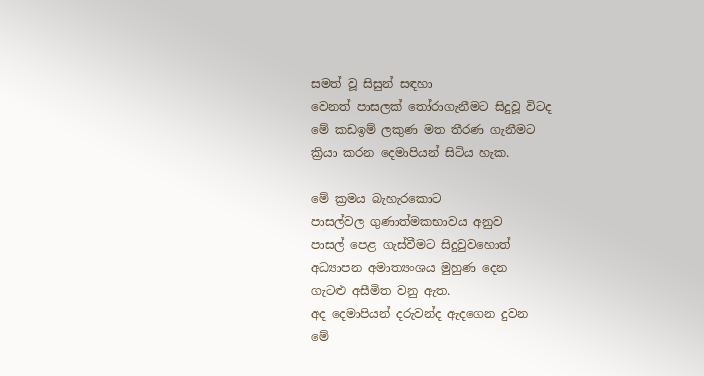සමත් වූ සිසුන් සඳහා
වෙනත් පාසලක් තෝරාගැනීමට සිදුවූ විටද
මේ කඩඉම් ලකුණ මත තීරණ ගැනීමට
ක්‍රියා කරන දෙමාපියන් සිටිය හැක.

මේ ක්‍රමය බැහැරකොට
පාසල්වල ගුණාත්මකභාවය අනුව
පාසල් පෙළ ගැස්වීමට සිදුවුවහොත්
අධ්‍යාපන අමාත්‍යංශය මුහුණ දෙන
ගැටළු අසීමිත වනු ඇත.
අද දෙමාපියන් දරුවන්ද ඇදගෙන දුවන
මේ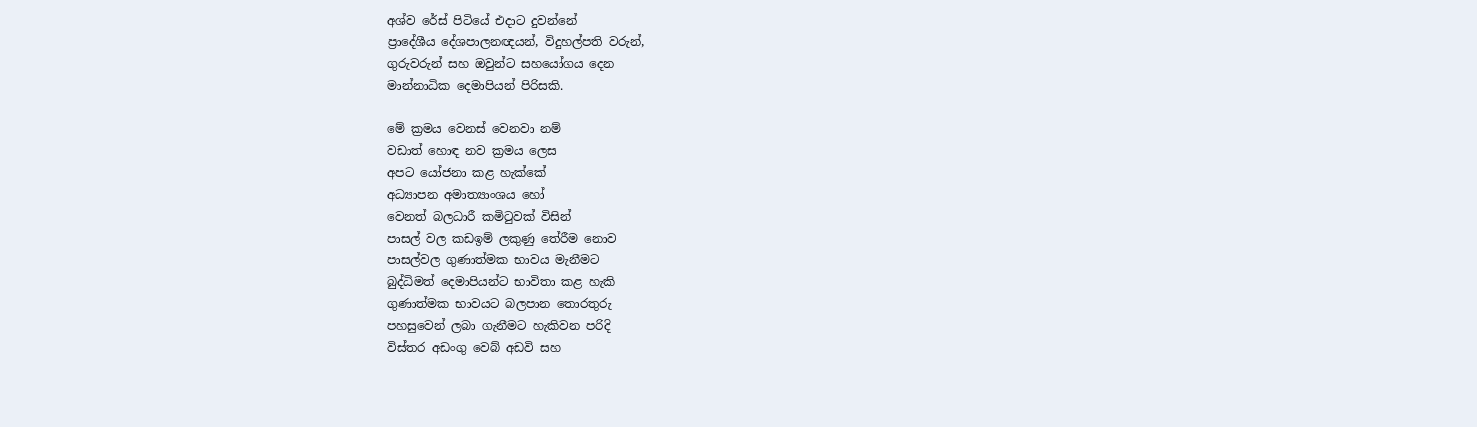අශ්ව රේස් පිටියේ එදාට දුවන්නේ
ප්‍රාදේශීය දේශපාලනඥයන්, විදුහල්පති වරුන්,
ගුරුවරුන් සහ ඔවුන්ට සහයෝගය දෙන
මාන්නාධික දෙමාපියන් පිරිසකි.

මේ ක්‍රමය වෙනස් වෙනවා නම්
වඩාත් හොඳ නව ක්‍රමය ලෙස
අපට යෝජනා කළ හැක්කේ
අධ්‍යාපන අමාත්‍යාංශය හෝ
වෙනත් බලධාරී කමිටුවක් විසින්
පාසල් වල කඩඉම් ලකුණු තේරීම නොව
පාසල්වල ගුණාත්මක භාවය මැනීමට
බුද්ධිමත් දෙමාපියන්ට භාවිතා කළ හැකි
ගුණාත්මක භාවයට බලපාන තොරතුරු
පහසුවෙන් ලබා ගැනීමට හැකිවන පරිදි
විස්තර අඩංගු වෙබ් අඩවි සහ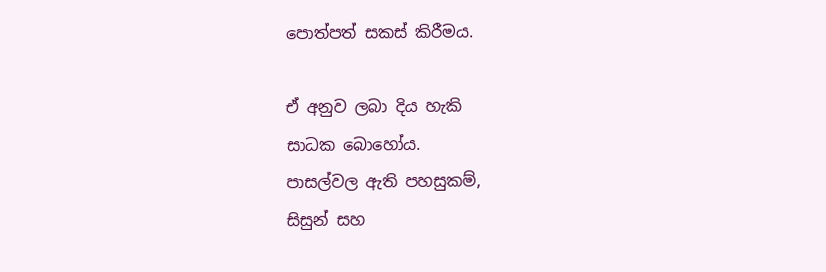පොත්පත් සකස් කිරීමය.

ඒ අනුව ලබා දිය හැකි
සාධක බොහෝය.
පාසල්වල ඇති පහසුකම්,
සිසුන් සහ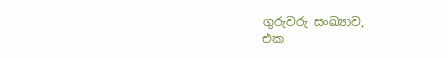ගුරුවරු සංඛ්‍යාව,
එක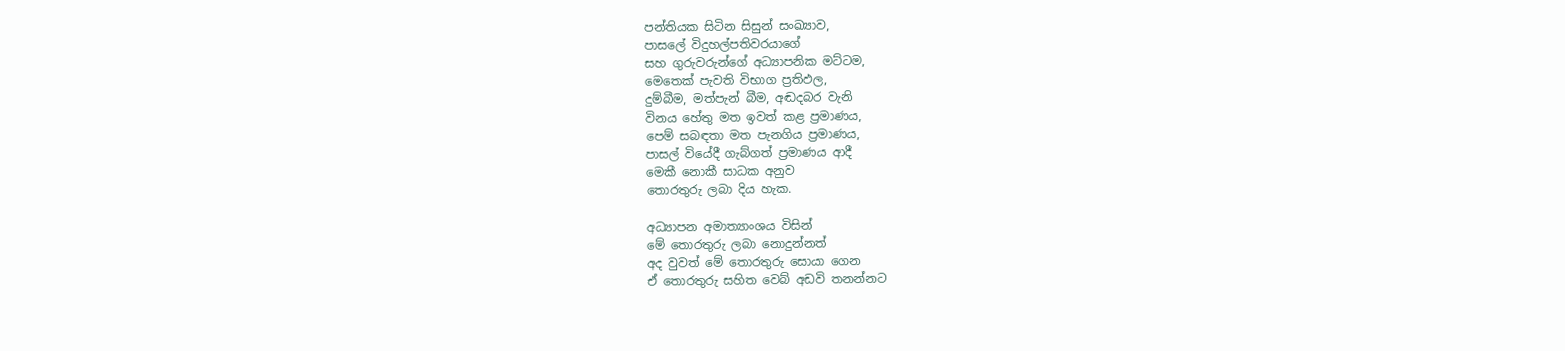පන්තියක සිටින සිසුන් සංඛ්‍යාව,
පාසලේ විදුහල්පතිවරයාගේ
සහ ගුරුවරුන්ගේ අධ්‍යාපනික මට්ටම,
මෙතෙක් පැවති විභාග ප්‍රතිඵල,
දුම්බීම, මත්පැන් බීම, අඬදබර වැනි
විනය හේතු මත ඉවත් කළ ප්‍රමාණය,
පෙම් සබඳතා මත පැනගිය ප්‍රමාණය,
පාසල් වියේදී ගැබ්ගත් ප්‍රමාණය ආදී
මෙකී නොකී සාධක අනුව
තොරතුරු ලබා දිය හැක.

අධ්‍යාපන අමාත්‍යාංශය විසින්
මේ තොරතුරු ලබා නොදුන්නත්
අද වුවත් මේ තොරතුරු සොයා ගෙන
ඒ තොරතුරු සහිත වෙබ් අඩවි තනන්නට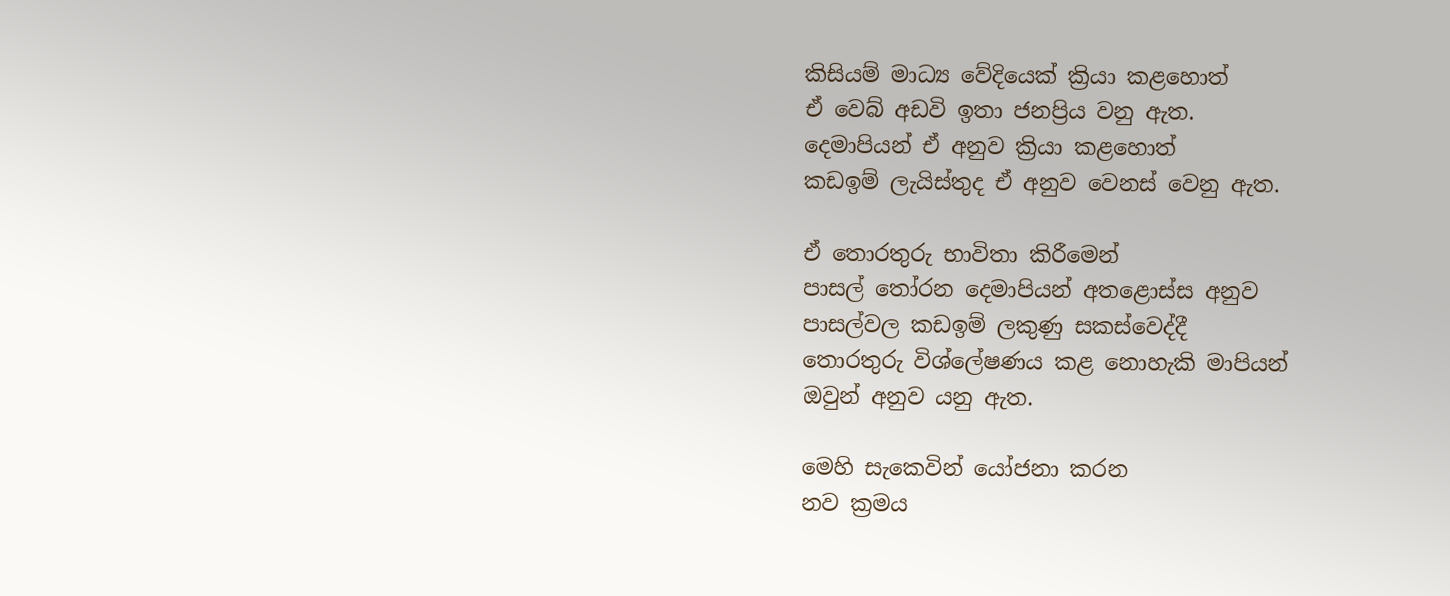කිසියම් මාධ්‍ය වේදියෙක් ක්‍රියා කළහොත්
ඒ වෙබ් අඩවි ඉතා ජනප්‍රිය වනු ඇත.
දෙමාපියන් ඒ අනුව ක්‍රියා කළහොත්
කඩඉම් ලැයිස්තුද ඒ අනුව වෙනස් වෙනු ඇත.

ඒ තොරතුරු භාවිතා කිරීමෙන්
පාසල් තෝරන දෙමාපියන් අතළොස්ස අනුව
පාසල්වල කඩඉම් ලකුණු සකස්වෙද්දී
තොරතුරු විශ්ලේෂණය කළ නොහැකි මාපියන්
ඔවුන් අනුව යනු ඇත.

මෙහි සැකෙවින් යෝජනා කරන
නව ක්‍රමය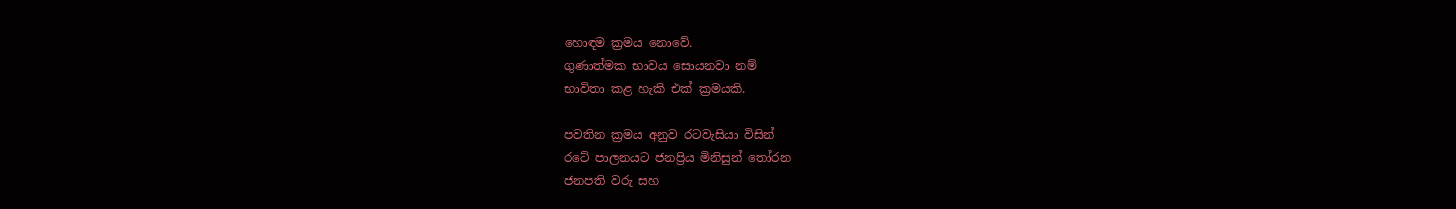හොඳම ක්‍රමය නොවේ.
ගුණාත්මක භාවය සොයනවා නම්
භාවිතා කළ හැකි එක් ක්‍රමයකි.

පවතින ක්‍රමය අනුව රටවැසියා විසින්
රටේ පාලනයට ජනප්‍රිය මිනිසුන් තෝරන
ජනපති වරු සහ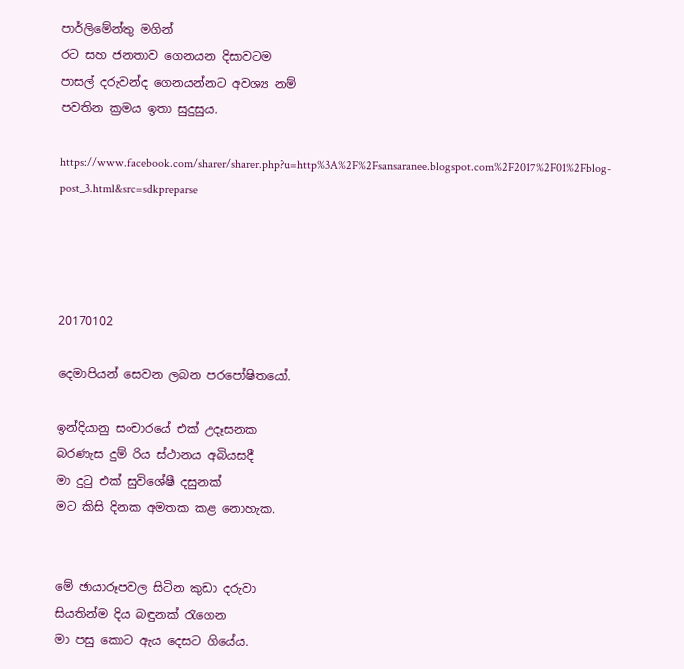පාර්ලිමේන්තු මගින්
රට සහ ජනතාව ගෙනයන දිසාවටම
පාසල් දරුවන්ද ගෙනයන්නට අවශ්‍ය නම්
පවතින ක්‍රමය ඉතා සුදුසුය.

https://www.facebook.com/sharer/sharer.php?u=http%3A%2F%2Fsansaranee.blogspot.com%2F2017%2F01%2Fblog-post_3.html&src=sdkpreparse




20170102

දෙමාපියන් සෙවන ලබන පරපෝෂිතයෝ.

ඉන්දියානු සංචාරයේ එක් උදෑසනක
බරණැස දුම් රිය ස්ථානය අබියසදී
මා දුටු එක් සුවිශේෂී දසුනක්
මට කිසි දිනක අමතක කළ නොහැක.


මේ ඡායාරූපවල සිටින කුඩා දරුවා
සියතින්ම දිය බඳුනක් රැගෙන
මා පසු කොට ඇය දෙසට ගියේය.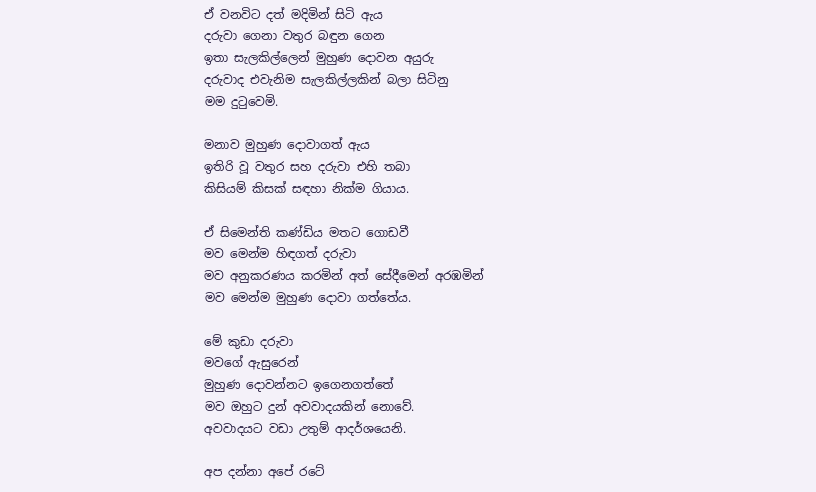ඒ වනවිට දත් මදිමින් සිටි ඇය
දරුවා ගෙනා වතුර බඳුන ගෙන
ඉතා සැලකිල්ලෙන් මුහුණ දොවන අයුරු
දරුවාද එවැනිම සැලකිල්ලකින් බලා සිටිනු
මම දුටුවෙමි.

මනාව මුහුණ දොවාගත් ඇය
ඉතිරි වූ වතුර සහ දරුවා එහි තබා
කිසියම් කිසක් සඳහා නික්ම ගියාය.

ඒ සිමෙන්ති කණ්ඩිය මතට ගොඩවී
මව මෙන්ම හිඳගත් දරුවා
මව අනුකරණය කරමින් අත් සේදීමෙන් අරඹමින්
මව මෙන්ම මුහුණ දොවා ගත්තේය.

මේ කුඩා දරුවා
මවගේ ඇසුරෙන්
මුහුණ දොවන්නට ඉගෙනගත්තේ
මව ඔහුට දුන් අවවාදයකින් නොවේ.
අවවාදයට වඩා උතුම් ආදර්ශයෙනි.

අප දන්නා අපේ රටේ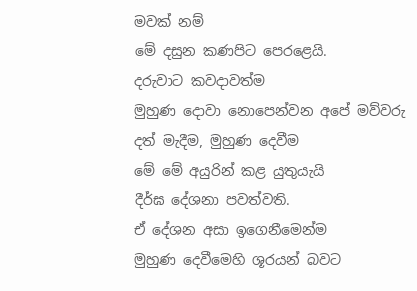මවක් නම්
මේ දසුන කණපිට පෙරළෙයි.
දරුවාට කවදාවත්ම
මුහුණ දොවා නොපෙන්වන අපේ මව්වරු
දත් මැදීම, මුහුණ දෙවීම
මේ මේ අයුරින් කළ යුතුයැයි
දීර්ඝ දේශනා පවත්වති.
ඒ දේශන අසා ඉගෙනීමෙන්ම
මුහුණ දෙවීමෙහි ශූරයන් බවට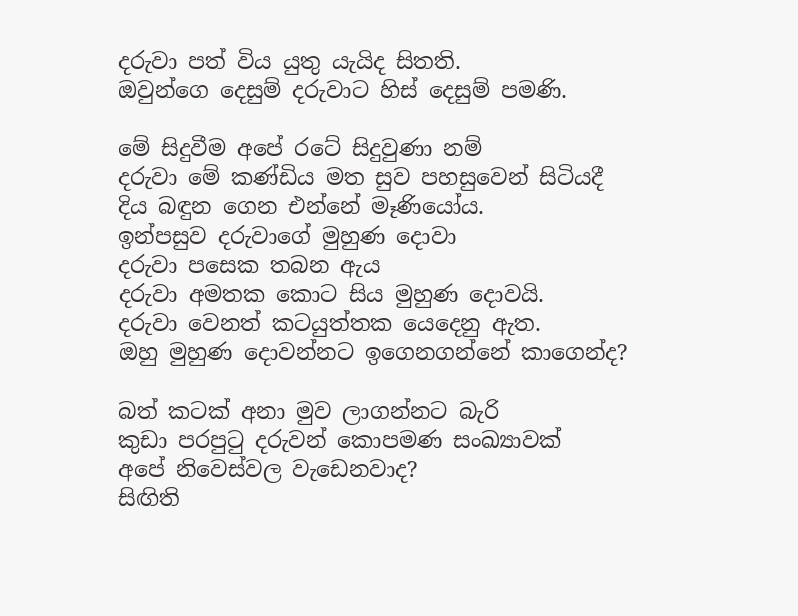දරුවා පත් විය යුතු යැයිද සිතති.
ඔවුන්ගෙ දෙසුම් දරුවාට හිස් දෙසුම් පමණි.

මේ සිදුවීම අපේ රටේ සිදුවුණා නම්
දරුවා මේ කණ්ඩිය මත සුව පහසුවෙන් සිටියදී
දිය බඳුන ගෙන එන්නේ මෑණියෝය.
ඉන්පසුව දරුවාගේ මුහුණ දොවා
දරුවා පසෙක තබන ඇය
දරුවා අමතක කොට සිය මුහුණ දොවයි.
දරුවා වෙනත් කටයුත්තක යෙදෙනු ඇත.
ඔහු මුහුණ දොවන්නට ඉගෙනගන්නේ කාගෙන්ද?

බත් කටක් අනා මුව ලාගන්නට බැරි
කුඩා පරපුටු දරුවන් කොපමණ සංඛ්‍යාවක්
අපේ නිවෙස්වල වැඩෙනවාද?
සිඟිති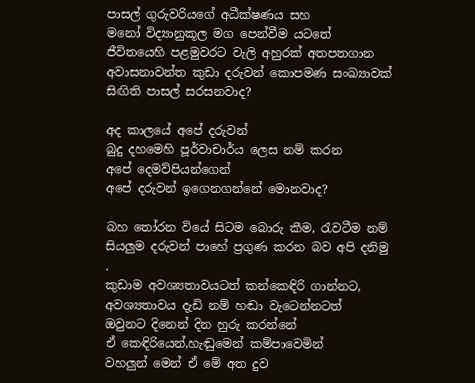පාසල් ගුරුවරියගේ අධීක්ෂණය සහ
මනෝ විද්‍යානුකූල මග පෙන්වීම යටතේ
ජීවිතයෙහි පළමුවරට වැලි අහුරක් අතපතගාන
අවාසනාවන්ත කුඩා දරුවන් කොපමණ සංඛ්‍යාවක්
සිඟිති පාසල් සරසනවාද?

අද කාලයේ අපේ දරුවන්
බුදු දහමෙහි පූර්වාචාර්ය ලෙස නම් කරන
අපේ දෙමව්පියන්ගෙන්
අපේ දරුවන් ඉගෙනගන්නේ මොනවාද?

බහ තෝරන වියේ සිටම බොරු කීම, රැවටීම නම්
සියලුම දරුවන් පාහේ ප්‍රගුණ කරන බව අපි දනිමු
.
කුඩාම අවශ්‍යතාවයටත් කන්කෙඳිරි ගාන්නට,
අවශ්‍යතාවය දැඩි නම් හඬා වැටෙන්නටත්
ඔවුනට දිනෙන් දින හුරු කරන්නේ
ඒ කෙඳිරියෙන්,හැඬුමෙන් කම්පාවෙමින්
වහලුන් මෙන් ඒ මේ අත දුව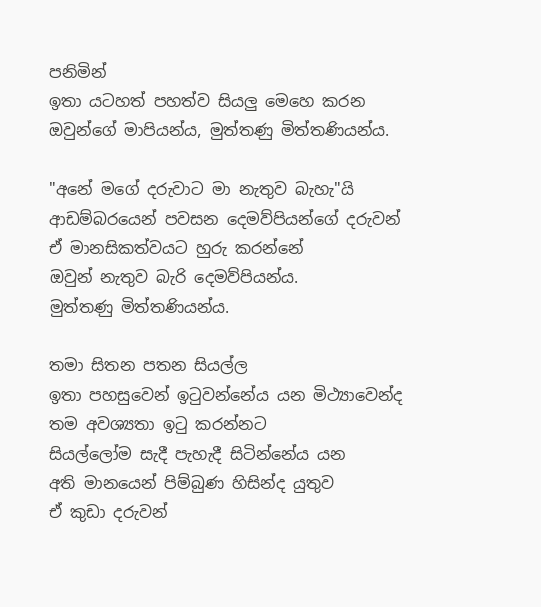පනිමින්
ඉතා යටහත් පහත්ව සියලු මෙහෙ කරන
ඔවුන්ගේ මාපියන්ය, මුත්තණු මිත්තණියන්ය.

"අනේ මගේ දරුවාට මා නැතුව බැහැ"යි
ආඩම්බරයෙන් පවසන දෙමව්පියන්ගේ දරුවන්
ඒ මානසිකත්වයට හුරු කරන්නේ
ඔවුන් නැතුව බැරි දෙමව්පියන්ය.
මුත්තණු මිත්තණියන්ය.

තමා සිතන පතන සියල්ල
ඉතා පහසුවෙන් ඉටුවන්නේය යන මිථ්‍යාවෙන්ද
තම අවශ්‍යතා ඉටු කරන්නට
සියල්ලෝම සැදී පැහැදී සිටින්නේය යන
අති මානයෙන් පිම්බුණ හිසින්ද යුතුව
ඒ කුඩා දරුවන්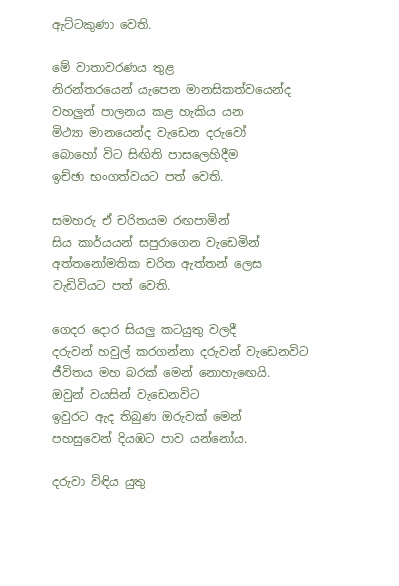ඇට්ටකුණා වෙති.

මේ වාතාවරණය තුළ
නිරන්තරයෙන් යැපෙන මානසිකත්වයෙන්ද
වහලුන් පාලනය කළ හැකිය යන
මිථ්‍යා මානයෙන්ද වැඩෙන දරුවෝ
බොහෝ විට සිඟිති පාසලෙහිදීම
ඉච්ඡා භංගත්වයට පත් වෙති.

සමහරු ඒ චරිතයම රඟපාමින්
සිය කාර්යයන් සපුරාගෙන වැඩෙමින්
අත්තනෝමතික චරිත ඇත්තන් ලෙස
වැඩිවියට පත් වෙති.

ගෙදර දොර සියලු කටයුතු වලදී
දරුවන් හවුල් කරගන්නා දරුවන් වැඩෙනවිට
ජීවිතය මහ බරක් මෙන් නොහැඟෙයි.
ඔවුන් වයසින් වැඩෙනවිට
ඉවුරට ඇද තිබුණ ඔරුවක් මෙන්
පහසුවෙන් දියඹට පාව යන්නෝය.

දරුවා විඳිය යුතු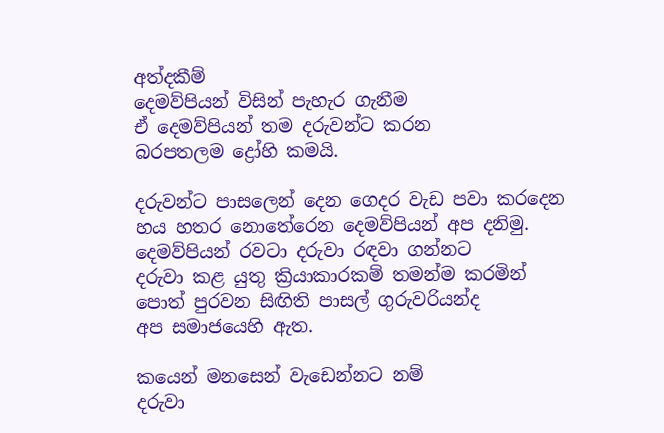අත්දකීම්
දෙමව්පියන් විසින් පැහැර ගැනීම
ඒ දෙමව්පියන් තම දරුවන්ට කරන
බරපතලම ද්‍රෝහි කමයි.

දරුවන්ට පාසලෙන් දෙන ගෙදර වැඩ පවා කරදෙන
හය හතර නොතේරෙන දෙමව්පියන් අප දනිමු.
දෙමව්පියන් රවටා දරුවා රඳවා ගන්නට
දරුවා කළ යුතු ක්‍රියාකාරකම් තමන්ම කරමින්
පොත් පුරවන සිඟිති පාසල් ගුරුවරියන්ද
අප සමාජයෙහි ඇත.

කයෙන් මනසෙන් වැඩෙන්නට නම්
දරුවා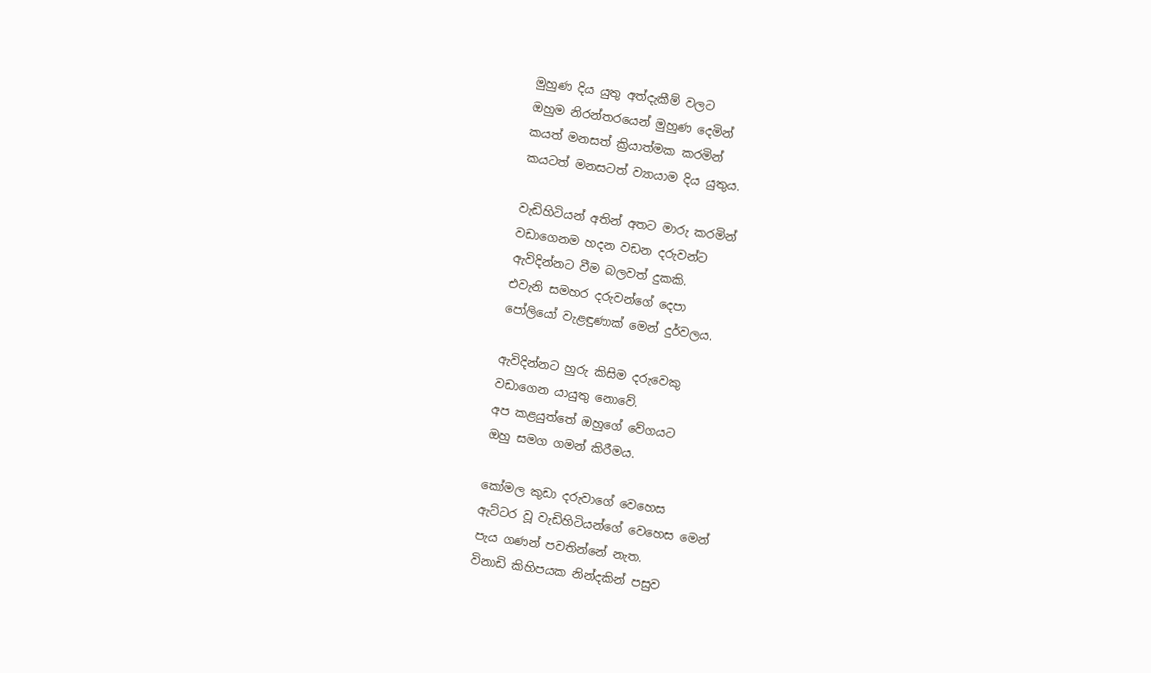මුහුණ දිය යුතු අත්දැකීම් වලට
ඔහුම නිරන්තරයෙන් මුහුණ දෙමින්
කයත් මනසත් ක්‍රියාත්මක කරමින්
කයටත් මනසටත් ව්‍යායාම දිය යුතුය.

වැඩිහිටියන් අතින් අතට මාරු කරමින්
වඩාගෙනම හදන වඩන දරුවන්ට
ඇවිදින්නට වීම බලවත් දුකකි.
එවැනි සමහර දරුවන්ගේ දෙපා
පෝලියෝ වැළඳුණාක් මෙන් දුර්වලය.

ඇවිදින්නට හුරු කිසිම දරුවෙකු
වඩාගෙන යායුතු නොවේ.
අප කළයුත්තේ ඔහුගේ වේගයට
ඔහු සමග ගමන් කිරීමය.

කෝමල කුඩා දරුවාගේ වෙහෙස
ඇට්ටර වූ වැඩිහිටියන්ගේ වෙහෙස මෙන්
පැය ගණන් පවතින්නේ නැත.
විනාඩි කිහිපයක නින්දකින් පසුව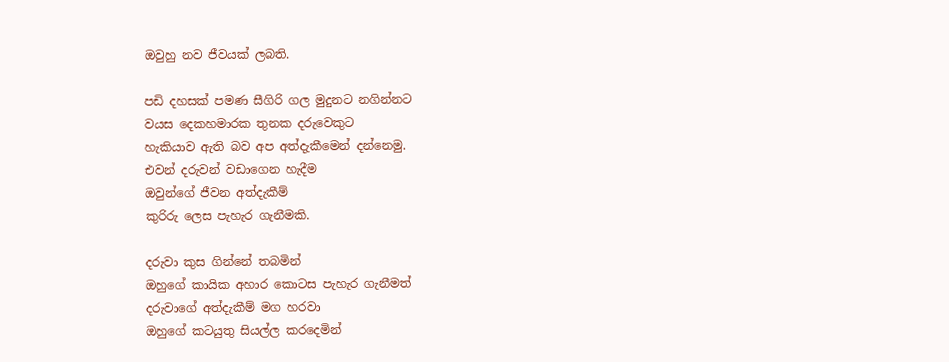ඔවුහු නව ජීවයක් ලබති.

පඩි දහසක් පමණ සීගිරි ගල මුදුනට නගින්නට
වයස දෙකහමාරක තුනක දරුවෙකුට
හැකියාව ඇති බව අප අත්දැකීමෙන් දන්නෙමු.
එවන් දරුවන් වඩාගෙන හැදීම
ඔවුන්ගේ ජීවන අත්දැකීම්
කුරිරු ලෙස පැහැර ගැනීමකි.

දරුවා කුස ගින්නේ තබමින්
ඔහුගේ කායික අහාර කොටස පැහැර ගැනීමත්
දරුවාගේ අත්දැකීම් මග හරවා
ඔහුගේ කටයුතු සියල්ල කරදෙමින්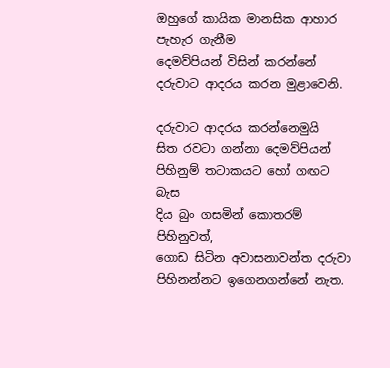ඔහුගේ කායික මානසික ආහාර පැහැර ගැනීම
දෙමව්පියන් විසින් කරන්නේ
දරුවාට ආදරය කරන මුළාවෙනි.

දරුවාට ආදරය කරන්නෙමුයි
සිත රවටා ගන්නා දෙමව්පියන්
පිහිනුම් තටාකයට හෝ ගඟට බැස
දිය බුං ගසමින් කොතරම් පිහිනුවත්,
ගොඩ සිටින අවාසනාවන්ත දරුවා
පිහිනන්නට ඉගෙනගන්නේ නැත.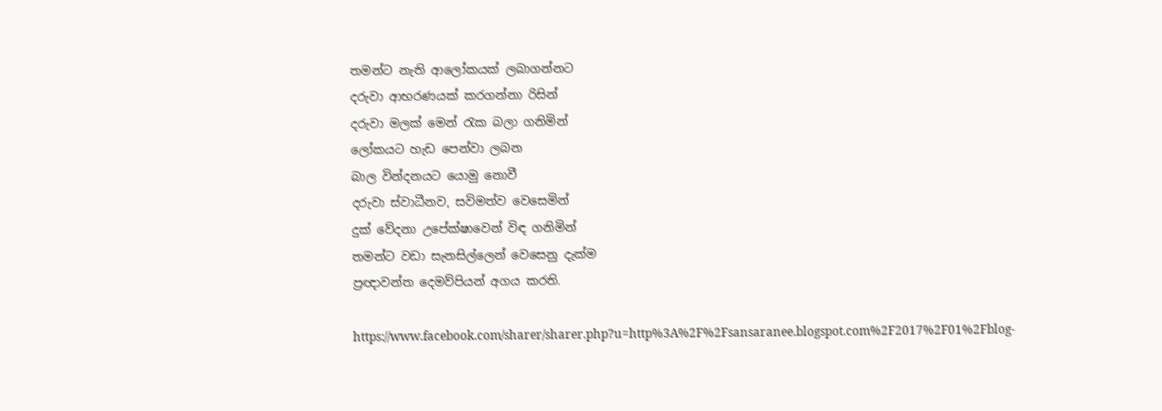තමන්ට නැති ආලෝකයක් ලබාගන්නට
දරුවා ආභරණයක් කරගන්නා රිසින්
දරුවා මලක් මෙන් රැක බලා ගනිමින්
ලෝකයට හැඩ පෙන්වා ලබන
බාල වින්දනයට යොමු නොවී
දරුවා ස්වාධීනව, සවිමත්ව වෙසෙමින්
දුක් වේදනා උපේක්ෂාවෙන් විඳ ගනිමින්
තමන්ට වඩා සැනසිල්ලෙන් වෙසෙනු දැක්ම
ප්‍රඥාවන්ත දෙමව්පියන් අගය කරති.

https://www.facebook.com/sharer/sharer.php?u=http%3A%2F%2Fsansaranee.blogspot.com%2F2017%2F01%2Fblog-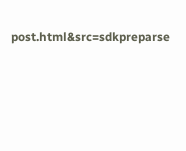post.html&src=sdkpreparse